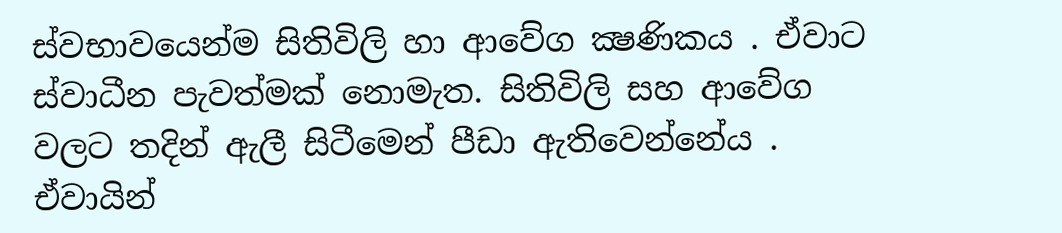ස්වභාවයෙන්ම සිතිවිලි හා ආවේග ක්‍ෂණිකය . ඒවාට ස්වාධීන පැවත්මක් නොමැත. සිතිවිලි සහ ආවේග වලට තදින් ඇලී සිටීමෙන් පීඩා ඇතිවෙන්නේය . ඒවායින්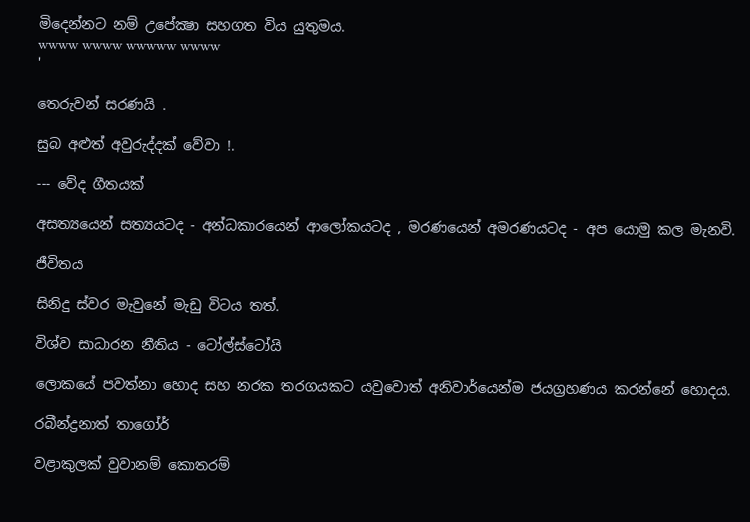මිදෙන්නට නම් උපේක්‍ෂා සහගත විය යුතුමය.
wwww wwww wwwww wwww
'

තෙරුවන් සරණයි .

සුබ අළුත් අවුරුද්දක් වේවා !.

--- වේද ගීතයක්

අසත්‍යයෙන් සත්‍යයටද - අන්ධකාරයෙන් ආලෝකයටද , මරණයෙන් අමරණයටද - අප යොමු කල මැනවි.

ජීවිතය

සිනිදු ස්වර මැවුනේ මැඩු විටය තත්.

විශ්ව සාධාරන නීතිය - ටෝල්ස්ටෝයි

ලොකයේ පවත්නා හොද සහ නරක තරගයකට යවුවොත් අනිවාර්යෙන්ම ජයග්‍රහණය කරන්නේ හොදය.

රබීන්ද්‍රනාත් තාගෝර්

වළාකුලක් වුවානම් කොතරම්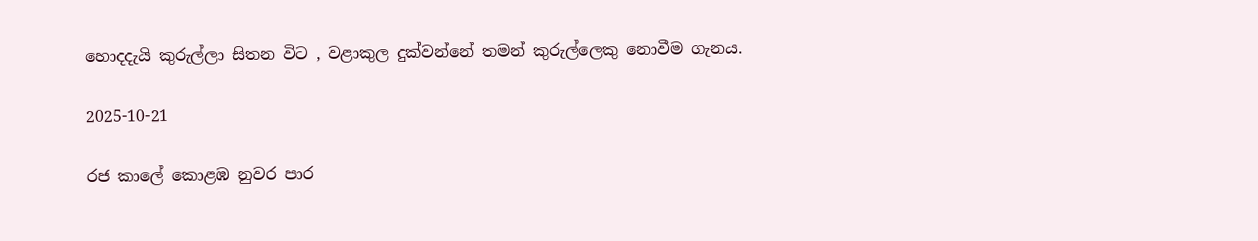හොදදැයි කුරුල්ලා සිතන විට , වළාකුල දුක්වන්නේ තමන් කුරුල්ලෙකු නොවීම ගැනය.

2025-10-21

රජ කාලේ කොළඹ නුවර පාර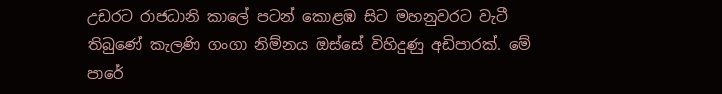උඩරට රාජධානි කාලේ පටන් කොළඹ සිට මහනුවරට වැටී තිබුණේ කැලණි ගංගා නිම්නය ඔස්සේ විහිදුණු අඩිපාරක්. මේ පාරේ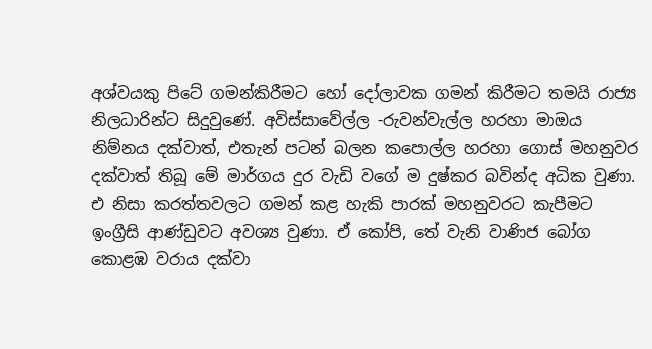අශ්වයකු පිටේ ගමන්කිරීමට හෝ දෝලාවක ගමන් කිරීමට තමයි රාජ්‍ය නිලධාරින්ට සිදුවුණේ. අවිස්සාවේල්ල -රුවන්වැල්ල හරහා මාඔය නිම්නය දක්වාත්, එතැන් පටන් බලන කපොල්ල හරහා ගොස් මහනුවර දක්වාත් තිබූ මේ මාර්ගය දුර වැඩි වගේ ම දුෂ්කර බවින්ද අධික වුණා.
එ නිසා කරත්තවලට ගමන් කළ හැකි පාරක් මහනුවරට කැපීමට ඉංග්‍රීසි ආණ්ඩුවට අවශ්‍ය වුණා. ඒ කෝපි, තේ වැනි වාණිජ බෝග කොළඹ වරාය දක්වා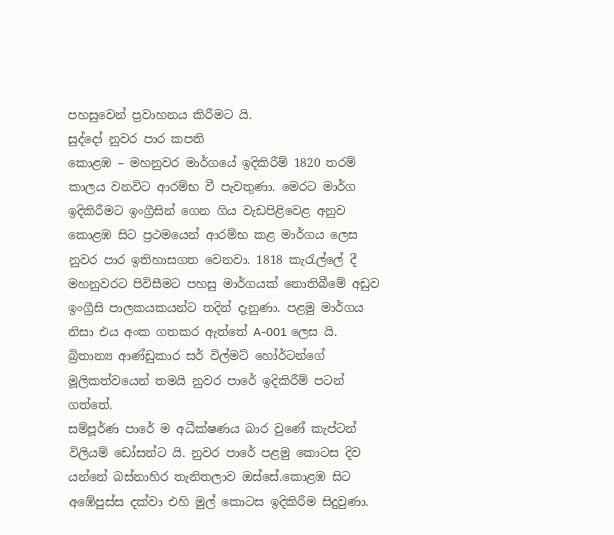පහසුවෙන් ප්‍රවාහනය කිරීමට යි.
සුද්දෝ නුවර පාර කපති
කොළඹ – මහනුවර මාර්ගයේ ඉදිකිරීම් 1820 තරම් කාලය වනවිට ආරම්භ වී පැවතුණා. මෙරට මාර්ග ඉදිකිරීමට ඉංග්‍රීසින් ගෙන ගිය වැඩපිළිවෙළ අනුව කොළඹ සිට ප්‍රථමයෙන් ආරම්භ කළ මාර්ගය ලෙස නුවර පාර ඉතිහාසගත වෙනවා. 1818 කැරැල්ලේ දී මහනුවරට පිවිසීමට පහසු මාර්ගයක් නොතිබීමේ අඩුව ඉංග්‍රීසි පාලකයකයන්ට තදින් දැනුණා. පළමු මාර්ගය නිසා එය අංක ගතකර ඇත්තේ A-001 ලෙස යි. බ්‍රිතාන්‍ය ආණ්ඩුකාර සර් විල්මට් හෝර්ටන්ගේ මූලිකත්වයෙන් තමයි නුවර පාරේ ඉදිකිරීම් පටන් ගත්තේ.
සම්පූර්ණ පාරේ ම අධීක්ෂණය බාර වුණේ කැප්ටන් විලියම් ඩෝසන්ට යි. නුවර පාරේ පළමු කොටස දිව යන්නේ බස්නාහිර තැනිතලාව ඔස්සේ.කොළඹ සිට අඹේපුස්ස දක්වා එහි මුල් කොටස ඉදිකිරීම සිදුවුණා.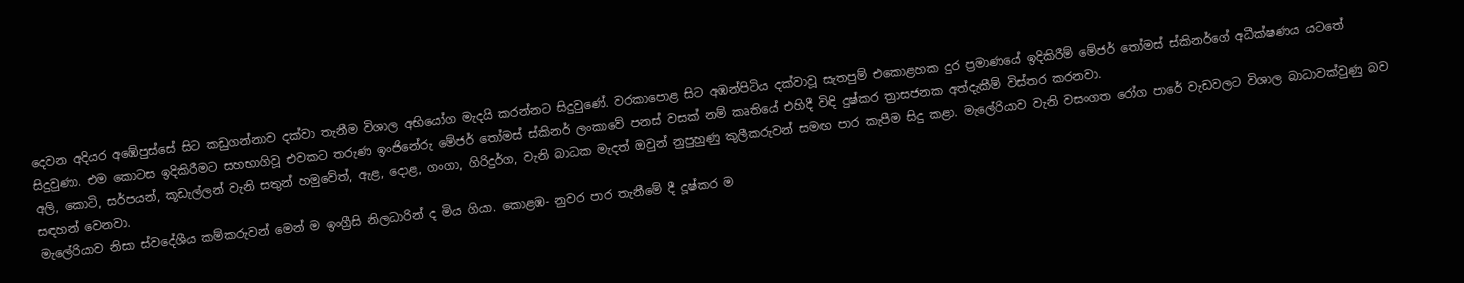දෙවන අදියර අඹේපුස්සේ සිට කඩුගන්නාව දක්වා තැනීම විශාල අභියෝග මැදයි කරන්නට සිදුවුණේ. වරකාපොළ සිට අඹන්පිටිය දක්වාවූ සැතපුම් එකොළහක දුර ප්‍රමාණයේ ඉදිකිරීම් මේජර් තෝමස් ස්කිනර්ගේ අධීක්ෂණය යටතේ සිදුවුණා. එම කොටස ඉදිකිරීමට සහභාගිවූ එවකට තරුණ ඉංජිනේරු මේජර් තෝමස් ස්කිනර් ලංකාවේ පනස් වසක් නම් කෘතියේ එහිදී විඳි දුෂ්කර ත්‍රාසජනක අත්දැකීම් විස්තර කරනවා.
අලි, කොටි, සර්පයන්, කූඩැල්ලන් වැනි සතුන් හමුවේත්, ඇළ, දොළ, ගංගා, ගිරිදුර්ග, වැනි බාධක මැදත් ඔවුන් නුපුහුණු කුලීකරුවන් සමඟ පාර කැපීම සිදු කළා. මැලේරියාව වැනි වසංගත රෝග පාරේ වැඩවලට විශාල බාධාවක්වුණු බව සඳහන් වෙනවා.
මැලේරියාව නිසා ස්වදේශීය කම්කරුවන් මෙන් ම ඉංග්‍රීසි නිලධාරින් ද මිය ගියා. කොළඹ- නුවර පාර තැනීමේ දී දූෂ්කර ම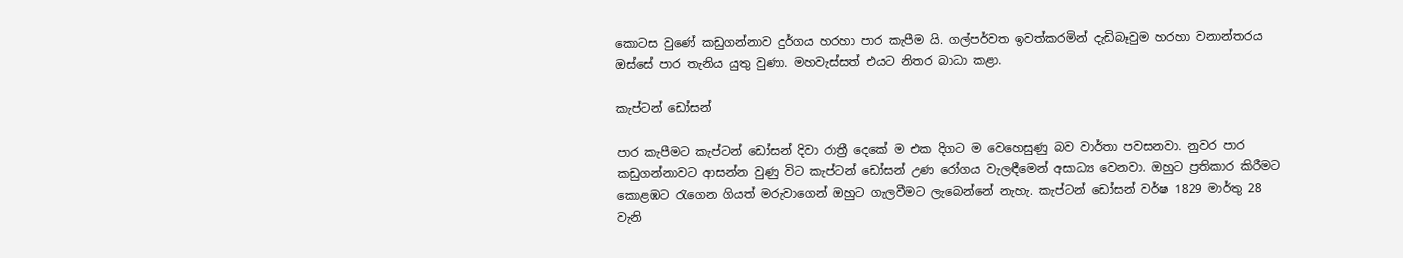කොටස වුණේ කඩුගන්නාව දුර්ගය හරහා පාර කැපීම යි. ගල්පර්වත ඉවත්කරමින් දැඩිබෑවුම හරහා වනාන්තරය ඔස්සේ පාර තැනිය යුතු වුණා. මහවැස්සත් එයට නිතර බාධා කළා.

කැප්ටන් ඩෝසන්

පාර කැපීමට කැප්ටන් ඩෝසන් දිවා රාත්‍රී දෙකේ ම එක දිගට ම වෙහෙසුණු බව වාර්තා පවසනවා. නුවර පාර කඩුගන්නාවට ආසන්න වුණු විට කැප්ටන් ඩෝසන් උණ රෝගය වැලඳීමෙන් අසාධ්‍ය වෙනවා. ඔහුට ප්‍රතිකාර කිරීමට කොළඹට රැගෙන ගියත් මරුවාගෙන් ඔහුට ගැලවීමට ලැබෙන්නේ නැහැ. කැප්ටන් ඩෝසන් වර්ෂ 1829 මාර්තු 28 වැනි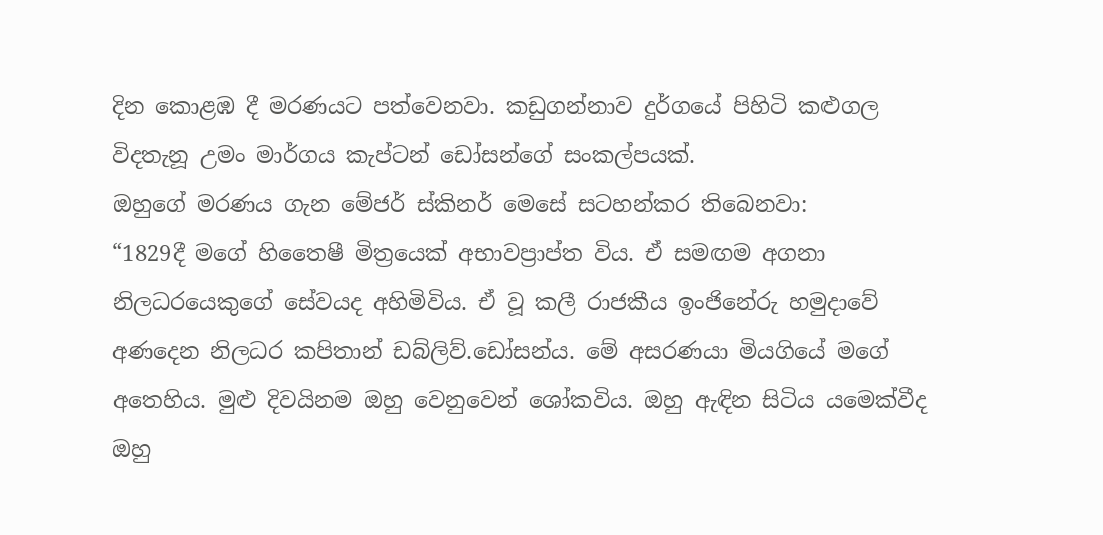දින කොළඹ දී මරණයට පත්වෙනවා. කඩුගන්නාව දුර්ගයේ පිහිටි කළුගල විදතැනූ උමං මාර්ගය කැප්ටන් ඩෝසන්ගේ සංකල්පයක්.
ඔහුගේ මරණය ගැන මේජර් ස්කිනර් මෙසේ සටහන්කර තිබෙනවා:
“1829දී මගේ හිතෛෂී මිත්‍රයෙක් අභාවප්‍රාප්ත විය. ඒ සමඟම අගනා නිලධරයෙකුගේ සේවයද අහිමිවිය. ඒ වූ කලී රාජකීය ඉංජිනේරු හමුදාවේ අණදෙන නිලධර කපිතාන් ඩබ්ලිව්.ඩෝසන්ය. මේ අසරණයා මියගියේ මගේ අතෙහිය. මුළු දිවයිනම ඔහු වෙනුවෙන් ශෝකවිය. ඔහු ඇඳින සිටිය යමෙක්වීද ඔහු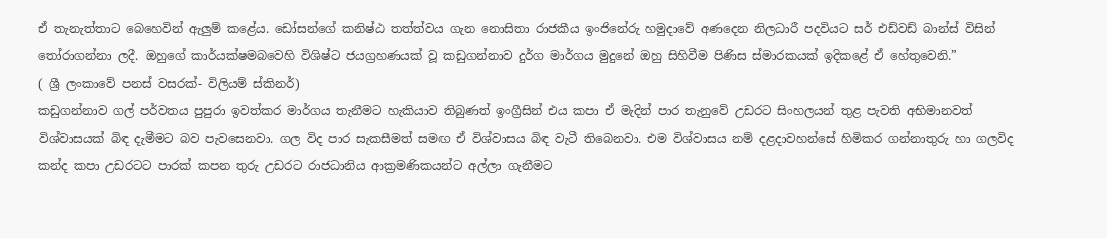ඒ තැනැත්තාට බෙහෙවින් ඇලුම් කළේය. ඩෝසන්ගේ කනිෂ්ඨ තත්ත්වය ගැන නොසිතා රාජකීය ඉංජිනේරු හමුදාවේ අණදෙන නිලධාරී පදවියට සර් එඩ්වඩ් බාන්ස් විසින් තෝරාගන්නා ලදී. ඔහුගේ කාර්යක්ෂමබවෙහි විශිෂ්ට ජයග්‍රහණයක් වූ කඩුගන්නාව දුර්ග මාර්ගය මුදුනේ ඔහු සිහිවීම පිණිස ස්මාරකයක් ඉදිකළේ ඒ හේතුවෙනි.”
( ශ්‍රී ලංකාවේ පනස් වසරක්- විලියම් ස්කිනර්)
කඩුගන්නාව ගල් පර්වතය පුපුරා ඉවත්කර මාර්ගය තැනීමට හැකියාව තිබුණත් ඉංග්‍රීසින් එය කපා ඒ මැදින් පාර තැනුවේ උඩරට සිංහලයන් තුළ පැවති අභිමානවත් විශ්වාසයක් බිඳ දැමීමට බව පැවසෙනවා. ගල විද පාර සැකසීමත් සමඟ ඒ විශ්වාසය බිඳ වැටී තිබෙනවා. එම විශ්වාසය නම් දළදාවහන්සේ හිමිකර ගන්නාතුරු හා ගලවිද කන්ද කපා උඩරටට පාරක් කපන තුරු උඩරට රාජධානිය ආක්‍රමණිකයන්ට අල්ලා ගැනීමට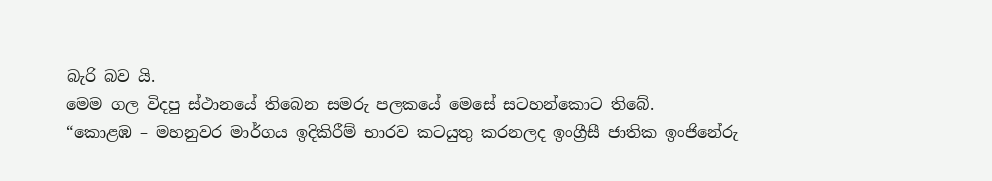බැරි බව යි.
මෙම ගල විදපු ස්ථානයේ තිබෙන සමරු පලකයේ මෙසේ සටහන්කොට තිබේ.
“කොළඹ – මහනුවර මාර්ගය ඉදිකිරීම් භාරව කටයුතු කරනලද ඉංග්‍රීසී ජාතික ඉංජිනේරු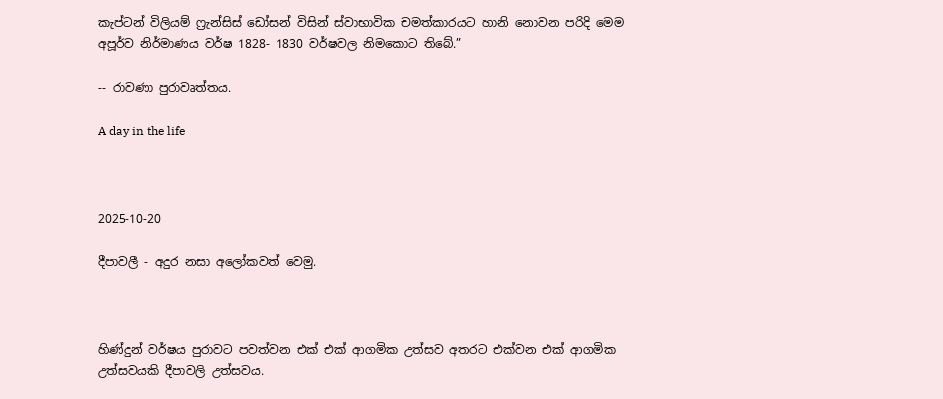කැප්ටන් විලියම් ෆ්‍රැන්සිස් ඩෝසන් විසින් ස්වාභාවික චමත්කාරයට හානි නොවන පරිදි මෙම අපූර්ව නිර්මාණය වර්ෂ 1828- 1830 වර්ෂවල නිමකොට තිබේ.”

-- රාවණා පුරාවෘත්තය.

A day in the life



2025-10-20

දීපාවලී - අදුර නසා අලෝකවත් වෙමු.



හිණ්දුන් වර්ෂය පුරාවට පවත්වන එක් එක් ආගමික උත්සව අතරට එක්වන එක් ආගමික උත්සවයකි දීපාවලි උත්සවය.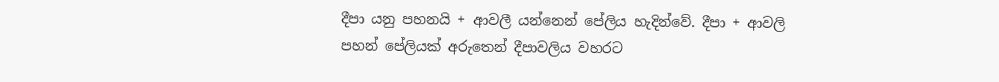දීපා යනු පහනයි + ආවලී යන්නෙන් පේලිය හැදින්වේ. දීපා + ආවලි පහන් පේලියක් අරුතෙන් දීපාවලිය වහරට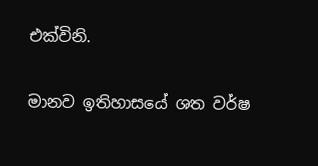එක්විනි.

මානව ඉතිහාසයේ ශත වර්ෂ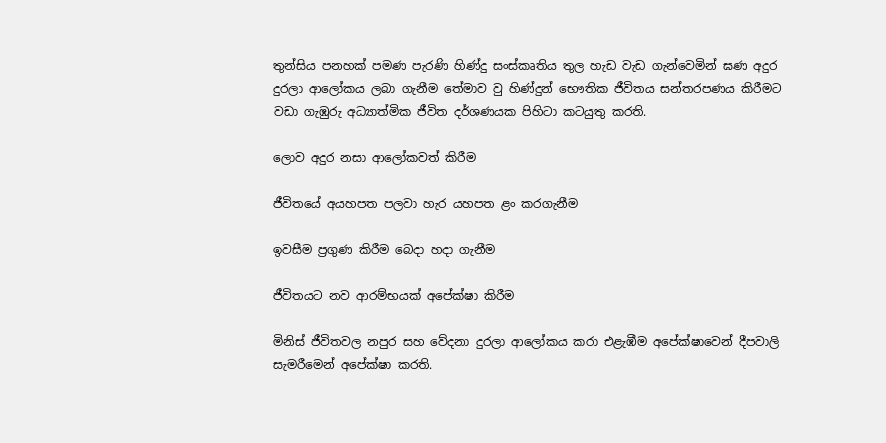තුන්සිය පනහක් පමණ පැරණි හිණ්දු සංස්කෘතිය තුල හැඩ වැඩ ගැන්වෙමින් ඝණ අදුර දුරලා ආලෝකය ලබා ගැනීම තේමාව වු හිණ්දුන් භෞතික ජීවිතය සන්තරපණය කිරීමට වඩා ගැඹුරු අධ්‍යාත්මික ජීවිත දර්ශණයක පිහිටා කටයුතු කරති.

ලොව අදුර නසා ආලෝකවත් කිරීම

ජීවිතයේ අයහපත පලවා හැර යහපත ළං කරගැනීම

ඉවසීම ප්‍රගුණ කිරීම බෙදා හදා ගැනීම

ජීවිතයට නව ආරම්භයක් අපේක්ෂා කිරීම

මිනිස් ජීවිතවල නපුර සහ වේදනා දුරලා ආලෝකය කරා එළැඹීම අපේක්ෂාවෙන් දීපවාලි සැමරීමෙන් අපේක්ෂා කරති.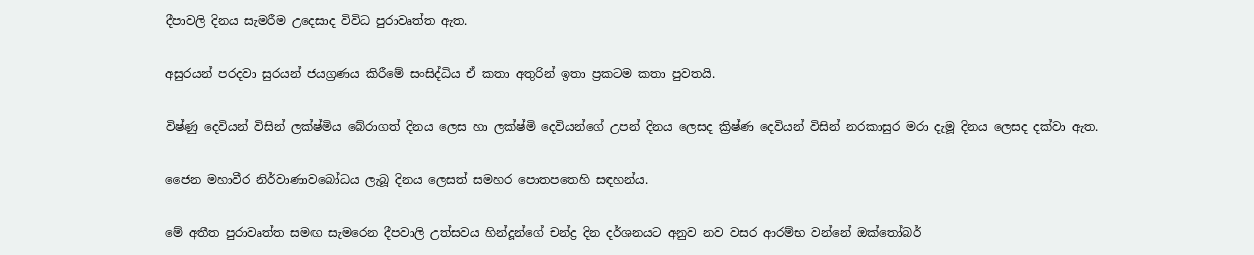දීපාවලි දිනය සැමරීම උදෙසාද විවිධ පුරාවෘත්ත ඇත.

අසුරයන් පරදවා සුරයන් ජයග්‍රණය කිරීමේ සංසිද්ධිය ඒ කතා අතුරින් ඉතා ප්‍රකටම කතා පුවතයි.

විෂ්ණු දෙවියන් විසින් ලක්ෂ්මිය බේරාගත් දිනය ලෙස හා ලක්ෂ්මි දෙවියන්ගේ උපන් දිනය ලෙසද ක්‍රිෂ්ණ දෙවියන් විසින් නරකාසුර මරා දැමූ දිනය ලෙසද දක්වා ඇත.

ජෛන මහාවීර නිර්වාණාවබෝධය ලැබූ දිනය ලෙසත් සමහර පොතපතෙහි සඳහන්ය.

මේ අතීත පුරාවෘත්ත සමඟ සැමරෙන දීපවාලි උත්සවය හින්දූන්ගේ චන්ද්‍ර දින දර්ශනයට අනුව නව වසර ආරම්භ වන්නේ ඔක්තෝබර්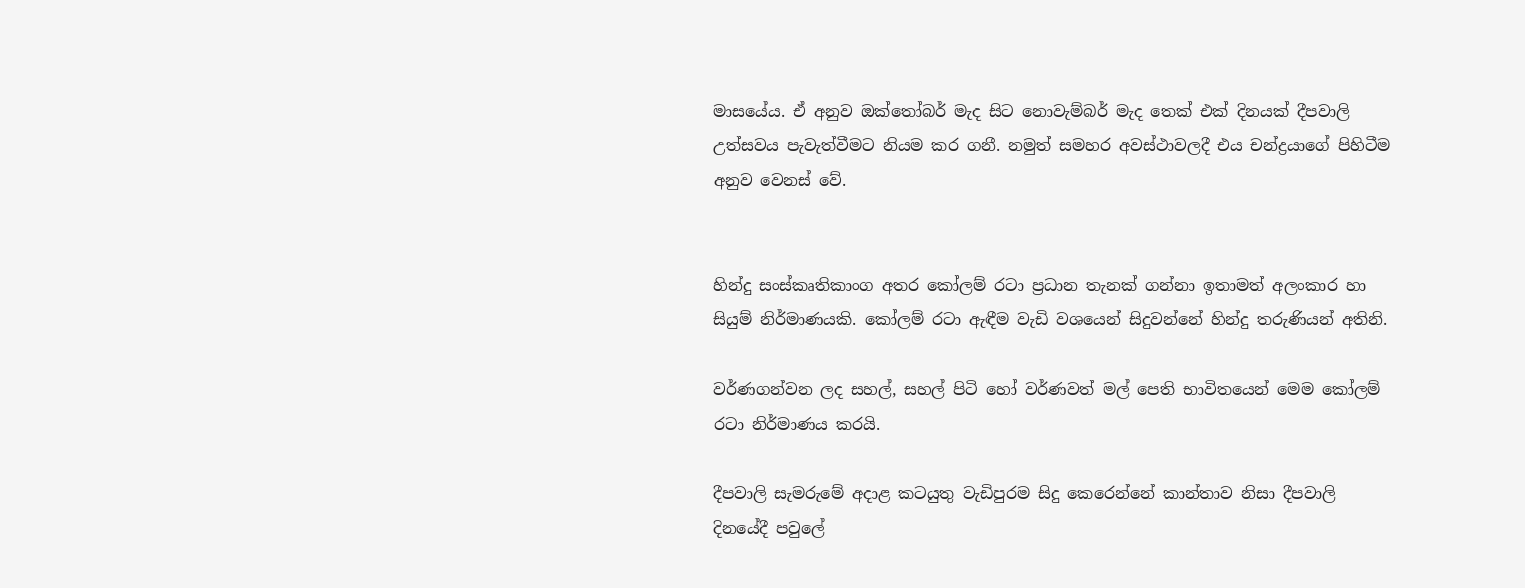මාසයේය. ඒ අනුව ඔක්තෝබර් මැද සිට නොවැම්බර් මැද තෙක් එක් දිනයක් දීපවාලි උත්සවය පැවැත්වීමට නියම කර ගනී. නමුත් සමහර අවස්ථාවලදී එය චන්ද්‍රයාගේ පිහිටීම අනුව වෙනස් වේ.


හින්දු සංස්කෘතිකාංග අතර කෝලම් රටා ප්‍රධාන තැනක් ගන්නා ඉතාමත් අලංකාර හා සියුම් නිර්මාණයකි. කෝලම් රටා ඇඳීම වැඩි වශයෙන් සිදුවන්නේ හින්දු තරුණියන් අතිනි.

වර්ණගන්වන ලද සහල්, සහල් පිටි හෝ වර්ණවත් මල් පෙති භාවිතයෙන් මෙම කෝලම් රටා නිර්මාණය කරයි.

දීපවාලි සැමරුමේ අදාළ කටයුතු වැඩිපුරම සිදු කෙරෙන්නේ කාන්තාව නිසා දීපවාලි දිනයේදී පවුලේ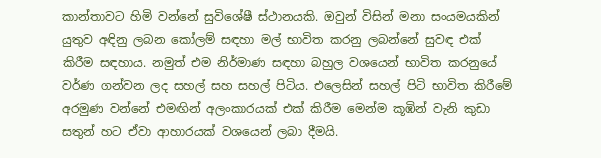කාන්තාවට හිමි වන්නේ සුවිශේෂී ස්ථානයකි. ඔවුන් විසින් මනා සංයමයකින් යුතුව අඳිනු ලබන කෝලම් සඳහා මල් භාවිත කරනු ලබන්නේ සුවඳ එක් කිරීම සඳහාය. නමුත් එම නිර්මාණ සඳහා බහුල වශයෙන් භාවිත කරනුයේ වර්ණ ගන්වන ලද සහල් සහ සහල් පිටිය. එලෙසින් සහල් පිටි භාවිත කිරීමේ අරමුණ වන්නේ එමඟින් අලංකාරයක් එක් කිරීම මෙන්ම කූඹින් වැනි කුඩා සතුන් හට ඒවා ආහාරයක් වශයෙන් ලබා දීමයි.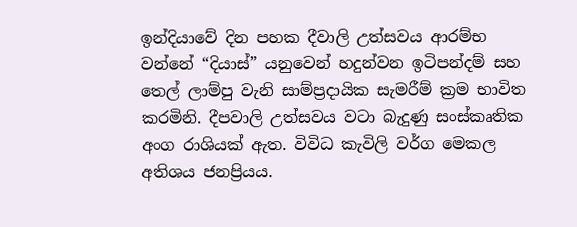ඉන්දියාවේ දින පහක දීවාලි උත්සවය ආරම්භ වන්නේ “දියාස්” යනුවෙන් හදුන්වන ඉටිපන්දම් සහ තෙල් ලාම්පු වැනි සාම්ප්‍රදායික සැමරීම් ක්‍රම භාවිත කරමිනි. දීපවාලි උත්සවය වටා බැදුණු සංස්කෘතික අංග රාශියක් ඇත. විවිධ කැවිලි වර්ග මෙකල අතිශය ජනප්‍රියය.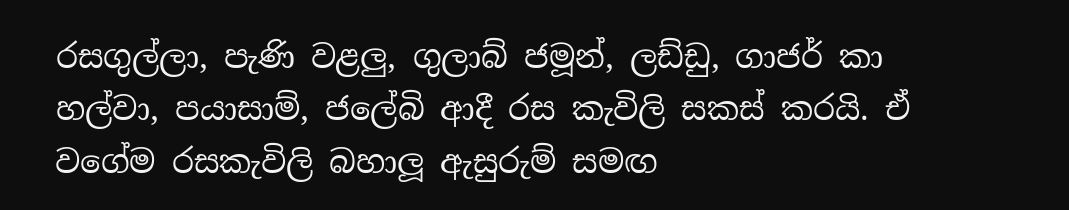රසගුල්ලා, පැණි වළලු, ගුලාබ් ජමූන්, ලඩ්ඩු, ගාජර් කා හල්වා, පයාසාම්, ජලේබි ආදී රස කැවිලි සකස් කරයි. ඒ වගේම රසකැවිලි බහාලූ ඇසුරුම් සමඟ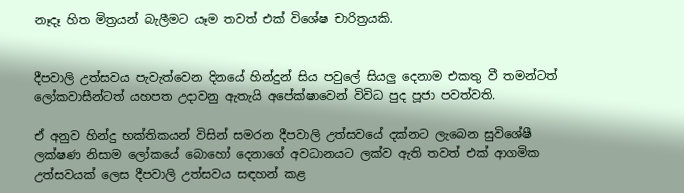නෑදෑ හිත මිත්‍රයන් බැලීමට යෑම තවත් එක් විශේෂ චාරිත්‍රයකි.


දීපවාලි උත්සවය පැවැත්වෙන දිනයේ හින්දුන් සිය පවුලේ සියලු දෙනාම එකතු වී තමන්ටත් ලෝකවාසීන්ටත් යහපත උදාවනු ඇතැයි අපේක්ෂාවෙන් විවිධ පුද පූජා පවත්වති.

ඒ අනුව හින්දු භක්තිකයන් විසින් සමරන දීපවාලි උත්සවයේ දක්නට ලැබෙන සුවිශේෂී ලක්ෂණ නිසාම ලෝකයේ බොහෝ දෙනාගේ අවධානයට ලක්ව ඇති තවත් එක් ආගමික උත්සවයක් ලෙස දීපවාලි උත්සවය සඳහන් කළ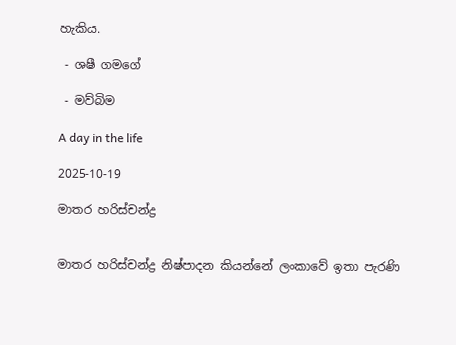හැකිය.

 - ශෂී ගමගේ

 - මව්බිම

A day in the life

2025-10-19

මාතර හරිස්චන්ද්‍ර


මාතර හරිස්චන්ද්‍ර නිෂ්පාදන කියන්නේ ලංකාවේ ඉතා පැරණි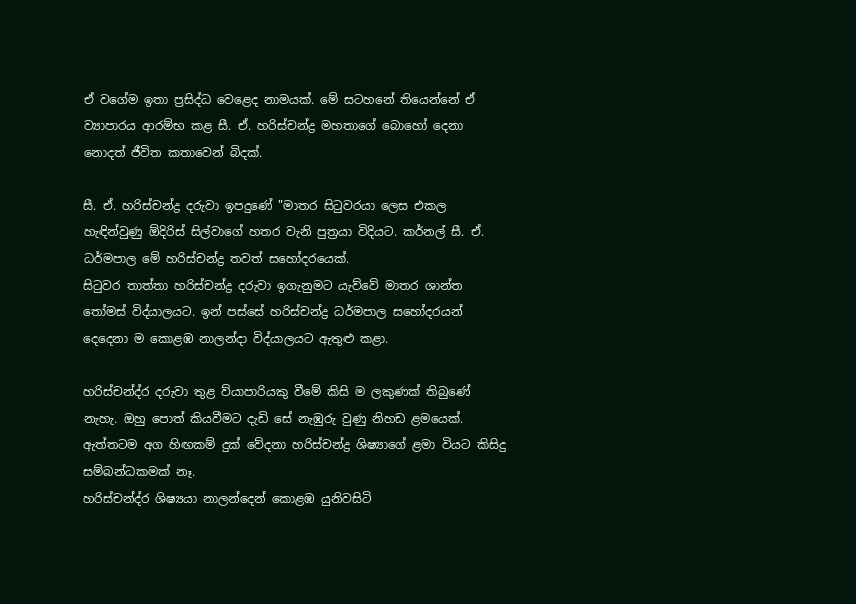ඒ වගේම ඉතා ප්‍රසිද්ධ වෙළෙද නාමයක්. මේ සටහනේ තියෙන්නේ ඒ ව්‍යාපාරය ආරම්භ කළ සී. ඒ. හරිස්චන්ද්‍ර මහතාගේ බොහෝ දෙනා නොදත් ජීවිත කතාවෙන් බිදක්.

සී. ඒ. හරිස්චන්ද්‍ර දරුවා ඉපදුණේ "මාතර සිටුවරයා ලෙස එකල හැඳින්වුණු ඕදිරිස් සිල්වාගේ හතර වැනි පුත්‍රයා විදියට. කර්නල් සී. ඒ. ධර්මපාල මේ හරිස්චන්ද්‍ර තවත් සහෝදරයෙක්.
සිටුවර තාත්තා හරිස්චන්ද්‍ර දරුවා ඉගැනුමට යැව්වේ මාතර ශාන්ත තෝමස් විද්යාලයට. ඉන් පස්සේ හරිස්චන්ද්‍ර ධර්මපාල සහෝදරයන් දෙදෙනා ම කොළඹ නාලන්දා විද්යාලයට ඇතුළු කළා.

හරිස්චන්ද්ර දරුවා තුළ ව්යාපාරියකු වීමේ කිසි ම ලකුණක් තිබුණේ නැහැ. ඔහු පොත් කියවීමට දැඩි සේ නැඹුරු වුණු නිහඩ ළමයෙක්. ඇත්තටම අග හිඟකම් දුක් වේදනා හරිස්චන්ද්‍ර ශිෂ්‍යාගේ ළමා වියට කිසිදු සම්බන්ධකමක් නෑ.
හරිස්චන්ද්ර ශිෂ්‍යයා නාලන්දෙන් කොළඹ යුනිවසිටි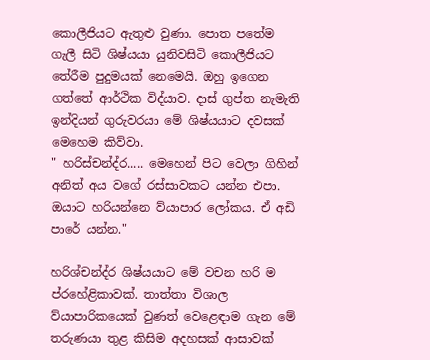කොලීජියට ඇතුළු වුණා. පොත පතේම ගැලී සිටි ශිෂ්යයා යුනිවසිටි කොලීජියට තේරීම පුදුමයක් නෙමෙයි. ඔහු ඉගෙන ගත්තේ ආර්ථික විද්යාව. දාස් ගුප්ත නැමැති ඉන්දියන් ගුරුවරයා මේ ශිෂ්යයාට දවසක් මෙහෙම කිව්වා.
" හරිස්චන්ද්ර..... මෙහෙන් පිට වෙලා ගිහින් අනිත් අය වගේ රස්සාවකට යන්න එපා. ඔයාට හරියන්නෙ ව්යාපාර ලෝකය. ඒ අඩි පාරේ යන්න."

හරිශ්චන්ද්ර ශිෂ්යයාට මේ වචන හරි ම ප්රහේළිකාවක්. තාත්තා විශාල ව්යාපාරිකයෙක් වුණත් වෙළෙඳාම ගැන මේ තරුණයා තුළ කිසිම අදහසක් ආසාවක්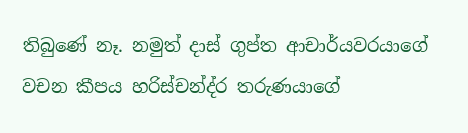තිබුණේ නෑ. නමුත් දාස් ගුප්ත ආචාර්යවරයාගේ වචන කීපය හරිස්චන්ද්ර තරුණයාගේ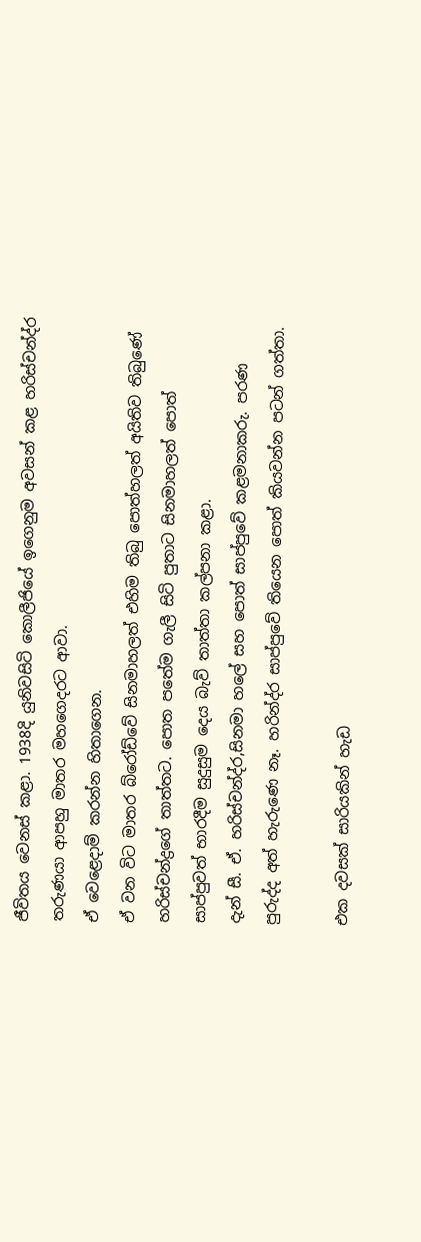ජීවිතය වෙනස් කළා. 1938දි යුනිවසිටි කොලීජියේ ඉගෙනුම අවසන් කළ හරිස්චන්ද්ර තරුණයා ආපහු මාතර මහගෙදරට ආවා.
ඒ වෙළෙදාම් කරන්න හිතාගෙන.
ඒ වන විට මාතර බ්රෝඩ්වේ සිනමාහලත් එහිම තිබු පොත්හලත් අයිතිව තිබුණේ හරිස්චන්ද්‍රගේ තාත්තට. පොත පතේම ගැලී සිටි පුතාට සිනමාහලත් පොත් සාප්පුවත් භාරදීම සුදුසුම දෙය බැව් තාත්තා කල්පනා කළා.
දැන් සී. ඒ. හරිස්චන්ද්ර,සිනමා හලේ සහ පොත් සාප්පුවේ කළමනාකරු. පරණ පුරුද්ද අත් හැරුණෙ නෑ. හරින්ද්ර සාප්පුවේ තියෙන පොත් කියවන්න පටන් ගත්තා.

එක දවසක් සාරියකින් හැඩ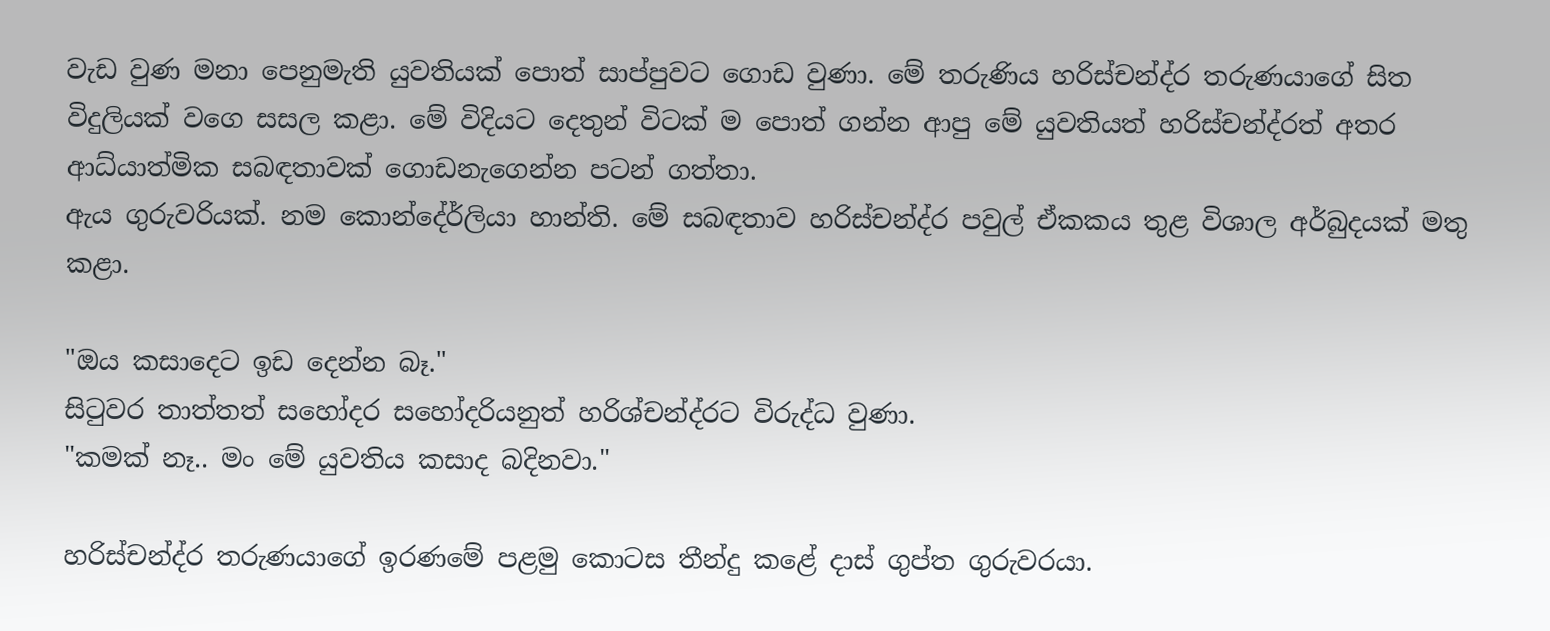වැඩ වුණ මනා පෙනුමැති යුවතියක් පොත් සාප්පුවට ගොඩ වුණා. මේ තරුණිය හරිස්චන්ද්ර තරුණයාගේ සිත විදුලියක් වගෙ සසල කළා. මේ විදියට දෙතුන් විටක් ම පොත් ගන්න ආපු මේ යුවතියත් හරිස්චන්ද්රත් අතර ආධ්යාත්මික සබඳතාවක් ගොඩනැගෙන්න පටන් ගත්තා.
ඇය ගුරුවරියක්. නම කොන්දේර්ලියා හාන්ති. මේ සබඳතාව හරිස්චන්ද්ර පවුල් ඒකකය තුළ විශාල අර්බුදයක් මතු කළා.

"ඔය කසාදෙට ඉඩ දෙන්න බෑ."
සිටුවර තාත්තත් සහෝදර සහෝදරියනුත් හරිශ්චන්ද්රට විරුද්ධ වුණා.
"කමක් නෑ.. මං මේ යුවතිය කසාද බදිනවා."

හරිස්චන්ද්ර තරුණයාගේ ඉරණමේ පළමු කොටස තීන්දු කළේ දාස් ගුප්ත ගුරුවරයා.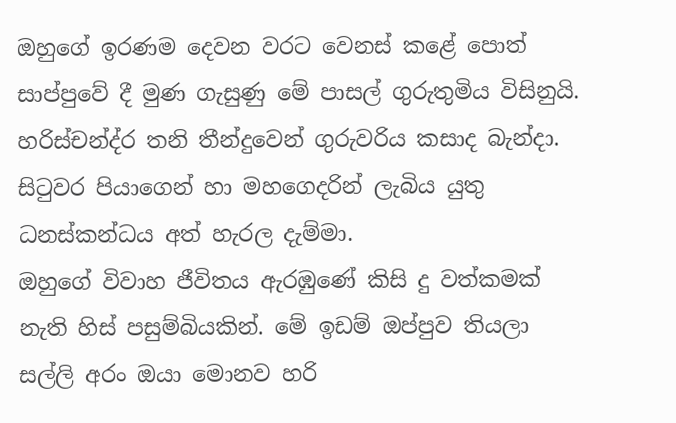ඔහුගේ ඉරණම දෙවන වරට වෙනස් කළේ පොත් සාප්පුවේ දී මුණ ගැසුණු මේ පාසල් ගුරුතුමිය විසිනුයි. හරිස්චන්ද්ර තනි තීන්දුවෙන් ගුරුවරිය කසාද බැන්දා. සිටුවර පියාගෙන් හා මහගෙදරින් ලැබිය යුතු ධනස්කන්ධය අත් හැරල දැම්මා.
ඔහුගේ විවාහ ජීවිතය ඇරඹුණේ කිසි දු වත්කමක් නැති හිස් පසුම්බියකින්. මේ ඉඩම් ඔප්පුව තියලා සල්ලි අරං ඔයා මොනව හරි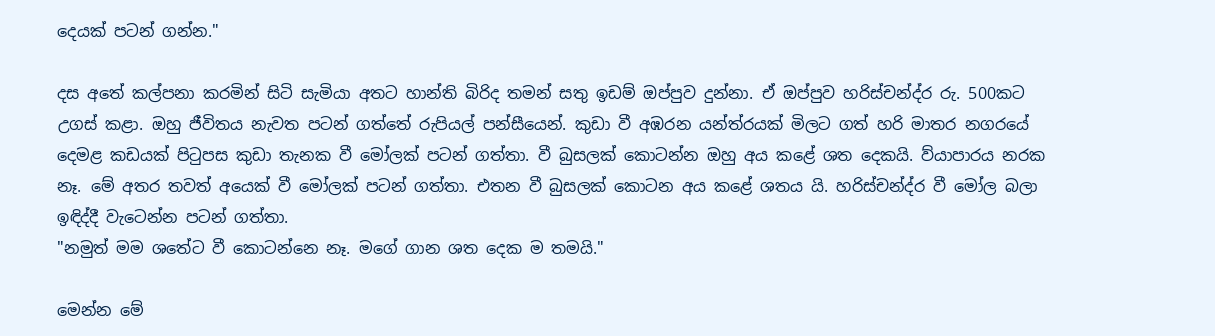දෙයක් පටන් ගන්න."

දස අතේ කල්පනා කරමින් සිටි සැමියා අතට හාන්ති බිරිද තමන් සතු ඉඩම් ඔප්පුව දුන්නා. ඒ ඔප්පුව හරිස්චන්ද්ර රු. 500කට උගස් කළා. ඔහු ජීවිතය නැවත පටන් ගත්තේ රුපියල් පන්සීයෙන්. කුඩා වී අඹරන යන්ත්රයක් මිලට ගත් හරි මාතර නගරයේ දෙමළ කඩයක් පිටුපස කුඩා තැනක වී මෝලක් පටන් ගත්තා. වී බුසලක් කොටන්න ඔහු අය කළේ ශත දෙකයි. ව්යාපාරය නරක නෑ. මේ අතර තවත් අයෙක් වී මෝලක් පටන් ගත්තා. එතන වී බුසලක් කොටන අය කළේ ශතය යි. හරිස්චන්ද්ර වී මෝල බලා ඉඳිද්දී වැටෙන්න පටන් ගත්තා.
"නමුත් මම ශතේට වී කොටන්නෙ නෑ. මගේ ගාන ශත දෙක ම තමයි."

මෙන්න මේ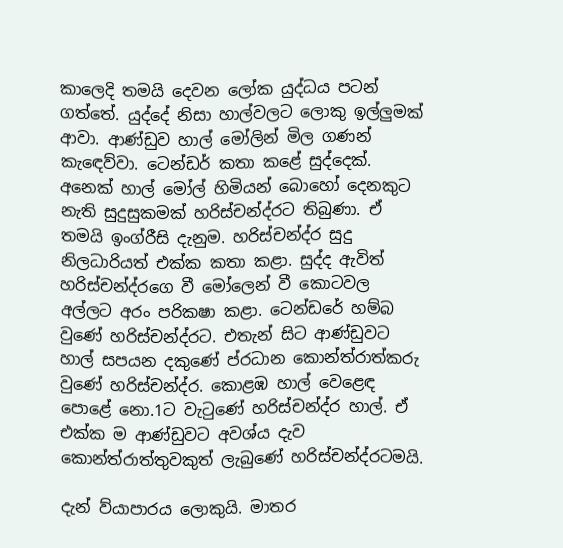කාලෙදි තමයි දෙවන ලෝක යුද්ධය පටන් ගත්තේ. යුද්දේ නිසා හාල්වලට ලොකු ඉල්ලුමක් ආවා. ආණ්ඩුව හාල් මෝලින් මිල ගණන් කැඳෙව්වා. ටෙන්ඩර් කතා කළේ සුද්දෙක්. අනෙක් හාල් මෝල් හිමියන් බොහෝ දෙනකුට නැති සුදුසුකමක් හරිස්චන්ද්රට තිබුණා. ඒ තමයි ඉංග්රීසි දැනුම. හරිස්චන්ද්ර සුදු නිලධාරියත් එක්ක කතා කළා. සුද්ද ඇවිත් හරිස්චන්ද්රගෙ වී මෝලෙන් වී කොටවල අල්ලට අරං පරිකෂා කළා. ටෙන්ඩරේ හම්බ වුණේ හරිස්චන්ද්රට. එතැන් සිට ආණ්ඩුවට හාල් සපයන දකුණේ ප්රධාන කොන්ත්රාත්කරු වුණේ හරිස්චන්ද්ර. කොළඹ හාල් වෙළෙඳ පොළේ නො.1ට වැටුණේ හරිස්චන්ද්ර හාල්. ඒ එක්ක ම ආණ්ඩුවට අවශ්ය දැව කොන්ත්රාත්තුවකුත් ලැබුණේ හරිස්චන්ද්රටමයි.

දැන් ව්යාපාරය ලොකුයි. මාතර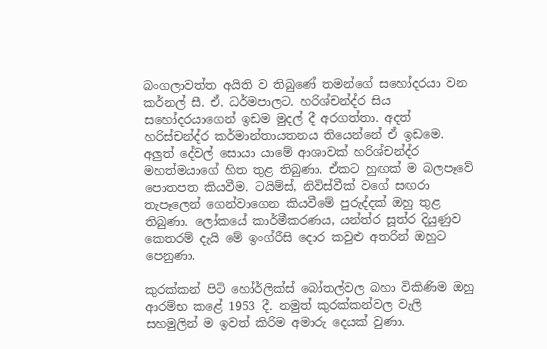බංගලාවත්ත අයිති ව තිබුණේ තමන්ගේ සහෝදරයා වන කර්නල් සී. ඒ. ධර්මපාලට. හරිශ්චන්ද්ර සිය සහෝදරයාගෙන් ඉඩම මුදල් දී අරගත්තා. අදත් හරිස්චන්ද්ර කර්මාන්තායතනය තියෙන්නේ ඒ ඉඩමෙ.
අලුත් දේවල් සොයා යාමේ ආශාවක් හරිශ්චන්ද්ර මහත්මයාගේ හිත තුළ තිබුණා. ඒකට හුඟක් ම බලපෑවේ පොතපත කියවීම. ටයිම්ස්, නිවිස්වීක් වගේ සඟරා තැපෑලෙන් ගෙන්වාගෙන කියවීමේ පුරුද්දක් ඔහු තුළ තිබුණා. ලෝකයේ කාර්මීකරණය, යන්ත්ර සූත්ර දියුණුව කෙතරම් දැයි මේ ඉංග්රීසි දොර කවුළු අතරින් ඔහුට පෙනුණා.

කුරක්කන් පිටි හෝර්ලික්ස් බෝතල්වල බහා විකිණිම ඔහු ආරම්භ කළේ 1953 දී. නමුත් කුරක්කන්වල වැලි සහමුලින් ම ඉවත් කිරිම අමාරු දෙයක් වුණා.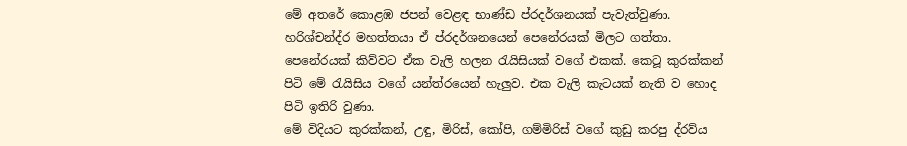මේ අතරේ කොළඹ ජපන් වෙළඳ භාණ්ඩ ප්රදර්ශනයක් පැවැත්වුණා. හරිශ්චන්ද්ර මහත්තයා ඒ ප්රදර්ශනයෙන් පෙනේරයක් මිලට ගත්තා. පෙනේරයක් කිව්වට ඒක වැලි හලන රැයිසියක් වගේ එකක්. කෙටූ කුරක්කන් පිටි මේ රැයිසිය වගේ යන්ත්රයෙන් හැලුව. එක වැලි කැටයක් නැති ව හොද පිටි ඉතිරි වුණා.
මේ විදියට කුරක්කන්, උඳු, මිරිස්, කෝපි, ගම්මිරිස් වගේ කුඩු කරපු ද්රව්ය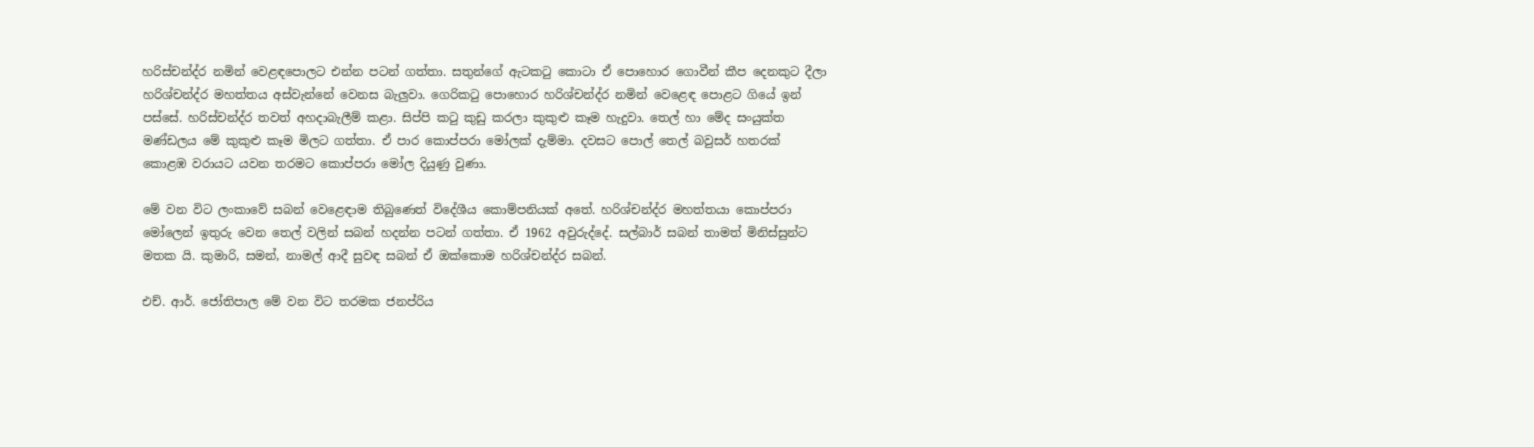හරිස්චන්ද්ර නමින් වෙළඳපොලට එන්න පටන් ගත්තා. සතුන්ගේ ඇටකටු කොටා ඒ පොහොර ගොවීන් කීප දෙනකුට දීලා හරිශ්චන්ද්ර මහත්තය අස්වැන්නේ වෙනස බැලුවා. ගෙරිකටු පොහොර හරිශ්චන්ද්ර නමින් වෙළෙඳ පොළට ගියේ ඉන් පස්සේ. හරිස්චන්ද්ර තවත් අහදාබැලීම් කළා. සිප්පි කටු කුඩු කරලා කුකුළු කෑම හැදුවා. තෙල් හා මේද සංයුක්ත මණ්ඩලය මේ කුකුළු කෑම මිලට ගත්තා. ඒ පාර කොප්පරා මෝලක් දැම්මා. දවසට පොල් තෙල් බවුසර් හතරක් කොළඹ වරායට යවන තරමට කොප්පරා මෝල දියුණු වුණා.

මේ වන විට ලංකාවේ සබන් වෙළෙඳාම තිබුණෙත් විදේශීය කොම්පනියක් අතේ. හරිශ්චන්ද්ර මහත්තයා කොප්පරා මෝලෙන් ඉතුරු වෙන තෙල් වලින් සබන් හදන්න පටන් ගත්තා. ඒ 1962 අවුරුද්දේ. සල්බාර් සබන් තාමත් මිනිස්සුන්ට මතක යි. කුමාරි, සමන්, නාමල් ආදී සුවඳ සබන් ඒ ඔක්කොම හරිශ්චන්ද්ර සබන්.

එච්. ආර්. ජෝතිපාල මේ වන විට තරමක ජනප්රිය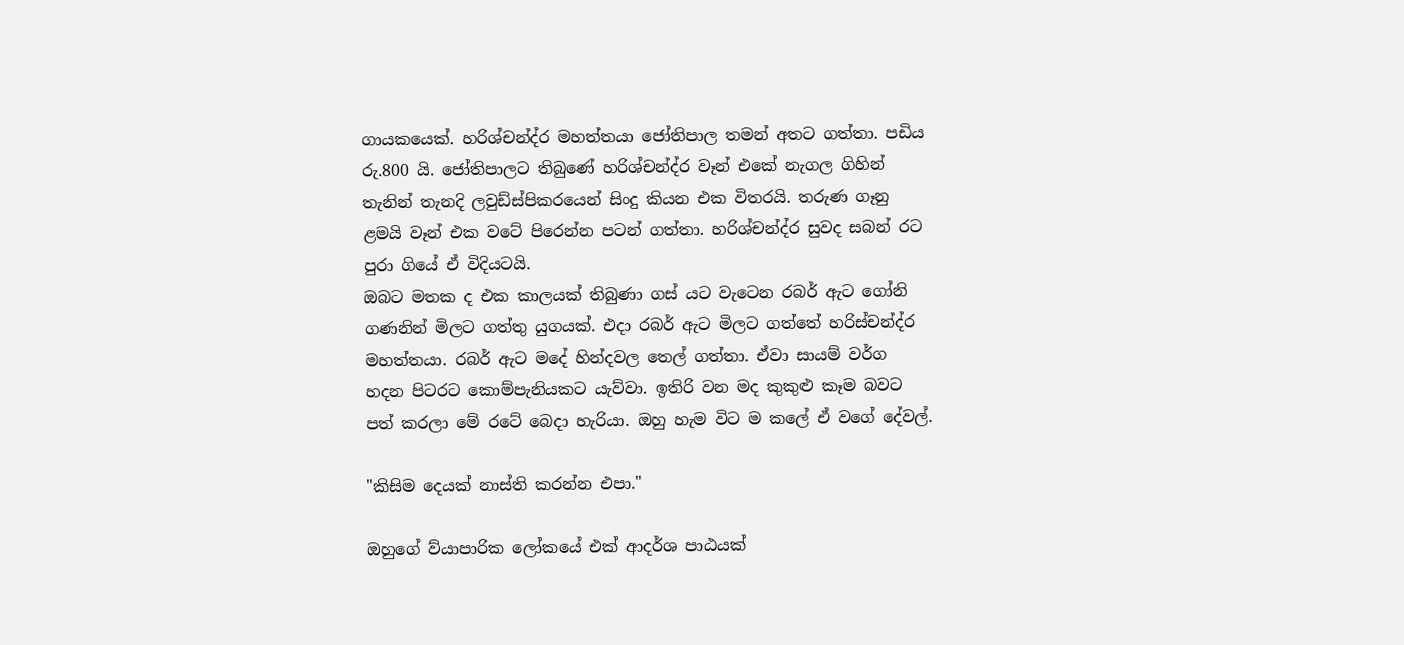ගායකයෙක්. හරිශ්චන්ද්ර මහත්තයා ජෝතිපාල තමන් අතට ගත්තා. පඩිය රු.800 යි. ජෝතිපාලට තිබුණේ හරිශ්චන්ද්ර වෑන් එකේ නැගල ගිහින් තැනින් තැනදි ලවුඩ්ස්පිකරයෙන් සිංදු කියන එක විතරයි. තරුණ ගෑනු ළමයි වෑන් එක වටේ පිරෙන්න පටන් ගත්තා. හරිශ්චන්ද්ර සුවද සබන් රට පුරා ගියේ ඒ විදියටයි.
ඔබට මතක ද එක කාලයක් තිබුණා ගස් යට වැටෙන රබර් ඇට ගෝනි ගණනින් මිලට ගත්තු යුගයක්. එදා රබර් ඇට මිලට ගත්තේ හරිස්චන්ද්ර මහත්තයා. රබර් ඇට මදේ හින්දවල තෙල් ගත්තා. ඒවා සායම් වර්ග හදන පිටරට කොම්පැනියකට යැව්වා. ඉතිරි වන මද කුකුළු කෑම බවට පත් කරලා මේ රටේ බෙදා හැරියා. ඔහු හැම විට ම කලේ ඒ වගේ දේවල්.

"කිසිම දෙයක් නාස්ති කරන්න එපා."

ඔහුගේ ව්යාපාරික ලෝකයේ එක් ආදර්ශ පාඨයක්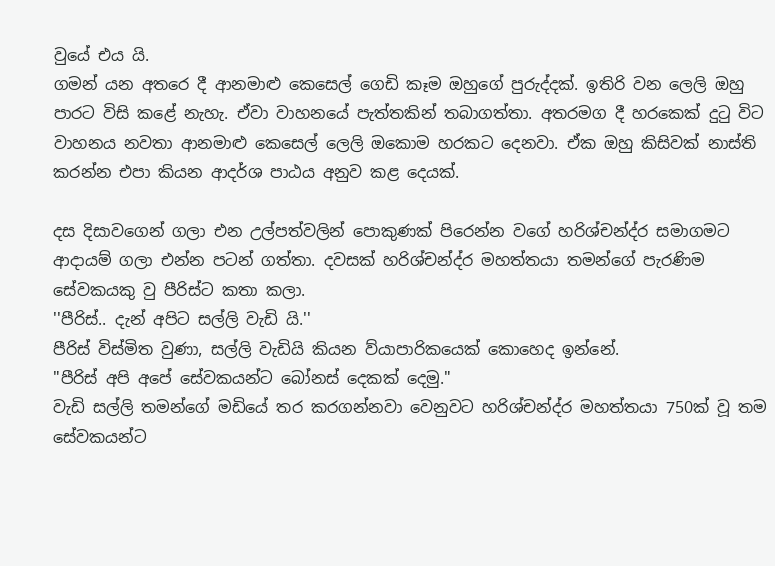වුයේ එය යි.
ගමන් යන අතරෙ දී ආනමාළු කෙසෙල් ගෙඩි කෑම ඔහුගේ පුරුද්දක්. ඉතිරි වන ලෙලි ඔහු පාරට විසි කළේ නැහැ. ඒවා වාහනයේ පැත්තකින් තබාගත්තා. අතරමග දී හරකෙක් දුටු විට වාහනය නවතා ආනමාළු කෙසෙල් ලෙලි ඔකොම හරකට දෙනවා. ඒක ඔහු කිසිවක් නාස්ති කරන්න එපා කියන ආදර්ශ පාඨය අනුව කළ දෙයක්.

දස දිසාවගෙන් ගලා එන උල්පත්වලින් පොකුණක් පිරෙන්න වගේ හරිශ්චන්ද්ර සමාගමට ආදායම් ගලා එන්න පටන් ගත්තා. දවසක් හරිශ්චන්ද්ර මහත්තයා තමන්ගේ පැරණිම සේවකයකු වු පීරිස්ට කතා කලා.
''පීරිස්.. දැන් අපිට සල්ලි වැඩි යි.''
පීරිස් විස්මිත වුණා, සල්ලි වැඩියි කියන ව්යාපාරිකයෙක් කොහෙද ඉන්නේ.
"පීරිස් අපි අපේ සේවකයන්ට බෝනස් දෙකක් දෙමු."
වැඩි සල්ලි තමන්ගේ මඩියේ තර කරගන්නවා වෙනුවට හරිශ්චන්ද්ර මහත්තයා 750ක් වූ තම සේවකයන්ට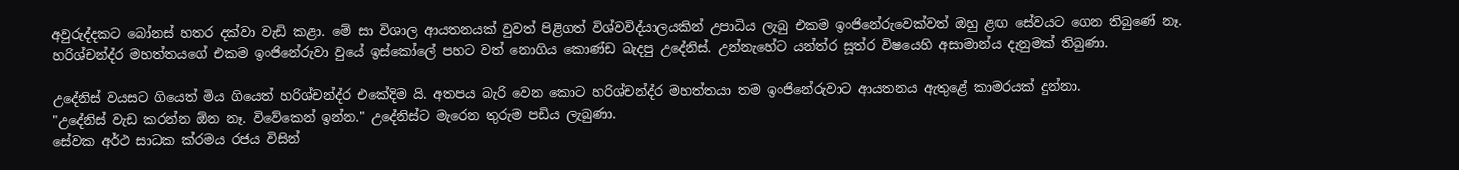අවුරුද්දකට බෝනස් හතර දක්වා වැඩි කළා. මේ සා විශාල ආයතනයක් වුවත් පිළිගත් විශ්වවිද්යාලයකින් උපාධිය ලැබු එකම ඉංජිනේරුවෙක්වත් ඔහු ළඟ සේවයට ගෙන තිබුණේ නෑ. හරිශ්චන්ද්ර මහත්තයගේ එකම ඉංජිනේරුවා වුයේ ඉස්කෝලේ පහට වත් නොගිය කොණ්ඩ බැදපු උදේනිස්. උන්නැහේට යන්ත්ර සූත්ර විෂයෙහි අසාමාන්ය දැනුමක් තිබුණා.

උදේනිස් වයසට ගියෙත් මිය ගියෙත් හරිශ්චන්ද්ර එකේදිම යි. අතපය බැරි වෙන කොට හරිශ්චන්ද්ර මහත්තයා තම ඉංජිනේරුවාට ආයතනය ඇතුළේ කාමරයක් දුන්නා.
"උදේනිස් වැඩ කරන්න ඕන නෑ. විවේකෙන් ඉන්න." උදේනිස්ට මැරෙන තුරුම පඩිය ලැබුණා.
සේවක අර්ථ සාධක ක්රමය රජය විසින්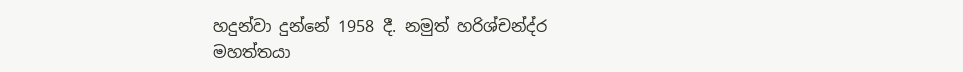හදුන්වා දුන්නේ 1958 දී. නමුත් හරිශ්චන්ද්ර මහත්තයා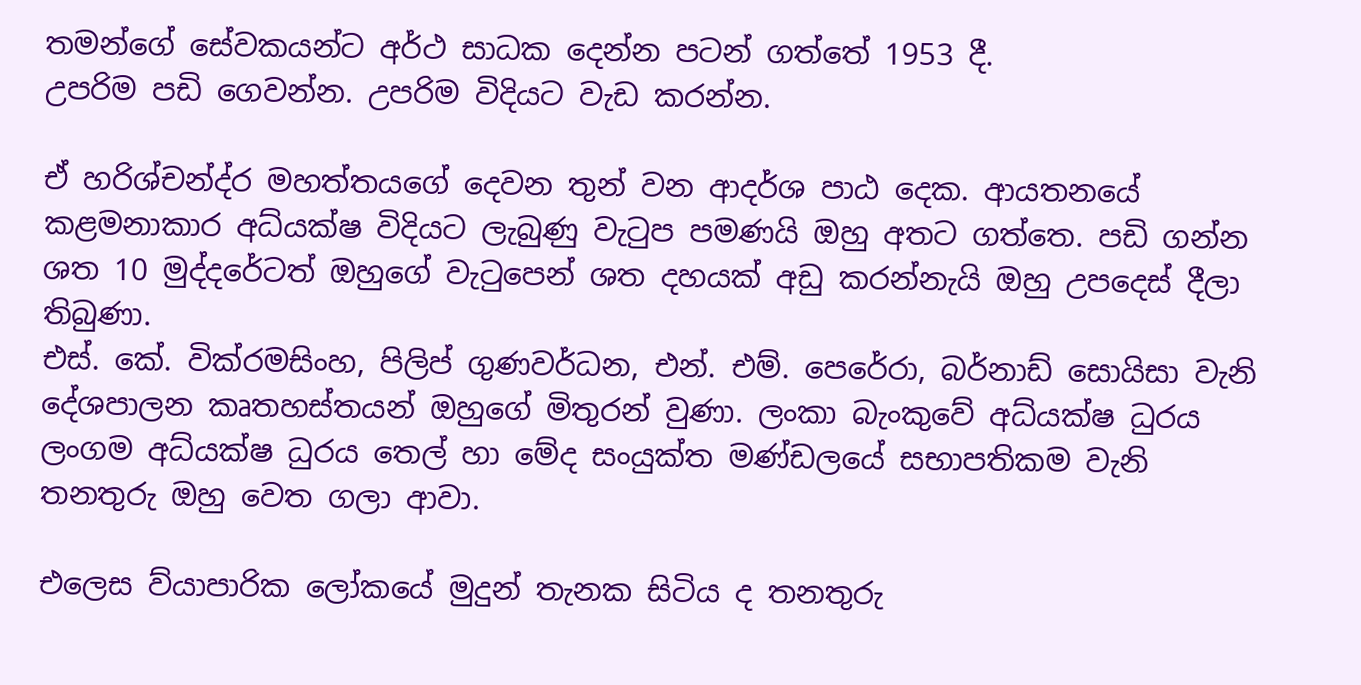තමන්ගේ සේවකයන්ට අර්ථ සාධක දෙන්න පටන් ගත්තේ 1953 දී.
උපරිම පඩි ගෙවන්න. උපරිම විදියට වැඩ කරන්න.

ඒ හරිශ්චන්ද්ර මහත්තයගේ දෙවන තුන් වන ආදර්ශ පාඨ දෙක. ආයතනයේ කළමනාකාර අධ්යක්ෂ විදියට ලැබුණු වැටුප පමණයි ඔහු අතට ගත්තෙ. පඩි ගන්න ශත 10 මුද්දරේටත් ඔහුගේ වැටුපෙන් ශත දහයක් අඩු කරන්නැයි ඔහු උපදෙස් දීලා තිබුණා.
එස්. කේ. වික්රමසිංහ, පිලිප් ගුණවර්ධන, එන්. එම්. පෙරේරා, බර්නාඩ් සොයිසා වැනි දේශපාලන කෘතහස්තයන් ඔහුගේ මිතුරන් වුණා. ලංකා බැංකුවේ අධ්යක්ෂ ධුරය ලංගම අධ්යක්ෂ ධුරය තෙල් හා මේද සංයුක්ත මණ්ඩලයේ සභාපතිකම වැනි තනතුරු ඔහු වෙත ගලා ආවා.

එලෙස ව්යාපාරික ලෝකයේ මුදුන් තැනක සිටිය ද තනතුරු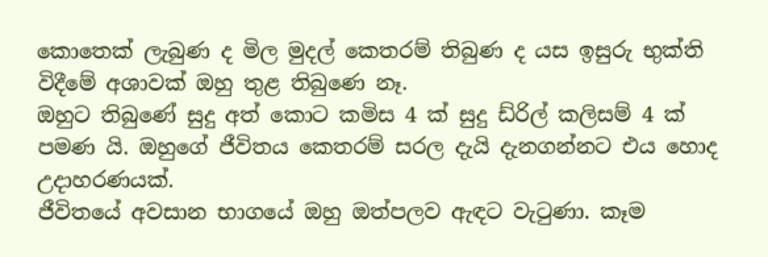කොතෙක් ලැබුණ ද මිල මුදල් කෙතරම් තිබුණ ද යස ඉසුරු භුක්ති විදීමේ අශාවක් ඔහු තුළ තිබුණෙ නෑ.
ඔහුට තිබුණේ සුදු අත් කොට කමිස 4 ක් සුදු ඩ්රිල් කලිසම් 4 ක් පමණ යි. ඔහුගේ ජීවිතය කෙතරම් සරල දැයි දැනගන්නට එය හොද උදාහරණයක්.
ජීවිතයේ අවසාන භාගයේ ඔහු ඔත්පලව ඇඳට වැටුණා. කෑම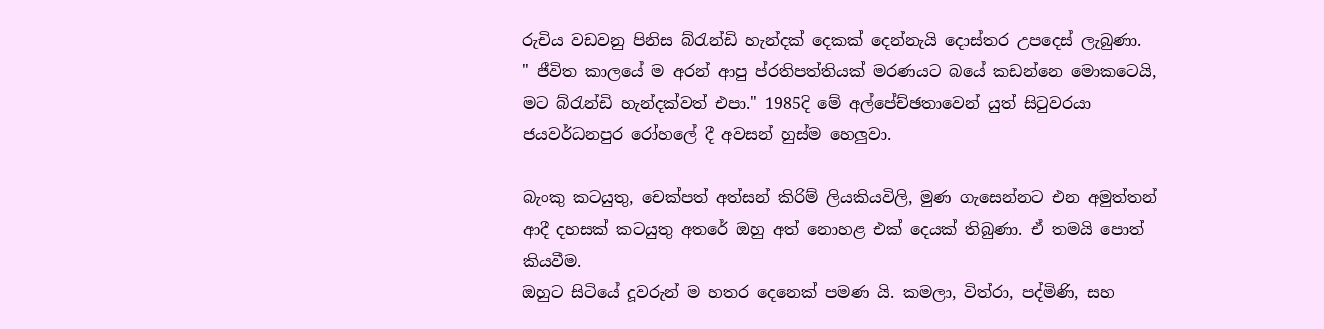රුචිය වඩවනු පිනිස බ්රැන්ඩි හැන්දක් දෙකක් දෙන්නැයි දොස්තර උපදෙස් ලැබුණා.
" ජීවිත කාලයේ ම අරන් ආපු ප්රතිපත්තියක් මරණයට බයේ කඩන්නෙ මොකටෙයි, මට බ්රැන්ඩි හැන්දක්වත් එපා." 1985දි මේ අල්පේච්ඡතාවෙන් යුත් සිටුවරයා ජයවර්ධනපුර රෝහලේ දී අවසන් හුස්ම හෙලුවා.

බැංකු කටයුතු, චෙක්පත් අත්සන් කිරිම් ලියකියවිලි, මුණ ගැසෙන්නට එන අමුත්තන් ආදී දහසක් කටයුතු අතරේ ඔහු අත් නොහළ එක් දෙයක් තිබුණා. ඒ තමයි පොත් කියවීම.
ඔහුට සිටියේ දූවරුන් ම හතර දෙනෙක් පමණ යි. කමලා, විත්රා, පද්මිණි, සහ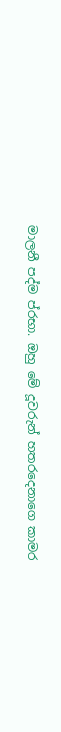මාලනී පද්ම ප්රභා. ඔහු මේ දූවරුන් හතරදෙනාගෙ කාමර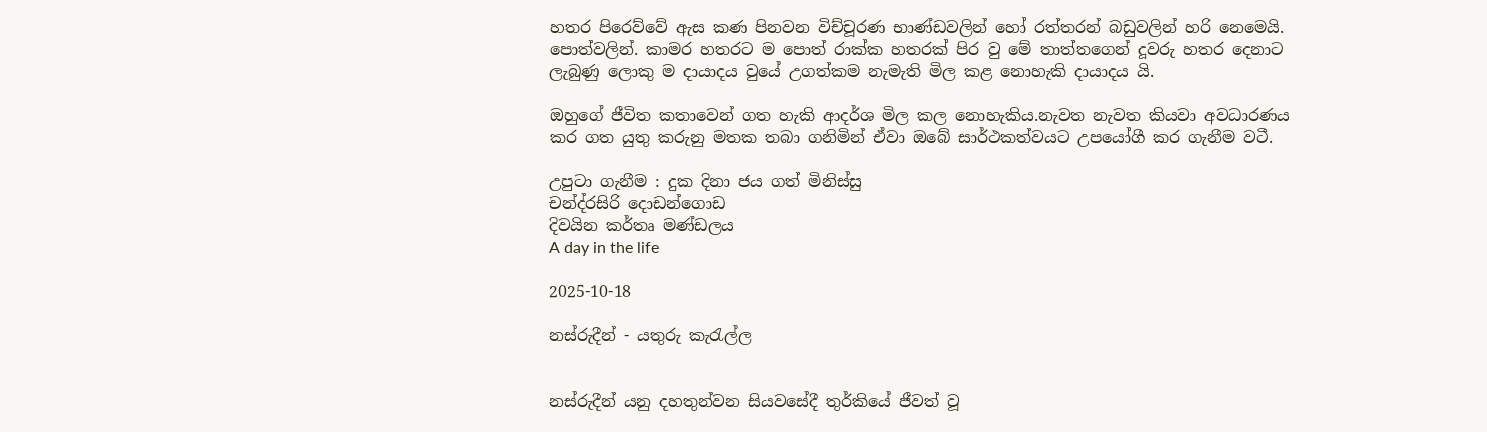හතර පිරෙව්වේ ඇස කණ පිනවන විච්චූරණ භාණ්ඩවලින් හෝ රත්තරන් බඩුවලින් හරි නෙමෙයි. පොත්වලින්. කාමර හතරට ම පොත් රාක්ක හතරක් පිර වු මේ තාත්තගෙන් දූවරු හතර දෙනාට ලැබුණු ලොකු ම දායාදය වුයේ උගත්කම නැමැති මිල කළ නොහැකි දායාදය යි.

ඔහුගේ ජීවිත කතාවෙන් ගත හැකි ආදර්ශ මිල කල නොහැකිය.නැවත නැවත කියවා අවධාරණය කර ගත යුතු කරුනු මතක තබා ගනිමින් ඒවා ඔබේ සාර්ථකත්වයට උපයෝගී කර ගැනීම වටී.

උපුටා ගැනීම : දුක දිනා ජය ගත් මිනිස්සු
චන්ද්රසිරි දොඩන්ගොඩ
දිවයින කර්තෘ මණ්ඩලය
A day in the life

2025-10-18

නස්රුදීන් - යතුරු කැරැල්ල


නස්රුදීන් යනු දහතුන්වන සියවසේදී තුර්කියේ ජීවත් වූ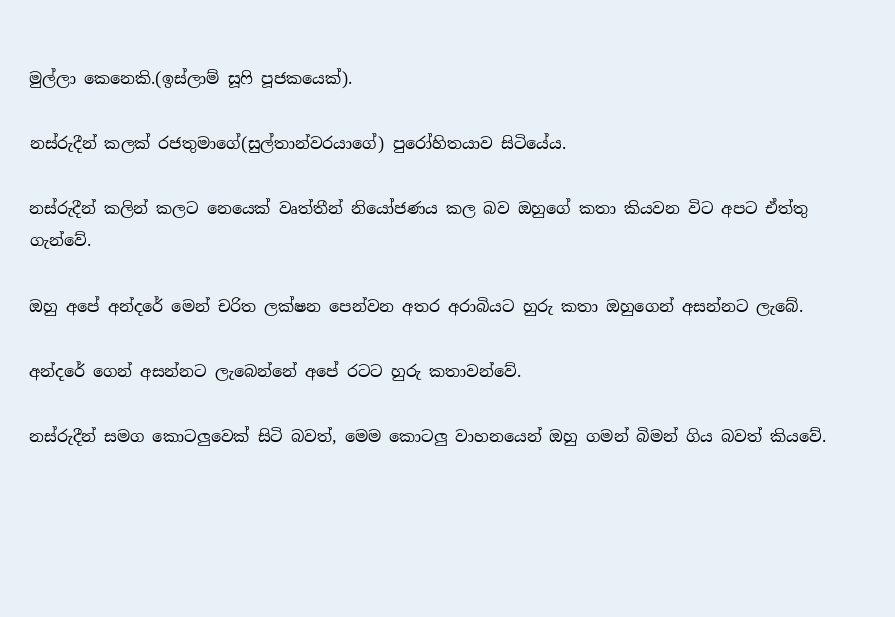මුල්ලා කෙනෙකි.(ඉස්ලාම් සූෆි පූජකයෙක්).

නස්රුදීන් කලක් රජතුමාගේ(සුල්තාන්වරයාගේ) පුරෝහිතයාව සිටියේය.

නස්රුදීන් කලින් කලට නෙයෙක් වෘත්තීන් නියෝජණය කල බව ඔහුගේ කතා කියවන විට අපට ඒත්තු ගැන්වේ.

ඔහු අපේ අන්දරේ මෙන් චරිත ලක්ෂන පෙන්වන අතර අරාබියට හුරු කතා ඔහුගෙන් අසන්නට ලැබේ.

අන්දරේ ගෙන් අසන්නට ලැබෙන්නේ අපේ රටට හුරු කතාවන්වේ.

නස්රුදීන් සමග කොටලුවෙක් සිටි බවත්, මෙම කොටලු වාහනයෙන් ඔහු ගමන් බිමන් ගිය බවත් කියවේ.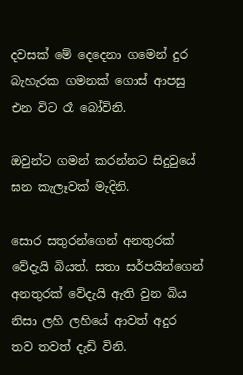දවසක් මේ දෙදෙනා ගමෙන් දුර බැහැරක ගමනක් ගොස් ආපසු එන විට රෑ බෝවිනි.

ඔවුන්ට ගමන් කරන්නට සිදුවුයේ ඝන කැලෑවක් මැදිනි.

සොර සතුරන්ගෙන් අනතුරක් වේදැයි බියත්. සතා සර්පයින්ගෙන් අනතුරක් වේදැයි ඇති වුන බිය නිසා ලහි ලහියේ ආවත් අදුර  තව තවත් දැඩි විනි.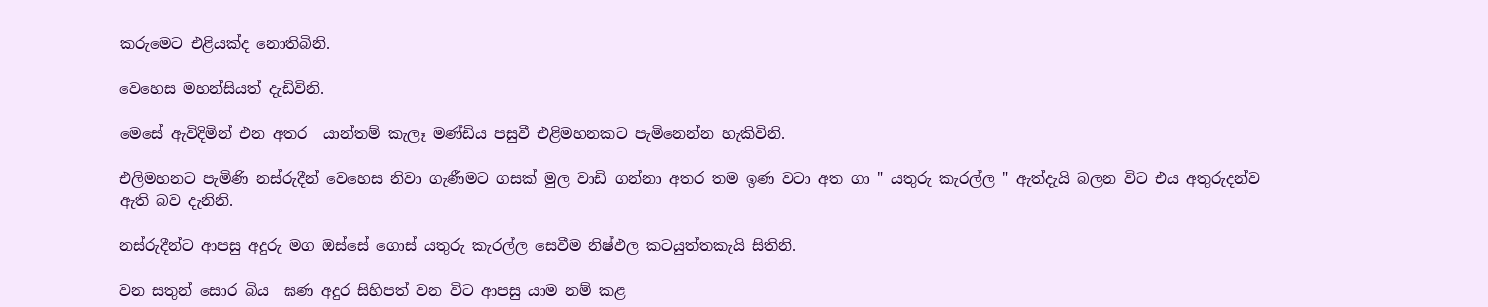කරුමෙට එළියක්ද නොතිබිනි.

වෙහෙස මහන්සියත් දැඩිවිනි.

මෙසේ ඇවිදිමින් එන අතර  යාන්තම් කැලෑ මණ්ඩිය පසුවී එළිමහනකට පැමිනෙන්න හැකිවිනි.

එලිමහනට පැමිණි නස්රුදීන් වෙහෙස නිවා ගැණීමට ගසක් මුල වාඩි ගන්නා අතර තම ඉණ වටා අත ගා " යතුරු කැරල්ල " ඇත්දැයි බලන විට එය අතුරුදන්ව ඇති බව දැනිනි.

නස්රුදීන්ට ආපසු අදුරු මග ඔස්සේ ගොස් යතුරු කැරල්ල සෙවීම නිෂ්ඵල කටයුත්තකැයි සිතිනි.

වන සතුන් සොර බිය  ඝණ අදුර සිහිපත් වන විට ආපසු යාම නම් කළ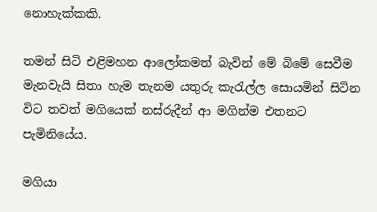නොහැක්කකි.

තමන් සිටි එළිමහන ආලෝකමත් බැවින් මේ බිමේ සෙවීම මැනවැයි සිතා හැම තැනම යතුරු කැරැල්ල සොයමින් සිටින විට තවත් මගියෙක් නස්රුදීන් ආ මගින්ම එතනට පැමිනියේය.

මගියා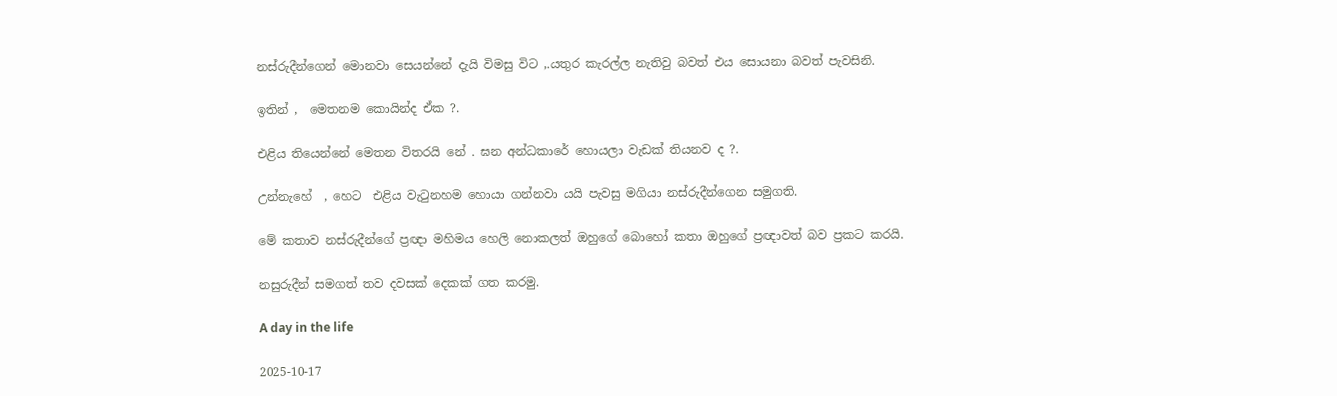නස්රුදීන්ගෙන් මොනවා සෙයන්නේ දැයි විමසු විට ,.යතුර කැරල්ල නැතිවු බවත් එය සොයනා බවත් පැවසිනි.

ඉතින් ,  මෙතනම කොයින්ද ඒක ?.

එළිය තියෙන්නේ මෙතන විතරයි නේ . ඝන අන්ධකාරේ හොයලා වැඩක් තියනව ද ?.

උන්නැහේ  , හෙට  එළිය වැටුනහම හොයා ගන්නවා යයි පැවසු මගියා නස්රුදීන්ගෙන සමුගති.

මේ කතාව නස්රුදීන්ගේ ප්‍රඥා මහිමය හෙලි නොකලත් ඔහුගේ බොහෝ කතා ඔහුගේ ප්‍රඥාවත් බව ප්‍රකට කරයි.

නසුරුදීන් සමගත් තව දවසක් දෙකක් ගත කරමු.

A day in the life

2025-10-17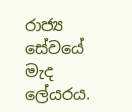රාජ්‍ය සේවයේ මැද ලේයරය.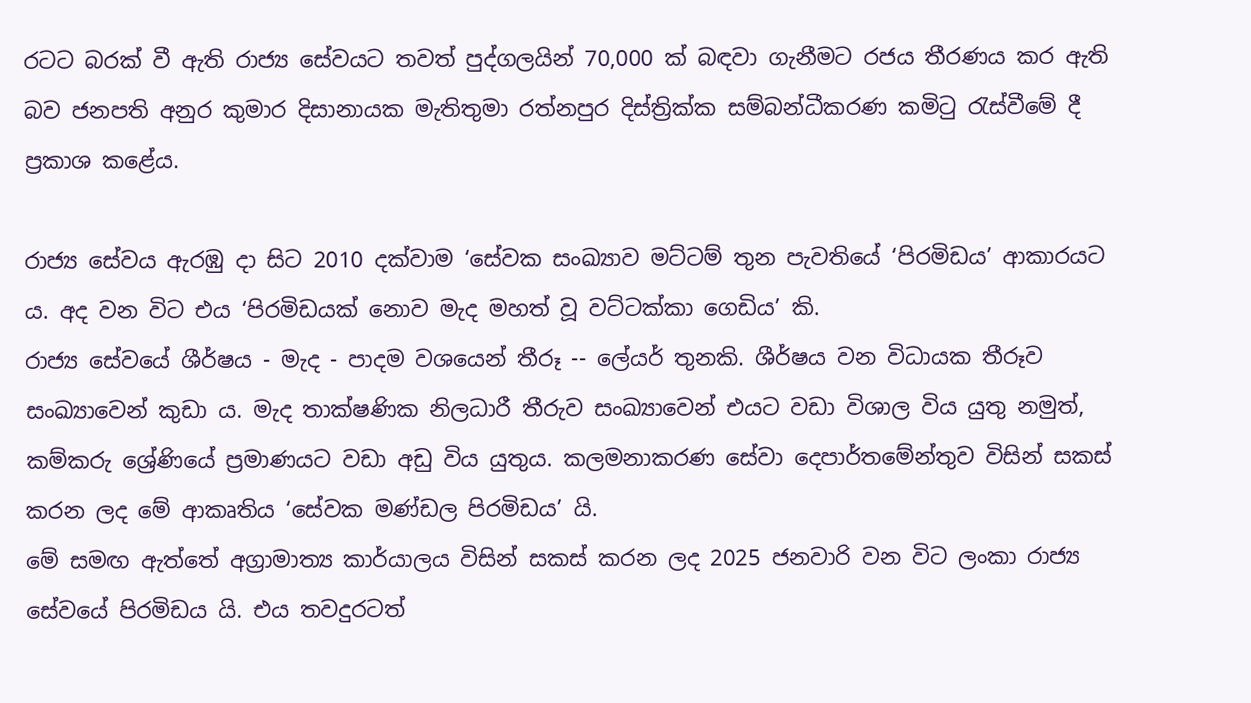රටට බරක් වී ඇති රාජ්‍ය සේවයට තවත් පුද්ගලයින් 70,000 ක් බඳවා ගැනීමට රජය තීරණය කර ඇති බව ජනපති අනුර කුමාර දිසානායක මැතිතුමා රත්නපුර දිස්ත්‍රික්ක සම්බන්ධීකරණ කමිටු රැස්වීමේ දී ප්‍රකාශ කළේය.

රාජ්‍ය සේවය ඇරඹු දා සිට 2010 දක්වාම ‘සේවක සංඛ්‍යාව මට්ටම් තුන පැවතියේ ‘පිරමිඩය’ ආකාරයට ය. අද වන විට එය ‘පිරමිඩයක් නොව මැද මහත් වූ වට්ටක්කා ගෙඩිය’ කි.
රාජ්‍ය සේවයේ ශීර්ෂය - මැද - පාදම වශයෙන් තීරූ -- ලේයර් තුනකි. ශීර්ෂය වන විධායක තීරූව සංඛ්‍යාවෙන් කුඩා ය. මැද තාක්ෂණික නිලධාරී තීරුව සංඛ්‍යාවෙන් එයට වඩා විශාල විය යුතු නමුත්, කම්කරු ශ්‍රේණියේ ප්‍රමාණයට වඩා අඩු විය යුතුය. කලමනාකරණ සේවා දෙපාර්තමේන්තුව විසින් සකස් කරන ලද මේ ආකෘතිය ‘සේවක මණ්ඩල පිරමිඩය’ යි.
මේ සමඟ ඇත්තේ අග්‍රාමාත්‍ය කාර්යාලය විසින් සකස් කරන ලද 2025 ජනවාරි වන විට ලංකා රාජ්‍ය සේවයේ පිරමිඩය යි. එය තවදුරටත්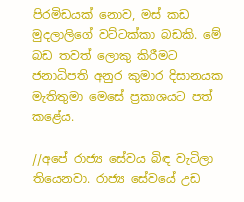පිරමිඩයක් නොව, මස් කඩ මුදලාලිගේ වට්ටක්කා බඩකි. මේ බඩ තවත් ලොකු කිරීමට ජනාධිපති අනුර කුමාර දිසානයක මැතිතුමා මෙසේ ප්‍රකාශයට පත් කළේය.

//අපේ රාජ්‍ය සේවය බිඳ වැටිලා තියෙනවා. රාජ්‍ය සේවයේ උඩ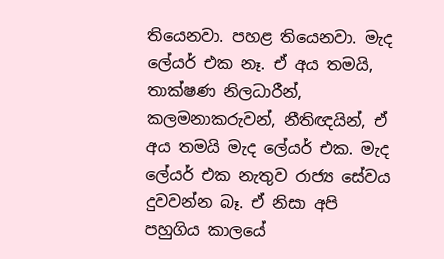තියෙනවා. පහළ තියෙනවා. මැද ලේයර් එක නෑ. ඒ අය තමයි, තාක්ෂණ නිලධාරීන්, කලමනාකරුවන්, නීතිඥයින්, ඒ අය තමයි මැද ලේයර් එක. මැද ලේයර් එක නැතුව රාජ්‍ය සේවය දුවවන්න බෑ. ඒ නිසා අපි පහුගිය කාලයේ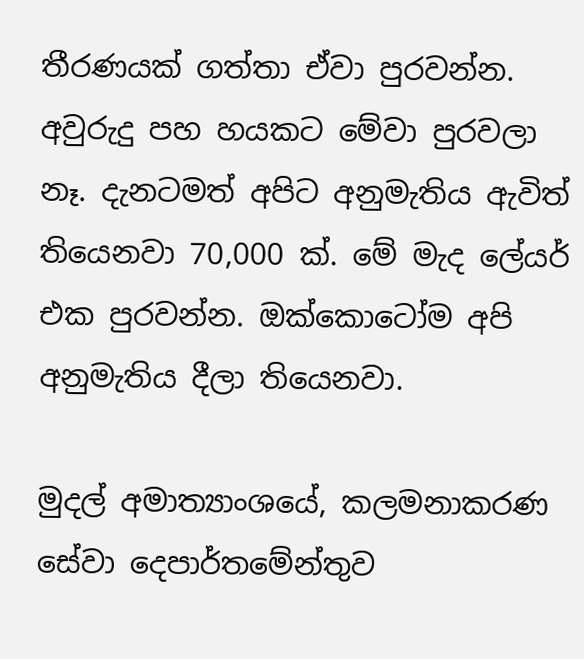තීරණයක් ගත්තා ඒවා පුරවන්න. අවුරුදු පහ හයකට මේවා පුරවලා නෑ. දැනටමත් අපිට අනුමැතිය ඇවිත් තියෙනවා 70,000 ක්. මේ මැද ලේයර් එක පුරවන්න. ඔක්කොටෝම අපි අනුමැතිය දීලා තියෙනවා.

මුදල් අමාත්‍යාංශයේ, කලමනාකරණ සේවා දෙපාර්තමේන්තුව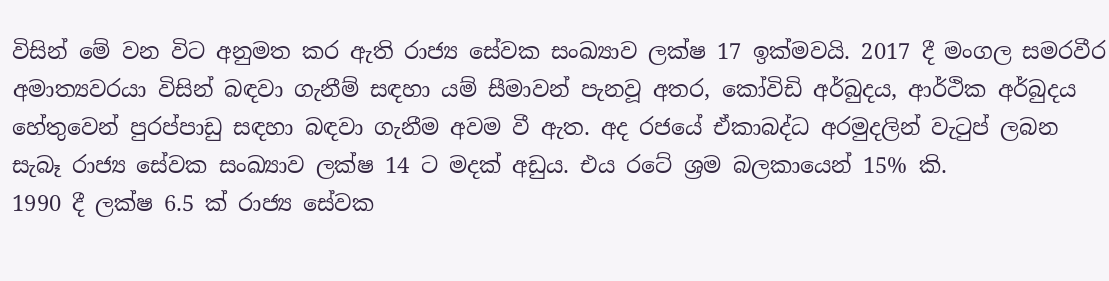විසින් මේ වන විට අනුමත කර ඇති රාජ්‍ය සේවක සංඛ්‍යාව ලක්ෂ 17 ඉක්මවයි. 2017 දී මංගල සමරවීර අමාත්‍යවරයා විසින් බඳවා ගැනීම් සඳහා යම් සීමාවන් පැනවූ අතර, කෝවිඩි අර්බුදය, ආර්ථික අර්බුදය හේතුවෙන් පුරප්පාඩු සඳහා බඳවා ගැනීම අවම වී ඇත. අද රජයේ ඒකාබද්ධ අරමුදලින් වැටුප් ලබන සැබෑ රාජ්‍ය සේවක සංඛ්‍යාව ලක්ෂ 14 ට මදක් අඩුය. එය රටේ ශ්‍රම බලකායෙන් 15% කි.
1990 දී ලක්ෂ 6.5 ක් රාජ්‍ය සේවක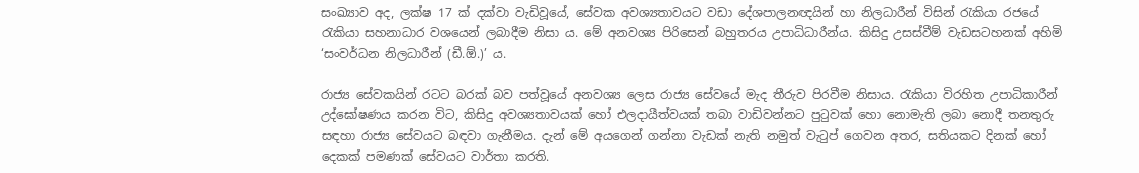සංඛ්‍යාව අද, ලක්ෂ 17 ක් දක්වා වැඩිවූයේ, සේවක අවශ්‍යතාවයට වඩා දේශපාලනඥයින් හා නිලධාරීන් විසින් රැකියා රජයේ රැකියා සහනාධාර වශයෙන් ලබාදීම නිසා ය. මේ අනවශ්‍ය පිරිසෙන් බහුතරය උපාධිධාරීන්ය. කිසිදු උසස්වීම් වැඩසටහනක් අහිමි ‘සංවර්ධන නිලධාරීන් (ඩී.ඕ.)’ ය.

රාජ්‍ය සේවකයින් රටට බරක් බව පත්වූයේ අනවශ්‍ය ලෙස රාජ්‍ය සේවයේ මැද තීරුව පිරවීම නිසාය. රැකියා විරහිත උපාධිකාරීන් උද්ඝෝෂණය කරන විට, කිසිදු අවශ්‍යතාවයක් හෝ එලදායීත්වයක් තබා වාඩිවන්නට පුටුවක් හො නොමැති ලබා නොදී තනතුරු සඳහා රාජ්‍ය සේවයට බඳවා ගැනීමය. දැන් මේ අයගෙන් ගන්නා වැඩක් නැති නමුත් වැටුප් ගෙවන අතර, සතියකට දිනක් හෝ දෙකක් පමණක් සේවයට වාර්තා කරති.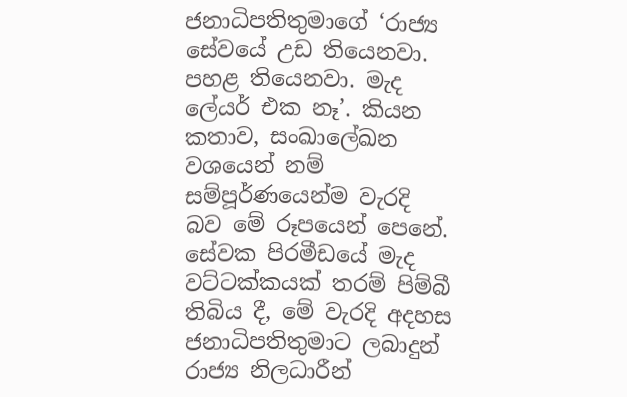ජනාධිපතිතුමාගේ ‘රාජ්‍ය සේවයේ උඩ තියෙනවා. පහළ තියෙනවා. මැද ලේයර් එක නෑ’. කියන කතාව, සංඛාලේඛන වශයෙන් නම් සම්පූර්ණයෙන්ම වැරදි බව මේ රූපයෙන් පෙනේ. සේවක පිරමීඩයේ මැද වට්ටක්කයක් තරම් පිම්බී තිබිය දී, මේ වැරදි අදහස ජනාධිපතිතුමාට ලබාදුන් රාජ්‍ය නිලධාරීන්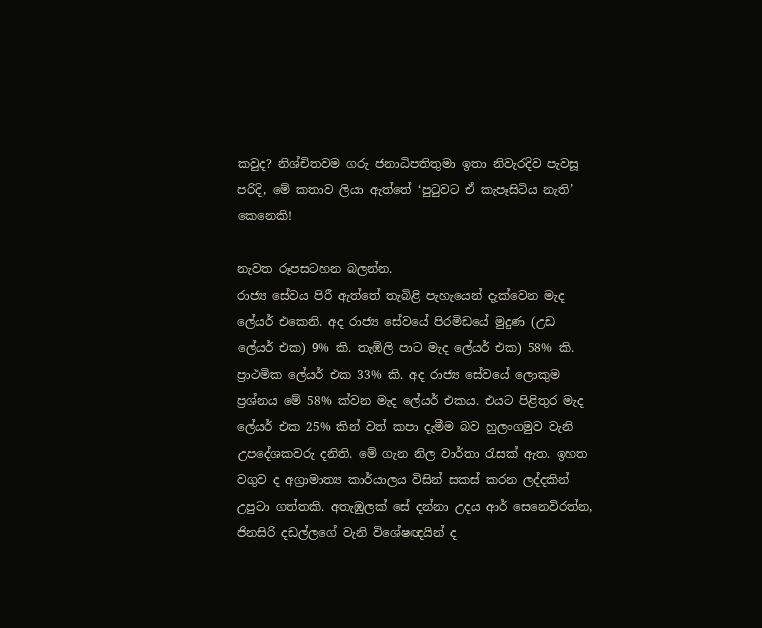කවුද? නිශ්චිතවම ගරු ජනාධිපතිතුමා ඉතා නිවැරදිව පැවසූ පරිදි, මේ කතාව ලියා ඇත්තේ ‘පුටුවට ඒ කැපෑසිටිය නැති’ කෙනෙකි!

නැවත රූපසටහන බලන්න.
රාජ්‍ය සේවය පිරී ඇත්තේ තැබිළි පැහැයෙන් දැක්වෙන මැද ලේයර් එකෙනි. අද රාජ්‍ය සේවයේ පිරමිඩයේ මුදුණ (උඩ ලේයර් එක) 9% කි. තැඹිලි පාට මැද ලේයර් එක) 58% කි. ප්‍රාථමික ලේයර් එක 33% කි. අද රාජ්‍ය සේවයේ ලොකුම ප්‍රශ්නය මේ 58% ක්වන මැද ලේයර් එකය. එයට පිළිතුර මැද ලේයර් එක 25% කින් වත් කපා දැමීම බව හුලංගමුව වැනි උපදේශකවරු දනිති. මේ ගැන නිල වාර්තා රැසක් ඇත. ඉහත වගුව ද අග්‍රාමාත්‍ය කාර්යාලය විසින් සකස් කරන ලද්දකින් උපුටා ගත්තකි. අතැඹුලක් සේ දන්නා උදය ආර් සෙනෙවිරත්න, ජිනසිරි දඩල්ලගේ වැනි විශේෂඥයින් ද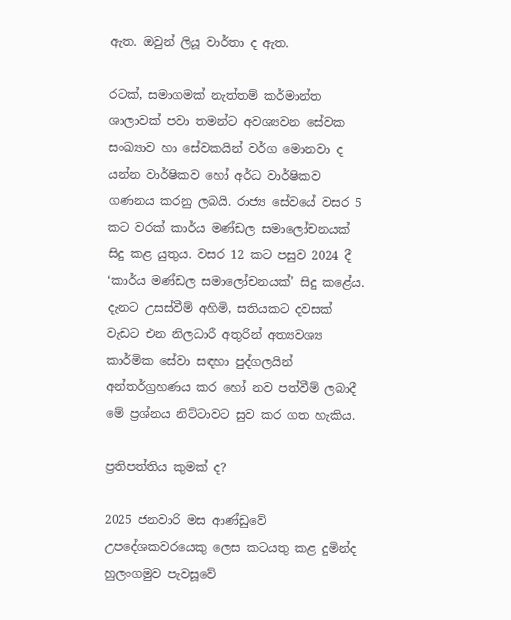ඇත. ඔවුන් ලියූ වාර්තා ද ඇත.

රටක්, සමාගමක් නැත්තම් කර්මාන්ත ශාලාවක් පවා තමන්ට අවශ්‍යවන සේවක සංඛ්‍යාව හා සේවකයින් වර්ග මොනවා ද යන්න වාර්ෂිකව හෝ අර්ධ වාර්ෂිකව ගණනය කරනු ලබයි. රාජ්‍ය සේවයේ වසර 5 කට වරක් කාර්ය මණ්ඩල සමාලෝචනයක් සිදු කළ යුතුය. වසර 12 කට පසුව 2024 දී ‘කාර්ය මණ්ඩල සමාලෝචනයක්’ සිදු කළේය.
දැනට උසස්වීම් අහිමි, සතියකට දවසක් වැඩට එන නිලධාරී අතුරින් අත්‍යවශ්‍ය කාර්මික සේවා සඳහා පුද්ගලයින් අන්තර්ග්‍රහණය කර හෝ නව පත්වීම් ලබාදී මේ ප්‍රශ්නය නිට්ටාවට සුව කර ගත හැකිය.

ප්‍රතිපත්තිය කුමක් ද?

2025 ජනවාරි මස ආණ්ඩුවේ උපදේශකවරයෙකු ලෙස කටයතු කළ දුමින්ද හුලංගමුව පැවසූවේ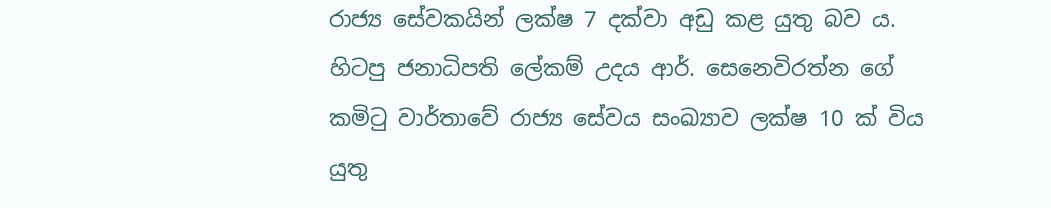රාජ්‍ය සේවකයින් ලක්ෂ 7 දක්වා අඩු කළ යුතු බව ය. හිටපු ජනාධිපති ලේකම් උදය ආර්. සෙනෙවිරත්න ගේ කමිටු වාර්තාවේ රාජ්‍ය සේවය සංඛ්‍යාව ලක්ෂ 10 ක් විය යුතු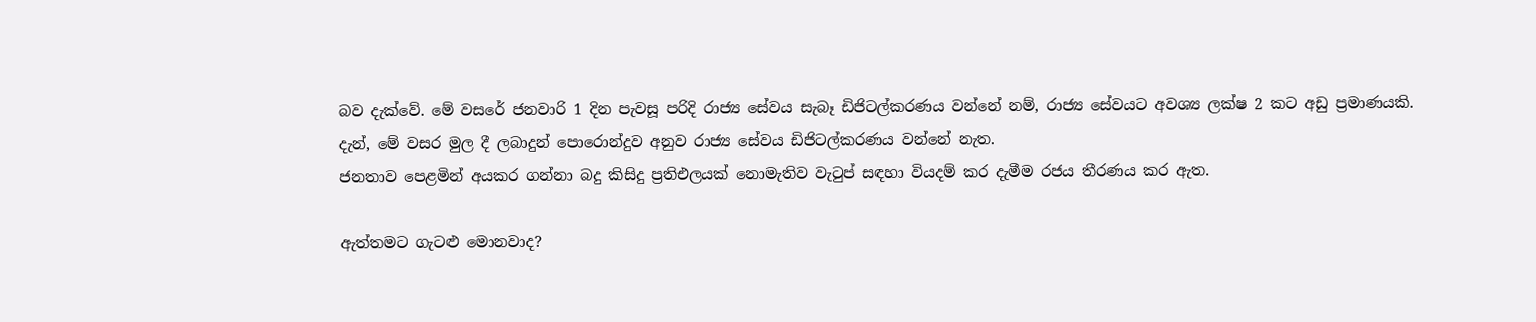බව දැක්වේ. මේ වසරේ ජනවාරි 1 දින පැවසූ පරිදි රාජ්‍ය සේවය සැබෑ ඩිජිටල්කරණය වන්නේ නම්, රාජ්‍ය සේවයට අවශ්‍ය ලක්ෂ 2 කට අඩු ප්‍රමාණයකි.
දැන්, මේ වසර මුල දී ලබාදුන් පොරොන්දුව අනුව රාජ්‍ය සේවය ඩිජිටල්කරණය වන්නේ නැත.
ජනතාව පෙළමින් අයකර ගන්නා බදු කිසිදු ප්‍රතිඑලයක් නොමැතිව වැටුප් සඳහා වියදම් කර දැමීම රජය තීරණය කර ඇත.

ඇත්තමට ගැටළු මොනවාද?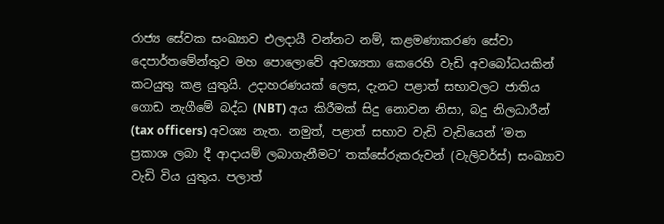රාජ්‍ය සේවක සංඛ්‍යාව එලදායී වන්නට නම්, කළමණාකරණ සේවා දෙපාර්තමේන්තුව මහ පොලොවේ අවශ්‍යතා කෙරෙහි වැඩි අවබෝධයකින් කටයුතු කළ යුතුයි. උදාහරණයක් ලෙස, දැනට පළාත් සභාවලට ජාතිය ගොඩ නැගීමේ බද්ධ (NBT) අය කිරීමක් සිදු නොවන නිසා, බදු නිලධාරීන් (tax officers) අවශ්‍ය නැත. නමුත්, පළාත් සභාව වැඩි වැඩියෙන් ‘මත ප්‍රකාශ ලබා දී ආදායම් ලබාගැනීමට’ තක්සේරුකරුවන් (වැලිවර්ස්) සංඛ්‍යාව වැඩි විය යුතුය. පලාත්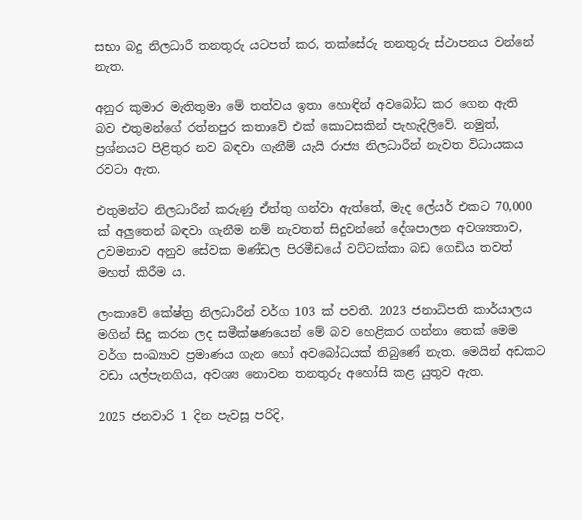සභා බදු නිලධාරී තනතුරු යටපත් කර, තක්සේරු තනතුරු ස්ථාපනය වන්නේ නැත.

අනුර කුමාර මැතිතුමා මේ තත්වය ඉතා හොඳින් අවබෝධ කර ගෙන ඇති බව එතුමන්ගේ රත්නපුර කතාවේ එක් කොටසකින් පැහැදිලිවේ. නමුත්, ප්‍රශ්නයට පිළිතුර නව බඳවා ගැනීම් යැයි රාජ්‍ය නිලධාරීන් නැවත විධායකය රවටා ඇත.

එතුමන්ට නිලධාරීන් කරුණු ඒත්තු ගන්වා ඇත්තේ, මැද ලේයර් එකට 70,000 ක් අලුතෙන් බඳවා ගැනීම නම් නැවතත් සිදුවන්නේ දේශපාලන අවශ්‍යතාව, උවමනාව අනුව සේවක මණ්ඩල පිරමීඩයේ වට්ටක්කා බඩ ගෙඩිය තවත් මහත් කිරීම ය.

ලංකාවේ කේෂ්ත්‍ර නිලධාරීන් වර්ග 103 ක් පවතී. 2023 ජනාධිපති කාර්යාලය මගින් සිදු කරන ලද සමීක්ෂණයෙන් මේ බව හෙළිකර ගන්නා තෙක් මෙම වර්ග සංඛ්‍යාව ප්‍රමාණය ගැන හෝ අවබෝධයක් තිබුණේ නැත. මෙයින් අඩකට වඩා යල්පැනගිය, අවශ්‍ය නොවන තනතුරු අහෝසි කළ යුතුව ඇත.

2025 ජනවාරි 1 දින පැවසූ පරිදි,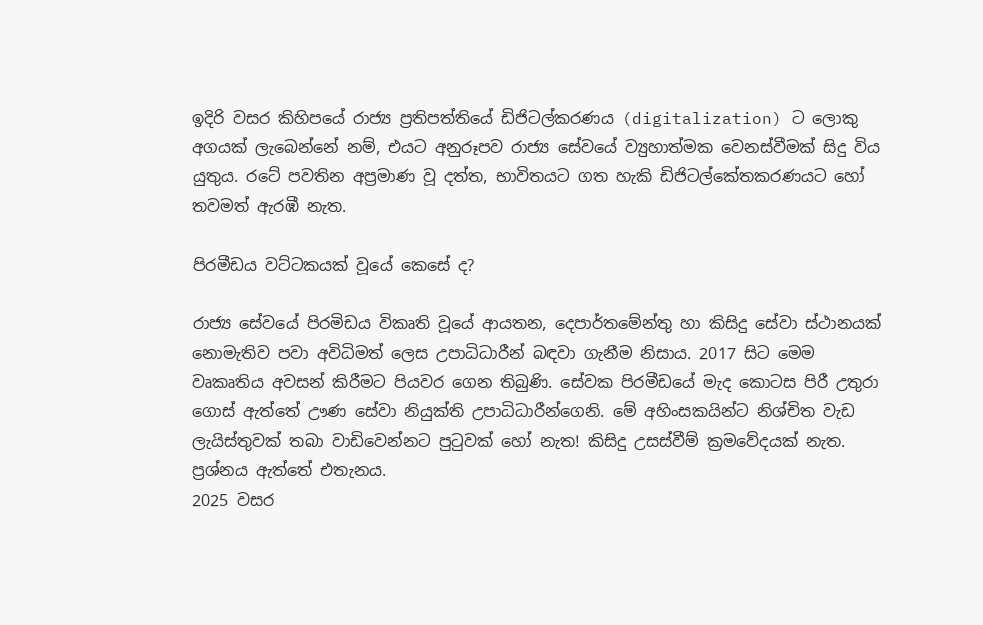ඉදිරි වසර කිහිපයේ රාජ්‍ය ප්‍රතිපත්තියේ ඩිජිටල්කරණය (digitalization) ට ලොකු අගයක් ලැබෙන්නේ නම්, එයට අනුරූපව රාජ්‍ය සේවයේ ව්‍යුහාත්මක වෙනස්වීමක් සිදු විය යුතුය. රටේ පවතින අප්‍රමාණ වූ දත්ත, භාවිතයට ගත හැකි ඩිජිටල්කේතකරණයට හෝ තවමත් ඇරඹී නැත.

පිරමීඩය වට්ටකයක් වූයේ කෙසේ ද?

රාජ්‍ය සේවයේ පිරමිඩය විකෘති වූයේ ආයතන, දෙපාර්තමේන්තු හා කිසිදු සේවා ස්ථානයක් නොමැතිව පවා අවිධිමත් ලෙස උපාධිධාරීන් බඳවා ගැනීම නිසාය. 2017 සිට මෙම වෘකෘතිය අවසන් කිරීමට පියවර ගෙන තිබුණි. සේවක පිරමීඩයේ මැද කොටස පිරී උතුරා ගොස් ඇත්තේ ඌණ සේවා නියුක්ති උපාධිධාරීන්ගෙනි. මේ අහිංසකයින්ට නිශ්චිත වැඩ ලැයිස්තුවක් තබා වාඩිවෙන්නට පුටුවක් හෝ නැත! කිසිදු උසස්වීම් ක්‍රමවේදයක් නැත. ප්‍රශ්නය ඇත්තේ එතැනය.
2025 වස‍ර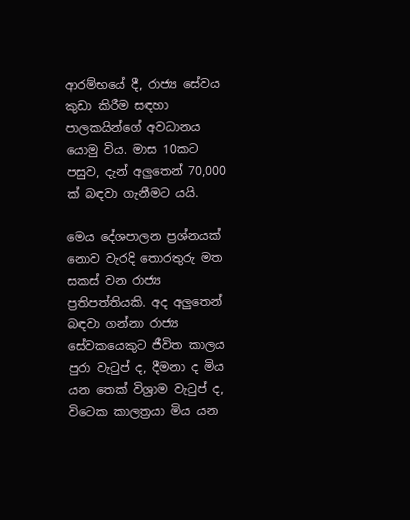ආරම්භ‍යේ දී, රාජ්‍ය සේවය කුඩා කිරීම සඳහා පාලකයින්ගේ අවධානය යොමු විය. මාස 10කට පසුව, දැන් අලුතෙන් 70,000 ක් බඳවා ගැනීමට යයි.

මෙය දේශපාලන ප්‍රශ්නයක් නොව වැරදි තොරතුරු මත සකස් වන රාජ්‍ය ප්‍රතිපත්තියකි. අද අලුතෙන් බඳවා ගන්නා රාජ්‍ය සේවකයෙකුට ජීවිත කාලය පුරා වැටුප් ද, දීමනා ද මිය යන තෙක් විශ්‍රාම වැටුප් ද, විටෙක කාලත්‍රයා මිය යන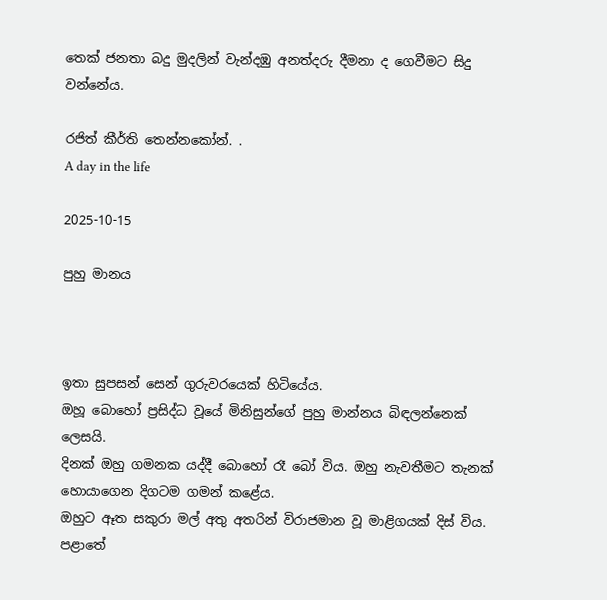තෙක් ජනතා බදු මුදලින් වැන්දඹු අනත්දරු දීමනා ද ගෙවීමට සිදු වන්නේය.

රජිත් කීර්ති තෙන්නකෝන්. .
A day in the life

2025-10-15

පුහු මානය



ඉතා සුපසන් සෙන් ගුරුවරයෙක් හිටියේය.
ඔහූ බොහෝ ප්‍රසිද්ධ වූයේ මිනිසුන්ගේ පුහු මාන්නය බිඳලන්නෙක් ලෙසයි.
දිනක් ඔහු ගමනක යද්දී බොහෝ රෑ බෝ විය. ඔහු නැවතීමට තැනක් හොයාගෙන දිගටම ගමන් කළේය.
ඔහුට ඈත සකුරා මල් අතු අතරින් විරාජමාන වූ මාළිගයක් දිස් විය.
පළාතේ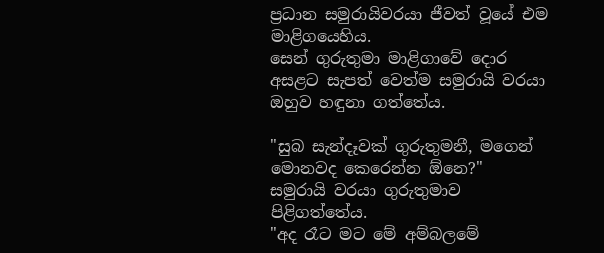ප්‍රධාන සමුරායිවරයා ජීවත් වූයේ එම මාළිගයෙහිය.
සෙන් ගුරුතුමා මාළිගාවේ දොර අසළට සැපත් වෙත්ම සමුරායි වරයා ඔහුව හඳුනා ගත්තේය.

"සුබ සැන්දෑවක් ගුරුතුමනී, මගෙන් මොනවද කෙරෙන්න ඕනෙ?"
සමුරායි වරයා ගුරුතුමාව පිළිගත්තේය.
"අද රෑට මට මේ අම්බලමේ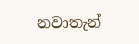නවාතැන්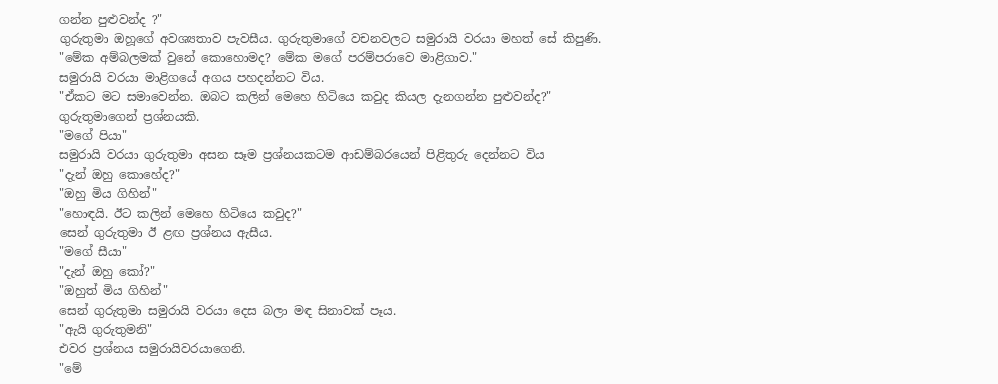ගන්න පුළුවන්ද ?"
ගුරුතුමා ඔහූගේ අවශ්‍යතාව පැවසීය. ගුරුතුමාගේ වචනවලට සමුරායි වරයා මහත් සේ කිපුණි.
"මේක අම්බලමක් වුනේ කොහොමද? මේක මගේ පරම්පරාවෙ මාළිගාව."
සමුරායි වරයා මාළිගයේ අගය පහදන්නට විය.
"ඒකට මට සමාවෙන්න. ඔබට කලින් මෙහෙ හිටියෙ කවුද කියල දැනගන්න පුළුවන්ද?"
ගුරුතුමාගෙන් ප්‍රශ්නයකි.
"මගේ පියා"
සමුරායි වරයා ගුරුතුමා අසන සෑම ප්‍රශ්නයකටම ආඩම්බරයෙන් පිළිතුරු දෙන්නට විය
"දැන් ඔහු කොහේද?"
"ඔහු මිය ගිහින්"
"හොඳයි. ඊට කලින් මෙහෙ හිටියෙ කවුද?"
සෙන් ගුරුතුමා ඊ ළඟ ප්‍රශ්නය ඇසීය.
"මගේ සීයා"
"දැන් ඔහු කෝ?"
"ඔහුත් මිය ගිහින්"
සෙන් ගුරුතුමා සමුරායි වරයා දෙස බලා මඳ සිනාවක් පෑය.
"ඇයි ගුරුතුමනි"
එවර ප්‍රශ්නය සමුරායිවරයාගෙනි.
"මේ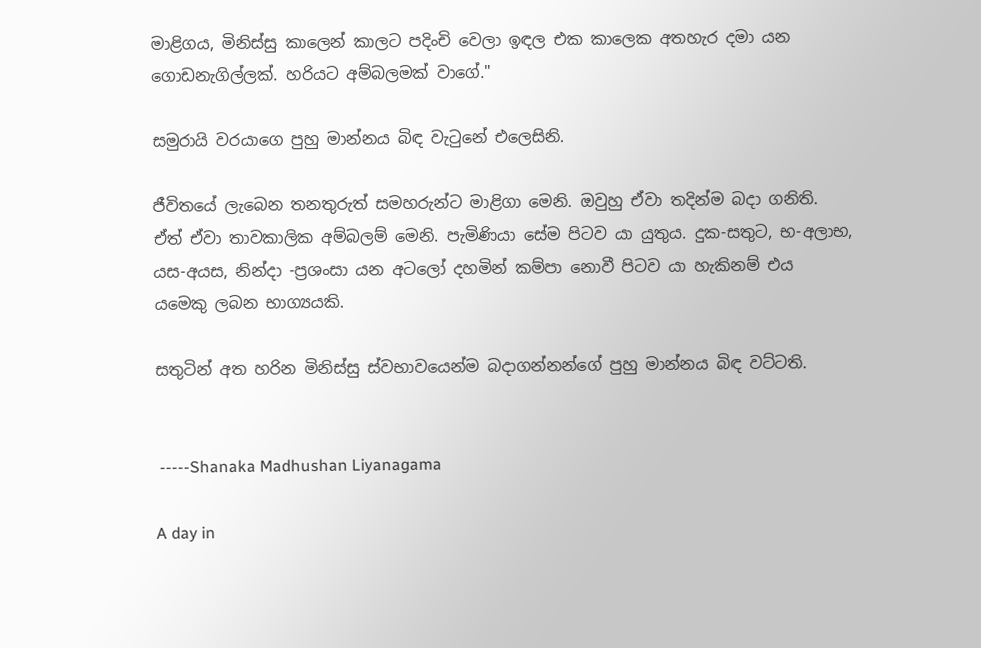මාළිගය, මිනිස්සු කාලෙන් කාලට පදිංචි වෙලා ඉඳල එක කාලෙක අතහැර දමා යන ගොඩනැගිල්ලක්. හරියට අම්බලමක් වාගේ."

සමුරායි වරයාගෙ පුහු මාන්නය බිඳ වැටුනේ එලෙසිනි.

ජීවිතයේ ලැබෙන තනතුරුත් සමහරුන්ට මාළිගා මෙනි. ඔවුහු ඒවා තදින්ම බදා ගනිති. ඒත් ඒවා තාවකාලික අම්බලම් මෙනි. පැමිණියා සේම පිටව යා යුතුය. දුක-සතුට, භ-අලාභ, යස-අයස, නින්දා -ප්‍රශංසා යන අටලෝ දහමින් කම්පා නොවී පිටව යා හැකිනම් එය යමෙකු ලබන භාග්‍යයකි.

සතුටින් අත හරින මිනිස්සු ස්වභාවයෙන්ම බදාගන්නන්ගේ පුහු මාන්නය බිඳ වට්ටති.


 -----Shanaka Madhushan Liyanagama

A day in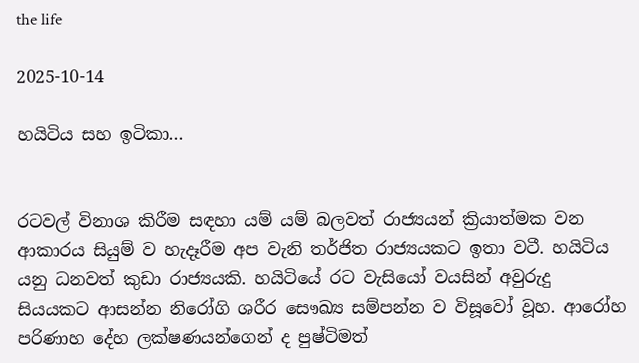the life

2025-10-14

හයිටිය සහ ඉටිකා...


රටවල් විනාශ කිරීම සඳහා යම් යම් බලවත් රාජ්‍යයන් ක්‍රියාත්මක වන ආකාරය සියුම් ව හැදෑරීම අප වැනි තර්ජිත රාජ්‍යයකට ඉතා වටී. හයිටිය යනු ධනවත් කුඩා රාජ්‍යයකි. හයිටියේ රට වැසියෝ වයසින් අවුරුදු සියයකට ආසන්න නිරෝගි ශරීර සෞඛ්‍ය සම්පන්න ව විසූවෝ වූහ. ආරෝහ පරිණාහ දේහ ලක්‌ෂණයන්ගෙන් ද පුෂ්ටිමත්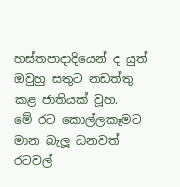හස්‌තපාදාදියෙන් ද යුත් ඔවුහු සතුට නඩත්තු කළ ජාතියක්‌ වූහ.
මේ රට කොල්ලකෑමට මාන බැලූ ධනවත් රටවල්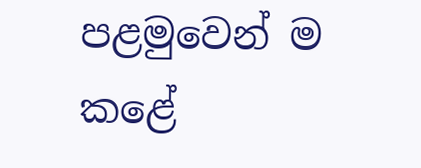පළමුවෙන් ම කළේ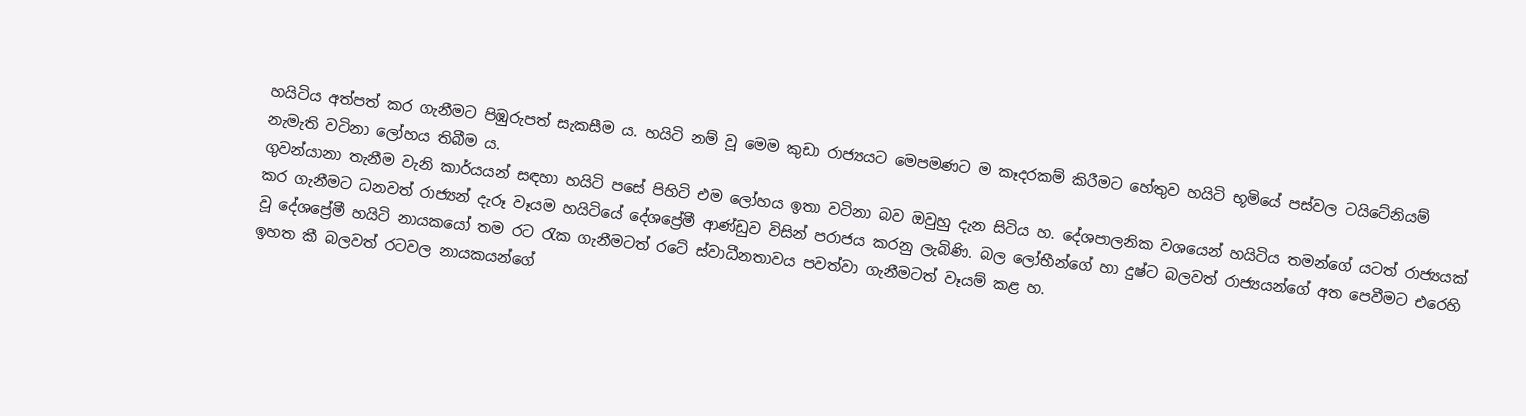හයිටිය අත්පත් කර ගැනීමට පිඹුරුපත් සැකසීම ය. හයිටි නම් වූ මෙම කුඩා රාජ්‍යයට මෙපමණට ම කෑදරකම් කිරීමට හේතුව හයිටි භූමියේ පස්‌වල ටයිටේනියම් නැමැති වටිනා ලෝහය තිබීම ය.
ගුවන්යානා තැනීම වැනි කාර්යයන් සඳහා හයිටි පසේ පිහිටි එම ලෝහය ඉතා වටිනා බව ඔවුහු දැන සිටිය හ. දේශපාලනික වශයෙන් හයිටිය තමන්ගේ යටත් රාජ්‍යයක්‌ කර ගැනීමට ධනවත් රාජ්‍යන් දැරූ වෑයම හයිටියේ දේශප්‍රේමී ආණ්‌ඩුව විසින් පරාජය කරනු ලැබිණි. බල ලෝභීන්ගේ හා දුෂ්ට බලවත් රාජ්‍යයන්ගේ අත පෙවීමට එරෙහි වූ දේශප්‍රේමී හයිටි නායකයෝ තම රට රැක ගැනීමටත් රටේ ස්‌වාධීනතාවය පවත්වා ගැනීමටත් වෑයම් කළ හ.
ඉහත කී බලවත් රටවල නායකයන්ගේ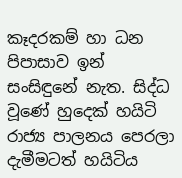කෑදරකම් හා ධන පිපාසාව ඉන් සංසිඳුනේ නැත. සිද්ධ වූණේ හුදෙක්‌ හයිටි රාජ්‍ය පාලනය පෙරලා දැමීමටත් හයිටිය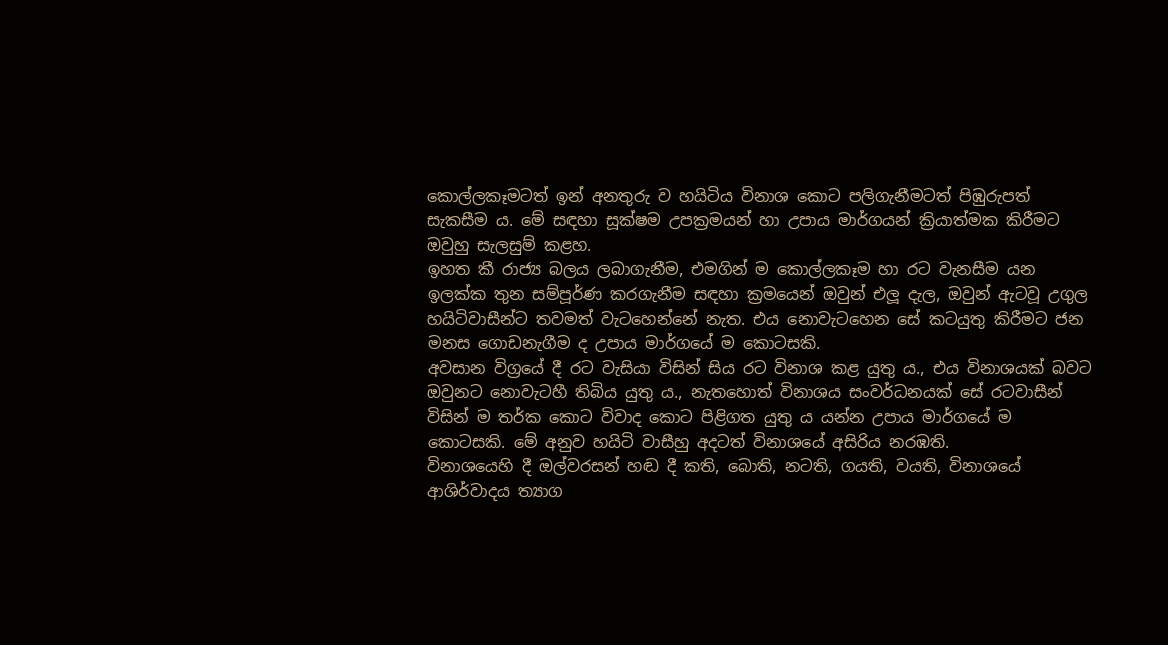කොල්ලකෑමටත් ඉන් අනතුරු ව හයිටිය විනාශ කොට පලිගැනීමටත් පිඹුරුපත් සැකසීම ය. මේ සඳහා සූක්‌ෂම උපක්‍රමයන් හා උපාය මාර්ගයන් ක්‍රියාත්මක කිරීමට ඔවුහු සැලසුම් කළහ.
ඉහත කී රාජ්‍ය බලය ලබාගැනීම, එමගින් ම කොල්ලකෑම හා රට වැනසීම යන ඉලක්‌ක තුන සම්පූර්ණ කරගැනීම සඳහා ක්‍රමයෙන් ඔවුන් එලූ දැල, ඔවුන් ඇටවූ උගුල හයිටිවාසීන්ට තවමත් වැටහෙන්නේ නැත. එය නොවැටහෙන සේ කටයුතු කිරීමට ජන මනස ගොඩනැගීම ද උපාය මාර්ගයේ ම කොටසකි.
අවසාන විග්‍රයේ දී රට වැසියා විසින් සිය රට විනාශ කළ යුතු ය., එය විනාශයක්‌ බවට ඔවුනට නොවැටහී තිබිය යුතු ය., නැතහොත් විනාශය සංවර්ධනයක්‌ සේ රටවාසීන් විසින් ම තර්ක කොට විවාද කොට පිළිගත යුතු ය යන්න උපාය මාර්ගයේ ම කොටසකි. මේ අනුව හයිටි වාසීහු අදටත් විනාශයේ අසිරිය නරඹති.
විනාශයෙහි දී ඔල්වරසන් හඬ දී කති, බොති, නටති, ගයති, වයති, විනාශයේ ආශිර්වාදය ත්‍යාග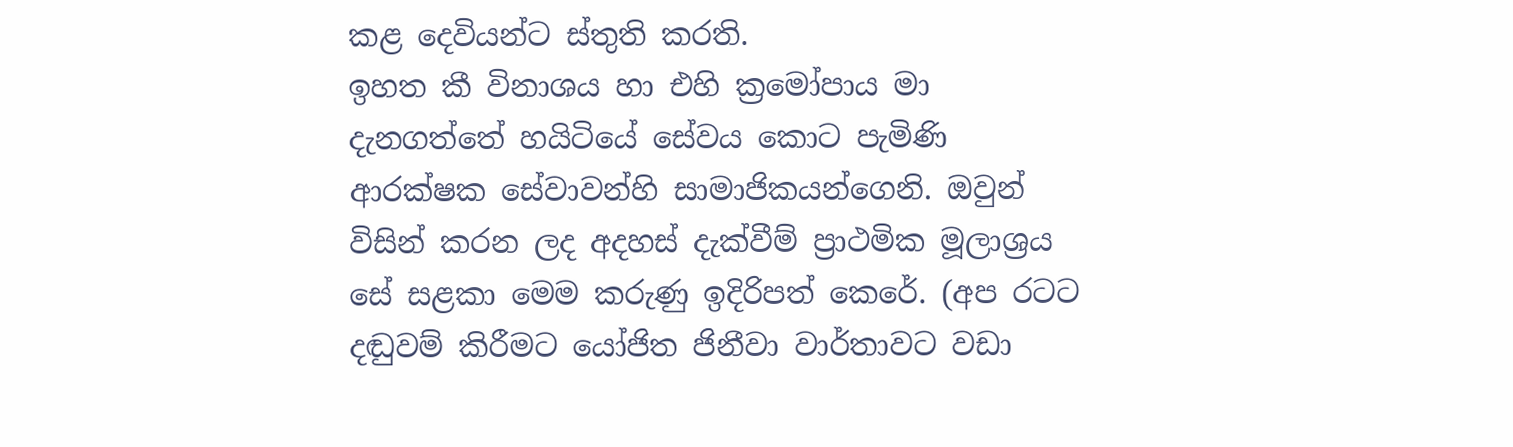කළ දෙවියන්ට ස්‌තුති කරති.
ඉහත කී විනාශය හා එහි ක්‍රමෝපාය මා දැනගත්තේ හයිටියේ සේවය කොට පැමිණි ආරක්‌ෂක සේවාවන්හි සාමාජිකයන්ගෙනි. ඔවුන් විසින් කරන ලද අදහස්‌ දැක්‌වීම් ප්‍රාථමික මූලාශ්‍රය සේ සළකා මෙම කරුණු ඉදිරිපත් කෙරේ. (අප රටට දඬුවම් කිරීමට යෝජිත ජිනීවා වාර්තාවට වඩා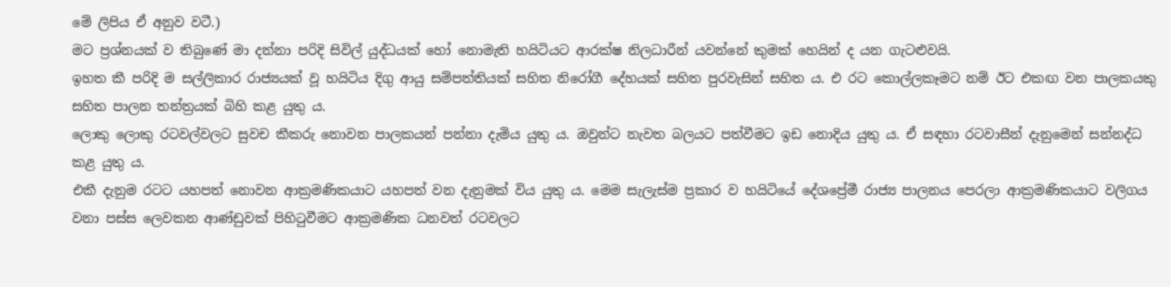මේ ලිපිය ඒ අනුව වටී.)
මට ප්‍රශ්නයක්‌ ව තිබුණේ මා දන්නා පරිදි සිවිල් යුද්ධයක්‌ හෝ නොමැති හයිටියට ආරක්‌ෂ නිලධාරීන් යවන්නේ කුමක්‌ හෙයින් ද යන ගැටළුවයි.
ඉහත කී පරිදි ම සල්ලිකාර රාජ්‍යයක්‌ වූ හයිටිය දිගු ආයු සම්පත්තියක්‌ සහිත නිරෝගී දේහයක්‌ සහිත පුරවැසින් සහිත ය. එ රට කොල්ලකෑමට නම් ඊට එකඟ වන පාලකයකු සහිත පාලන තන්ත්‍රයක්‌ බිහි කළ යුතු ය.
ලොකු ලොකු රටවල්වලට සුවච කීකරු නොවන පාලකයන් පන්නා දැමිය යුතු ය. ඔවුන්ට නැවත බලයට පත්වීමට ඉඩ නොදිය යුතු ය. ඒ සඳහා රටවාසීන් දැනුමෙන් සන්නද්ධ කළ යුතු ය.
එකී දැනුම රටට යහපත් නොවන ආක්‍රමණිකයාට යහපත් වන දැනුමක්‌ විය යුතු ය. මෙම සැලැස්‌ම ප්‍රකාර ව හයිටියේ දේශප්‍රේමී රාජ්‍ය පාලනය පෙරලා ආක්‍රමණිකයාට වලිගය වනා පස්‌ස ලෙවකන ආණ්‌ඩුවක්‌ පිහිටුවීමට ආක්‍රමණික ධනවත් රටවලට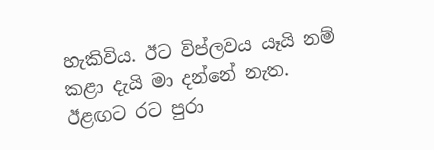හැකිවිය. ඊට විප්ලවය යෑයි නම් කළා දැයි මා දන්නේ නැත.
ඊළඟට රට පුරා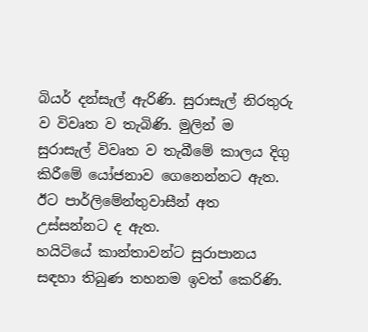බියර් දන්සැල් ඇරිණි. සුරාසැල් නිරතුරු ව විවෘත ව තැබිණි. මුලින් ම සුරාසැල් විවෘත ව තැබීමේ කාලය දිගු කිරීමේ යෝජනාව ගෙනෙන්නට ඇත. ඊට පාර්ලිමේන්තුවාසීන් අත උස්‌සන්නට ද ඇත.
හයිටියේ කාන්තාවන්ට සුරාපානය සඳහා තිබුණ තහනම ඉවත් කෙරිණි.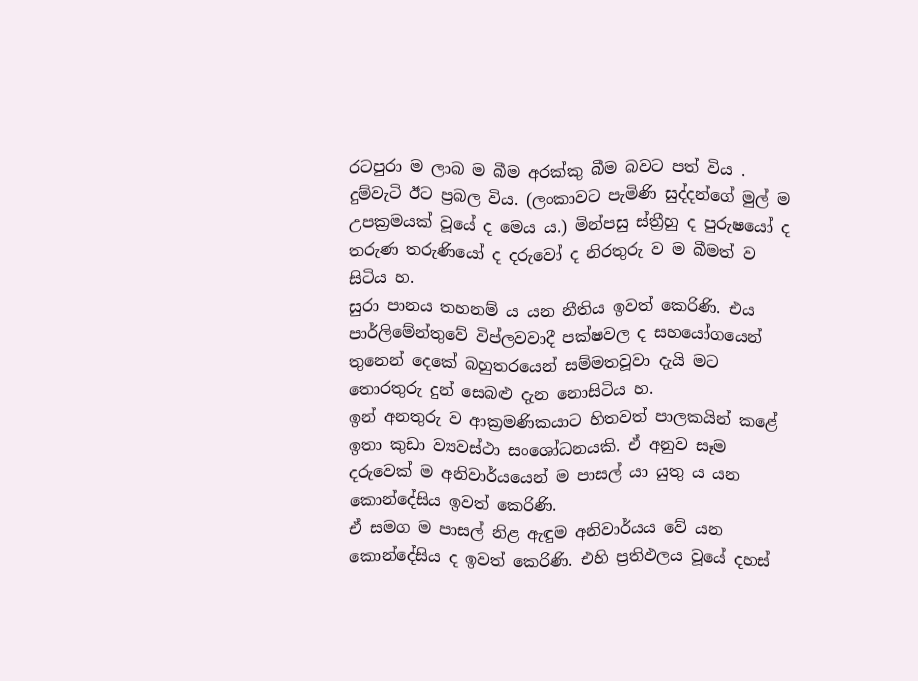රටපුරා ම ලාබ ම බීම අරක්‌කු බීම බවට පත් විය . දුම්වැටි ඊට ප්‍රබල විය. (ලංකාවට පැමිණි සුද්දන්ගේ මුල් ම උපක්‍රමයක්‌ වූයේ ද මෙය ය.) මින්පසු ස්‌ත්‍රීහු ද පුරුෂයෝ ද තරුණ තරුණියෝ ද දරුවෝ ද නිරතුරු ව ම බීමත් ව සිටිය හ.
සුරා පානය තහනම් ය යන නීතිය ඉවත් කෙරිණි. එය පාර්ලිමේන්තුවේ විප්ලවවාදී පක්‌ෂවල ද සහයෝගයෙන් තුනෙන් දෙකේ බහුතරයෙන් සම්මතවූවා දැයි මට තොරතුරු දුන් සෙබළු දැන නොසිටිය හ.
ඉන් අනතුරු ව ආක්‍රමණිකයාට හිතවත් පාලකයින් කළේ ඉතා කුඩා ව්‍යවස්‌ථා සංශෝධනයකි. ඒ අනුව සෑම දරුවෙක්‌ ම අනිවාර්යයෙන් ම පාසල් යා යුතු ය යන කොන්දේසිය ඉවත් කෙරිණි.
ඒ සමග ම පාසල් නිළ ඇඳුම අනිවාර්යය වේ යන කොන්දේසිය ද ඉවත් කෙරිණි. එහි ප්‍රතිඵලය වූයේ දහස්‌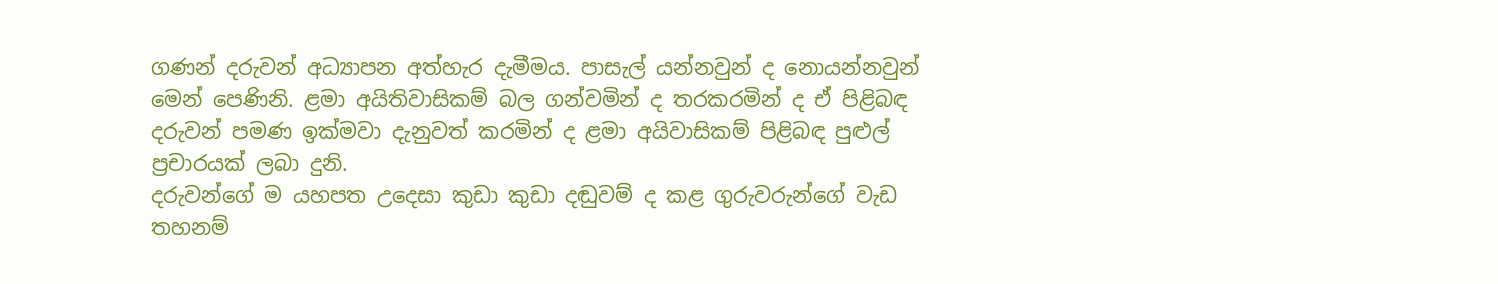ගණන් දරුවන් අධ්‍යාපන අත්හැර දැමීමය. පාසැල් යන්නවුන් ද නොයන්නවුන් මෙන් පෙණිනි. ළමා අයිතිවාසිකම් බල ගන්වමින් ද තරකරමින් ද ඒ පිළිබඳ දරුවන් පමණ ඉක්‌මවා දැනුවත් කරමින් ද ළමා අයිවාසිකම් පිළිබඳ පුළුල් ප්‍රචාරයක්‌ ලබා දුනි.
දරුවන්ගේ ම යහපත උදෙසා කුඩා කුඩා දඬුවම් ද කළ ගුරුවරුන්ගේ වැඩ තහනම්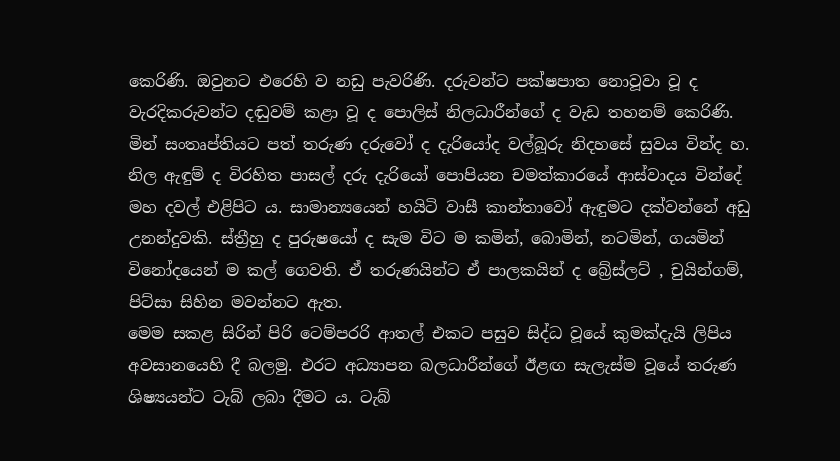කෙරිණි. ඔවුනට එරෙහි ව නඩු පැවරිණි. දරුවන්ට පක්‌ෂපාත නොවූවා වූ ද වැරදිකරුවන්ට දඬුවම් කළා වූ ද පොලිස්‌ නිලධාරීන්ගේ ද වැඩ තහනම් කෙරිණි. මින් සංතෘප්තියට පත් තරුණ දරුවෝ ද දැරියෝද වල්බූරු නිදහසේ සුවය වින්ද හ.
නිල ඇඳුම් ද විරහිත පාසල් දරු දැරියෝ පොපියන චමත්කාරයේ ආස්‌වාදය වින්දේ මහ දවල් එළිපිට ය. සාමාන්‍යයෙන් හයිටි වාසී කාන්තාවෝ ඇඳුමට දක්‌වන්නේ අඩු උනන්දුවකි. ස්‌ත්‍රීහු ද පුරුෂයෝ ද සැම විට ම කමින්, බොමින්, නටමින්, ගයමින් විනෝදයෙන් ම කල් ගෙවති. ඒ තරුණයින්ට ඒ පාලකයින් ද බ්‍රේස්‌ලට්‌ , චුයින්ගම්, පිට්‌සා සිහින මවන්නට ඇත.
මෙම සකළ සිරින් පිරි ටෙම්පරරි ආතල් එකට පසුව සිද්ධ වූයේ කුමක්‌දැයි ලිපිය අවසානයෙහි දී බලමු. එරට අධ්‍යාපන බලධාරීන්ගේ ඊළඟ සැලැස්‌ම වූයේ තරුණ ශිෂ්‍යයන්ට ටැබ් ලබා දීමට ය. ටැබ්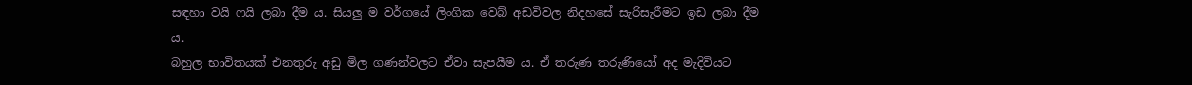සඳහා වයි ෆයි ලබා දීම ය. සියලු ම වර්ගයේ ලිංගික වෙබ් අඩවිවල නිදහසේ සැරිසැරීමට ඉඩ ලබා දීම ය.
බහුල භාවිතයක්‌ එනතුරු අඩු මිල ගණන්වලට ඒවා සැපයීම ය. ඒ තරුණ තරුණියෝ අද මැදිවියට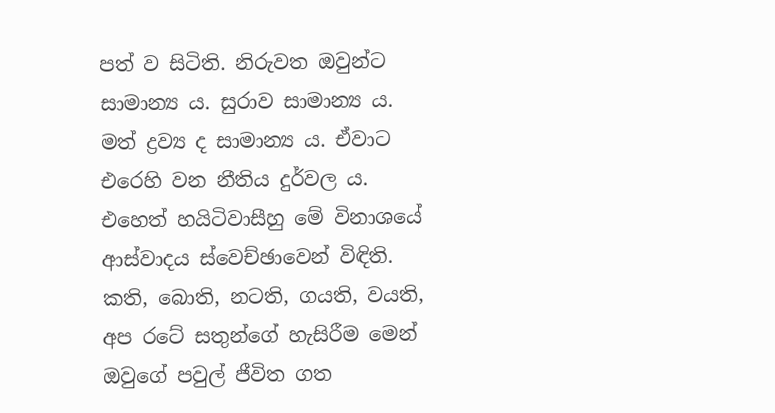පත් ව සිටිති. නිරුවත ඔවුන්ට සාමාන්‍ය ය. සුරාව සාමාන්‍ය ය. මත් ද්‍රව්‍ය ද සාමාන්‍ය ය. ඒවාට එරෙහි වන නීතිය දුර්වල ය.
එහෙත් හයිටිවාසීහු මේ විනාශයේ ආස්‌වාදය ස්‌වෙච්ඡාවෙන් විඳිති. කති, බොති, නටති, ගයති, වයති, අප රටේ සතුන්ගේ හැසිරීම මෙන් ඔවුගේ පවුල් ජීවිත ගත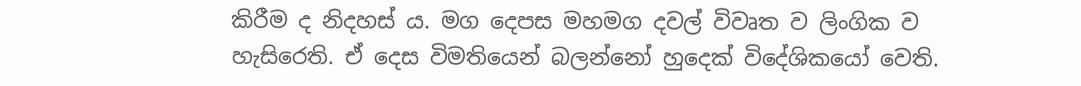කිරීම ද නිදහස්‌ ය. මග දෙපස මහමග දවල් විවෘත ව ලිංගික ව හැසිරෙති. ඒ දෙස විමතියෙන් බලන්නෝ හුදෙක්‌ විදේශිකයෝ වෙති.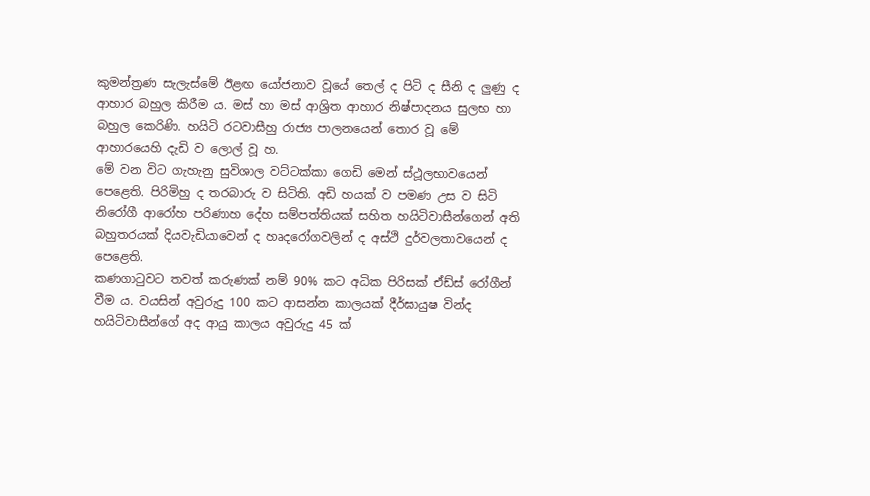කුමන්ත්‍රණ සැලැස්‌මේ ඊළඟ යෝජනාව වූයේ තෙල් ද පිටි ද සීනි ද ලුණු ද ආහාර බහුල කිරීම ය. මස්‌ හා මස්‌ ආශ්‍රිත ආහාර නිෂ්පාදනය සුලභ හා බහුල කෙරිණි. හයිටි රටවාසීහු රාජ්‍ය පාලනයෙන් තොර වූ මේ ආහාරයෙහි දැඩි ව ලොල් වූ හ.
මේ වන විට ගැහැනු සුවිශාල වට්‌ටක්‌කා ගෙඩි මෙන් ස්‌ථූලභාවයෙන් පෙළෙති. පිරිමිහු ද තරබාරු ව සිටිති. අඩි හයක්‌ ව පමණ උස ව සිටි නිරෝගී ආරෝහ පරිණාහ දේහ සම්පත්තියක්‌ සහිත හයිටිවාසීන්ගෙන් අති බහුතරයක්‌ දියවැඩියාවෙන් ද හෘදරෝගවලින් ද අස්‌ථි දුර්වලතාවයෙන් ද පෙළෙති.
කණගාටුවට තවත් කරුණක්‌ නම් 90% කට අධික පිරිසක්‌ ඒඩ්ස්‌ රෝගීන් වීම ය. වයසින් අවුරුදු 100 කට ආසන්න කාලයක්‌ දීර්ඝායුෂ වින්ද හයිටිවාසීන්ගේ අද ආයු කාලය අවුරුදු 45 ක්‌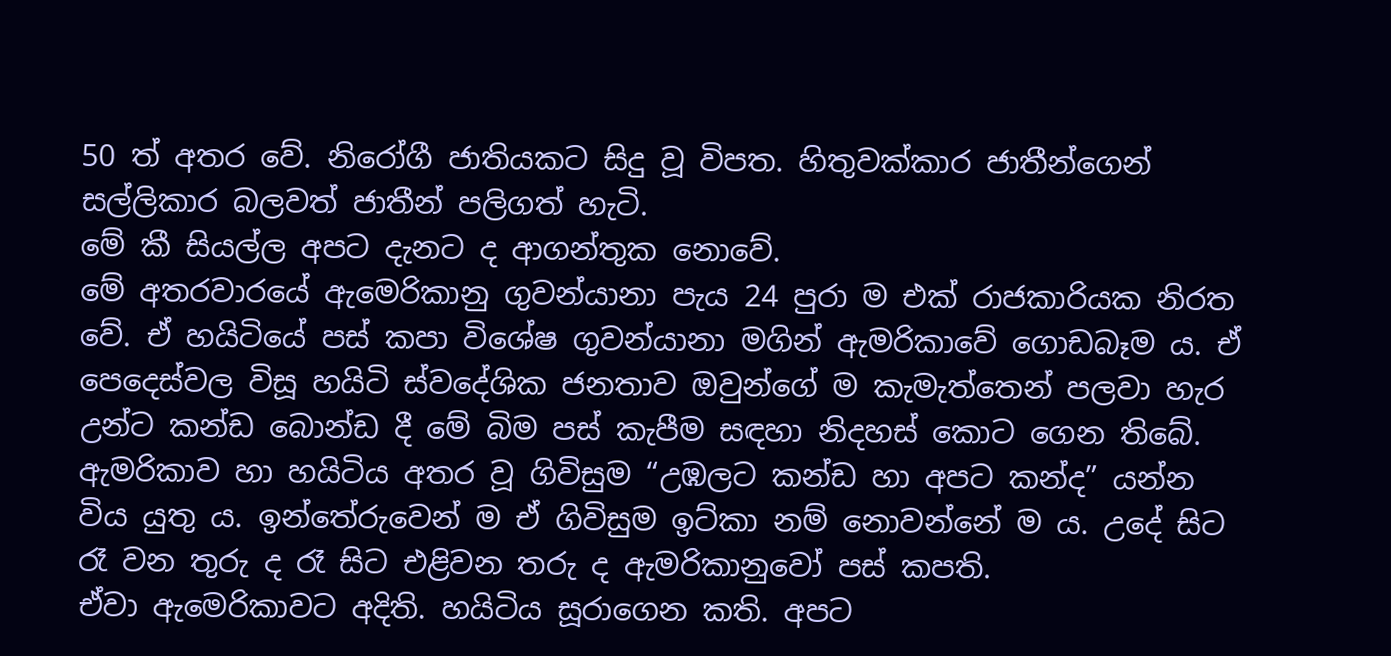50 ත් අතර වේ. නිරෝගී ජාතියකට සිදු වූ විපත. හිතුවක්‌කාර ජාතීන්ගෙන් සල්ලිකාර බලවත් ජාතීන් පලිගත් හැටි.
මේ කී සියල්ල අපට දැනට ද ආගන්තුක නොවේ.
මේ අතරවාරයේ ඇමෙරිකානු ගුවන්යානා පැය 24 පුරා ම එක්‌ රාජකාරියක නිරත වේ. ඒ හයිටියේ පස්‌ කපා විශේෂ ගුවන්යානා මගින් ඇමරිකාවේ ගොඩබෑම ය. ඒ පෙදෙස්‌වල විසූ හයිටි ස්‌වදේශික ජනතාව ඔවුන්ගේ ම කැමැත්තෙන් පලවා හැර උන්ට කන්ඩ බොන්ඩ දී මේ බිම පස්‌ කැපීම සඳහා නිදහස්‌ කොට ගෙන තිබේ.
ඇමරිකාව හා හයිටිය අතර වූ ගිවිසුම “උඹලට කන්ඩ හා අපට කන්ද” යන්න විය යුතු ය. ඉන්තේරුවෙන් ම ඒ ගිවිසුම ඉට්‌කා නම් නොවන්නේ ම ය. උදේ සිට රෑ වන තුරු ද රෑ සිට එළිවන තරු ද ඇමරිකානුවෝ පස්‌ කපති.
ඒවා ඇමෙරිකාවට අදිති. හයිටිය සූරාගෙන කති. අපට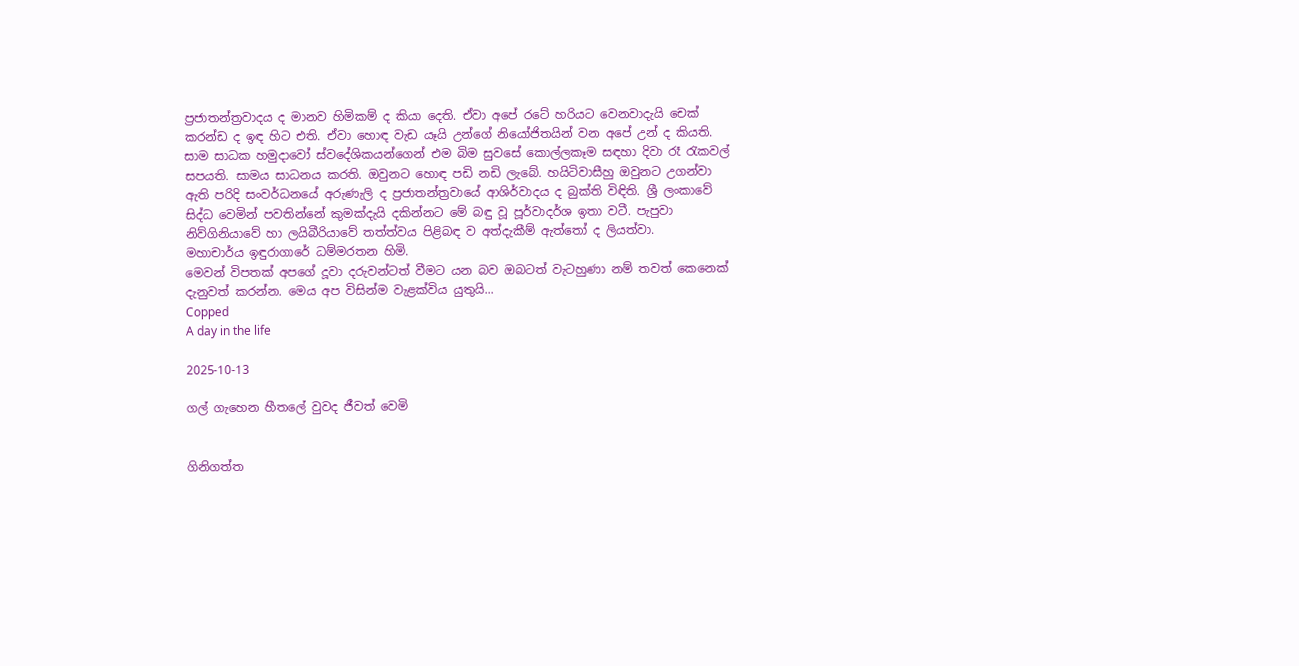ප්‍රජාතන්ත්‍රවාදය ද මානව හිමිකම් ද කියා දෙති. ඒවා අපේ රටේ හරියට වෙනවාදැයි චෙක්‌ කරන්ඩ ද ඉඳ හිට එති. ඒවා හොඳ වැඩ යෑයි උන්ගේ නියෝජිතයින් වන අපේ උන් ද කියති.
සාම සාධක හමුදාවෝ ස්‌වදේශිකයන්ගෙන් එම බිම සුවසේ කොල්ලකෑම සඳහා දිවා රෑ රැකවල් සපයති. සාමය සාධනය කරති. ඔවුනට හොඳ පඩි නඩි ලැබේ. හයිටිවාසීහු ඔවුනට උගන්වා ඇති පරිදි සංවර්ධනයේ අරුණැලි ද ප්‍රජාතන්ත්‍රවායේ ආශිර්වාදය ද බුක්‌ති විඳිති. ශ්‍රී ලංකාවේ සිද්ධ වෙමින් පවතින්නේ කුමක්‌දැයි දකින්නට මේ බඳු වූ පූර්වාදර්ශ ඉතා වටී. පැපුවා නිව්ගිනියාවේ හා ලයිබීරියාවේ තත්ත්වය පිළිබඳ ව අත්දැකීම් ඇත්තෝ ද ලියත්වා.
මහාචාර්ය ඉඳුරාගාරේ ධම්මරතන හිමි.
මෙවන් විපතක් අපගේ දූවා දරුවන්ටත් වීමට යන බව ඔබටත් වැටහුණා නම් තවත් කෙනෙක් දැනුවත් කරන්න. මෙය අප විසින්ම වැළක්විය යුතුයි...
Copped
A day in the life

2025-10-13

ගල් ගැහෙන හීතලේ වුවද ජීවත් වෙමි


ගිනිගත්ත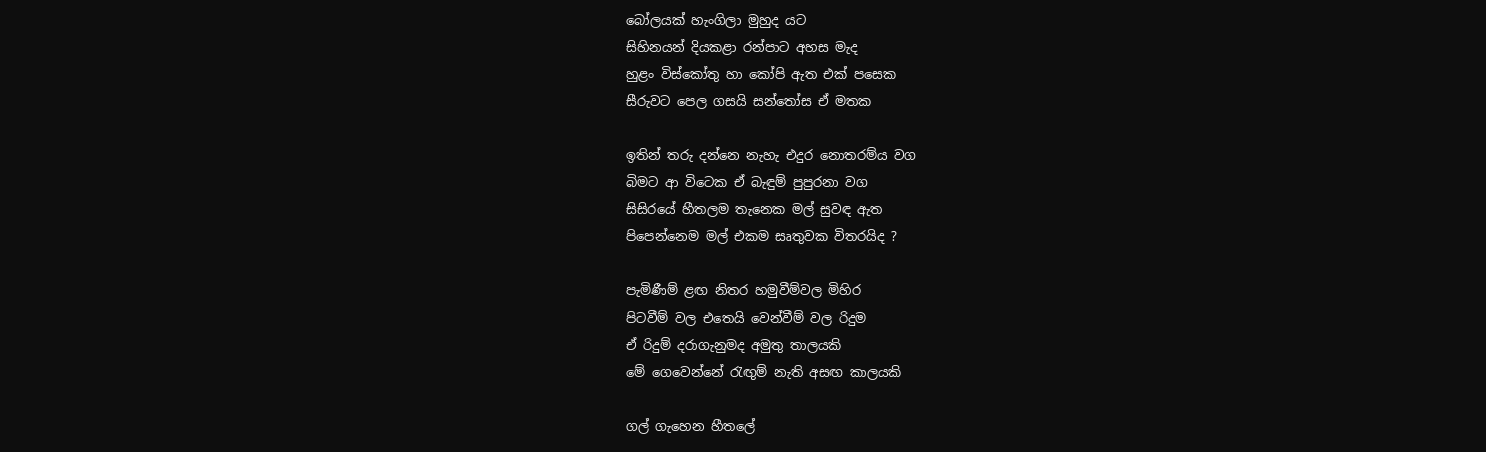බෝලයක් හැංගිලා මුහුද යට
සිහිනයන් දියකළා රන්පාට අහස මැද
හුළං විස්කෝතු හා කෝපි ඇත එක් පසෙක
සීරුවට පෙල ගසයි සන්තෝස ඒ මතක

ඉතින් තරු දන්නෙ නැහැ එදුර නොතරම්ය වග
බිමට ආ විටෙක ඒ බැඳුම් පුපුරනා වග
සිසිරයේ හීතලම තැනෙක මල් සුවඳ ඇත
පිපෙන්නෙම මල් එකම සෘතුවක විතරයිද ?

පැමිණීම් ළඟ නිතර හමුවීම්වල මිහිර
පිටවීම් වල එතෙයි වෙන්වීම් වල රිදුම
ඒ රිදුම් දරාගැනුමද අමුතු තාලයකි
මේ ගෙවෙන්නේ රැඟුම් නැති අසඟ කාලයකි

ගල් ගැහෙන හීතලේ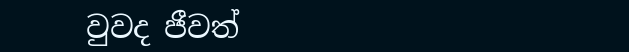වුවද ජීවත්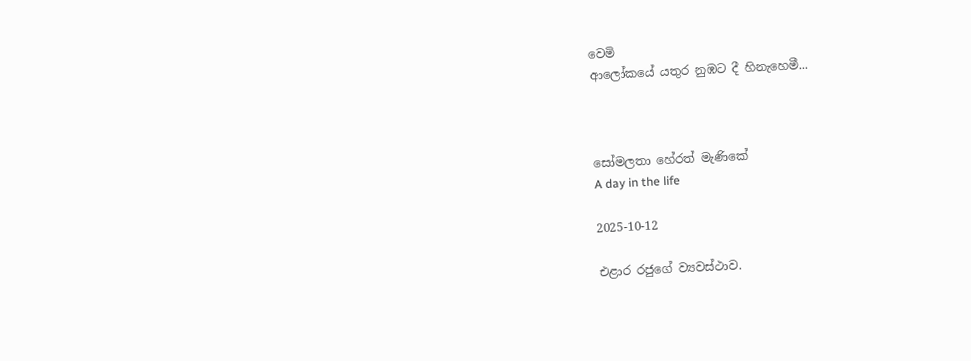වෙමි
ආලෝකයේ යතුර නුඹට දී හිනැහෙමී...



සෝමලතා හේරත් මැණිකේ
A day in the life

2025-10-12

එළාර රජුගේ ව්‍යවස්ථාව.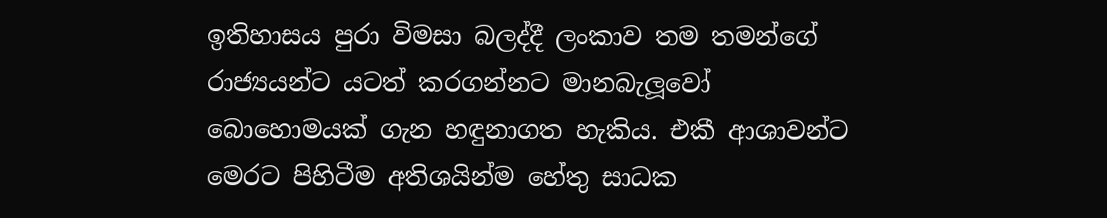ඉතිහාසය පුරා විමසා බලද්දී ලංකාව තම තමන්ගේ රාජ්‍යයන්ට යටත් කරගන්නට මානබැලූවෝ බොහොමයක් ගැන හඳුනාගත හැකිය. එකී ආශාවන්ට මෙරට පිහිටීම අතිශයින්ම හේතු සාධක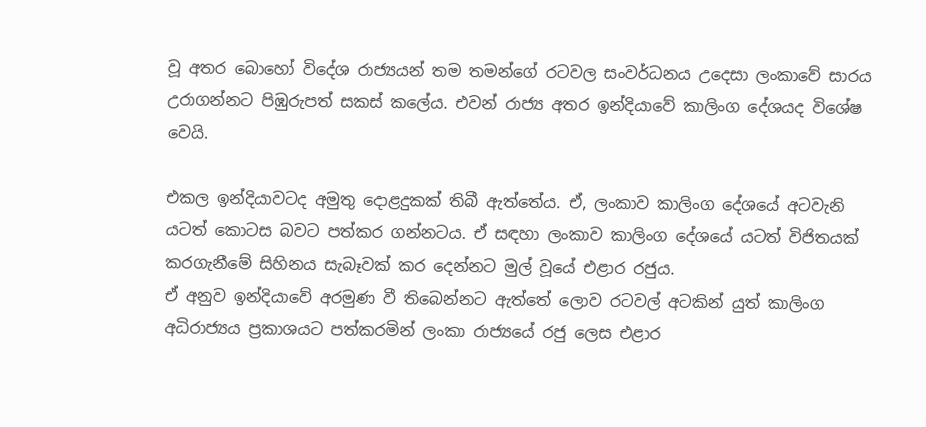වූ අතර බොහෝ විදේශ රාජ්‍යයන් තම තමන්ගේ රටවල සංවර්ධනය උදෙසා ලංකාවේ සාරය උරාගන්නට පිඹුරුපත් සකස් කලේය. එවන් රාජ්‍ය අතර ඉන්දියාවේ කාලිංග දේශයද විශේෂ වෙයි.

එකල ඉන්දියාවටද අමුතු දොළදුකක් තිබී ඇත්තේය. ඒ, ලංකාව කාලිංග දේශයේ අටවැනි යටත් කොටස බවට පත්කර ගන්නටය. ඒ සඳහා ලංකාව කාලිංග දේශයේ යටත් විජිතයක් කරගැනීමේ සිහිනය සැබෑවක් කර දෙන්නට මුල් වූයේ එළාර රජුය.
ඒ අනුව ඉන්දියාවේ අරමුණ වී තිබෙන්නට ඇත්තේ ලොව රටවල් අටකින් යුත් කාලිංග අධිරාජ්‍යය ප්‍රකාශයට පත්කරමින් ලංකා රාජ්‍යයේ රජු ලෙස එළාර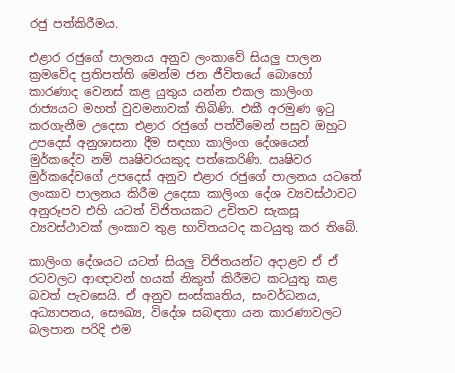රජු පත්කිරීමය.

එළාර රජුගේ පාලනය අනුව ලංකාවේ සියලු පාලන ක්‍රමවේද ප්‍රතිපත්ති මෙන්ම ජන ජීවිතයේ බොහෝ කාරණාද වෙනස් කළ යුතුය යන්න එකල කාලිංග රාජ්‍යයට මහත් වුවමනාවක් තිබිණි. එකී අරමුණ ඉටු කරගැනීම උදෙසා එළාර රජුගේ පත්වීමෙන් පසුව ඔහුට උපදෙස් අනුශාසනා දීම සඳහා කාලිංග දේශයෙන් මුර්කදේව නම් ඍෂිවරයකුද පත්කෙරිණි. ඍෂිවර මුර්කදේවගේ උපදෙස් අනුව එළාර රජුගේ පාලනය යටතේ ලංකාව පාලනය කිරීම උදෙසා කාලිංග දේශ ව්‍යවස්ථාවට අනුරූපව එහි යටත් විජිතයකට උචිතව සැකසූ ව්‍යවස්ථාවක් ලංකාව තුළ භාවිතයටද කටයුතු කර තිබේ.

කාලිංග දේශයට යටත් සියලු විජිතයන්ට අදාළව ඒ ඒ රටවලට ආඥාවන් හයක් නිකුත් කිරීමට කටයුතු කළ බවත් පැවසෙයි. ඒ අනුව සංස්කෘතිය, සංවර්ධනය, අධ්‍යාපනය, සෞඛ්‍ය, විදේශ සබඳතා යන කාරණාවලට බලපාන පරිදි එම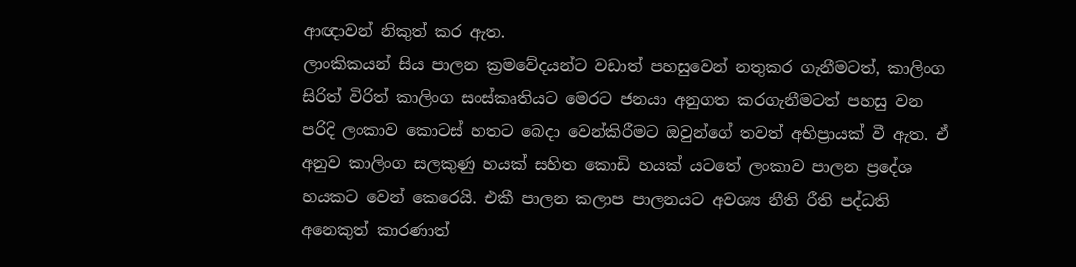ආඥාවන් නිකුත් කර ඇත.
ලාංකිකයන් සිය පාලන ක්‍රමවේදයන්ට වඩාත් පහසුවෙන් නතුකර ගැනීමටත්, කාලිංග සිරිත් විරිත් කාලිංග සංස්කෘතියට මෙරට ජනයා අනුගත කරගැනීමටත් පහසු වන පරිදි ලංකාව කොටස් හතට බෙදා වෙන්කිරීමට ඔවුන්ගේ තවත් අභිප්‍රායක් වී ඇත. ඒ අනුව කාලිංග සලකුණු හයක් සහිත කොඩි හයක් යටතේ ලංකාව පාලන ප්‍රදේශ හයකට වෙන් කෙරෙයි. එකී පාලන කලාප පාලනයට අවශ්‍ය නීති රීති පද්ධති අනෙකුත් කාරණාත්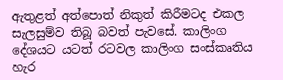ඇතුළත් අත්පොත් නිකුත් කිරීමටද එකල සැලසුම්ව තිබූ බවත් පැවසේ. කාලිංග දේශයට යටත් රටවල කාලිංග සංස්කෘතිය හැර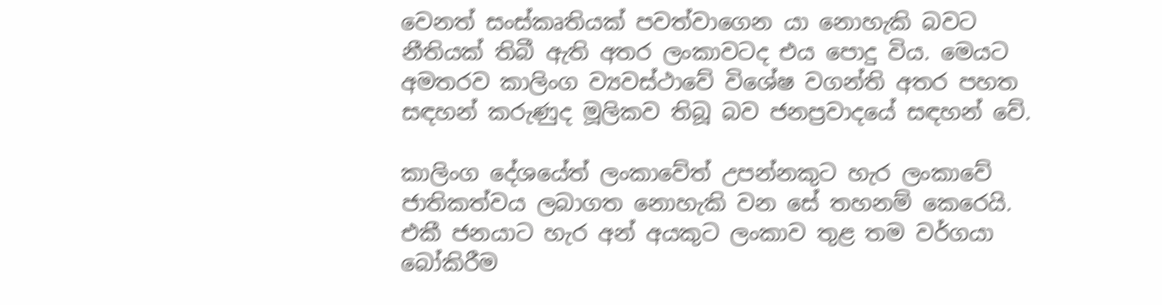වෙනත් සංස්කෘතියක් පවත්වාගෙන යා නොහැකි බවට නීතියක් තිබී ඇති අතර ලංකාවටද එය පොදු විය. මෙයට අමතරව කාලිංග ව්‍යවස්ථාවේ විශේෂ වගන්ති අතර පහත සඳහන් කරුණුද මූලිකව තිබූ බව ජනප්‍රවාදයේ සඳහන් වේ.

කාලිංග දේශයේත් ලංකාවේත් උපන්නකුට හැර ලංකාවේ ජාතිකත්වය ලබාගත නොහැකි වන සේ තහනම් කෙරෙයි. එකී ජනයාට හැර අන් අයකුට ලංකාව තුළ තම වර්ගයා බෝකිරීම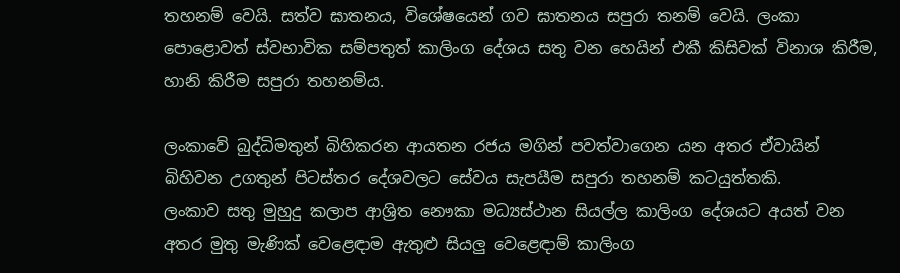තහනම් වෙයි. සත්ව ඝාතනය, විශේෂයෙන් ගව ඝාතනය සපුරා තනම් වෙයි. ලංකා පොළොවත් ස්වභාවික සම්පතුත් කාලිංග දේශය සතු වන හෙයින් එකී කිසිවක් විනාශ කිරීම, හානි කිරීම සපුරා තහනම්ය.

ලංකාවේ බුද්ධිමතුන් බිහිකරන ආයතන රජය මගින් පවත්වාගෙන යන අතර ඒවායින් බිහිවන උගතුන් පිටස්තර දේශවලට සේවය සැපයීම සපුරා තහනම් කටයුත්තකි.
ලංකාව සතු මුහුදු කලාප ආශ්‍රිත නෞකා මධ්‍යස්ථාන සියල්ල කාලිංග දේශයට අයත් වන අතර මුතු මැණික් වෙළෙඳාම ඇතුළු සියලු වෙළෙඳාම් කාලිංග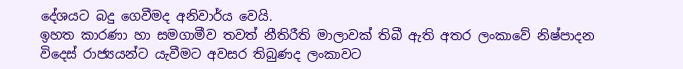දේශයට බදු ගෙවීමද අනිවාර්ය වෙයි.
ඉහත කාරණා හා සමගාමීව තවත් නීතිරීති මාලාවක් තිබී ඇති අතර ලංකාවේ නිෂ්පාදන විදෙස් රාජ්‍යයන්ට යැවීමට අවසර තිබුණද ලංකාවට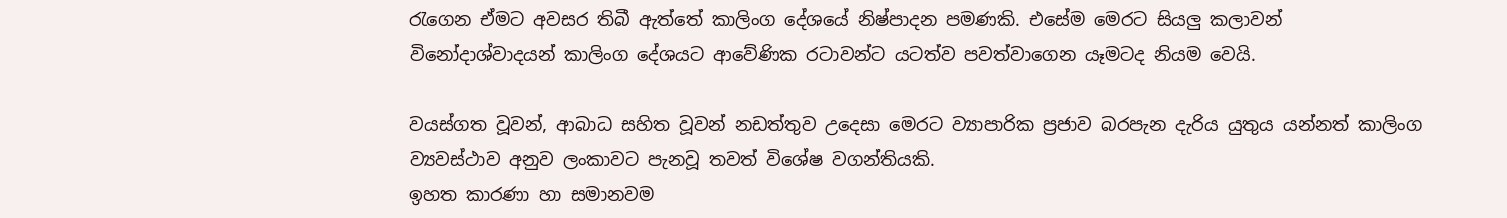රැගෙන ඒමට අවසර තිබී ඇත්තේ කාලිංග දේශයේ නිෂ්පාදන පමණකි. එසේම මෙරට සියලු කලාවන් විනෝදාශ්වාදයන් කාලිංග දේශයට ආවේණික රටාවන්ට යටත්ව පවත්වාගෙන යෑමටද නියම වෙයි.

වයස්ගත වූවන්, ආබාධ සහිත වූවන් නඩත්තුව උදෙසා මෙරට ව්‍යාපාරික ප්‍රජාව බරපැන දැරිය යුතුය යන්නත් කාලිංග ව්‍යවස්ථාව අනුව ලංකාවට පැනවූ තවත් විශේෂ වගන්තියකි.
ඉහත කාරණා හා සමානවම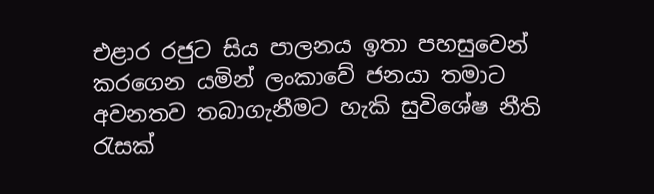එළාර රජුට සිය පාලනය ඉතා පහසුවෙන් කරගෙන යමින් ලංකාවේ ජනයා තමාට අවනතව තබාගැනීමට හැකි සුවිශේෂ නීති රැසක්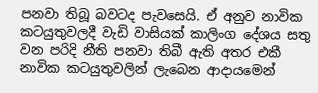පනවා තිබූ බවටද පැවසෙයි. ඒ අනුව නාවික කටයුතුවලදී වැඩි වාසියක් කාලිංග දේශය සතු වන පරිදි නීති පනවා තිබී ඇති අතර එකී නාවික කටයුතුවලින් ලැබෙන ආදායමෙන්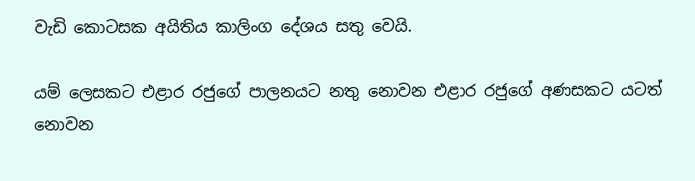වැඩි කොටසක අයිතිය කාලිංග දේශය සතු වෙයි.

යම් ලෙසකට එළාර රජුගේ පාලනයට නතු නොවන එළාර රජුගේ අණසකට යටත් නොවන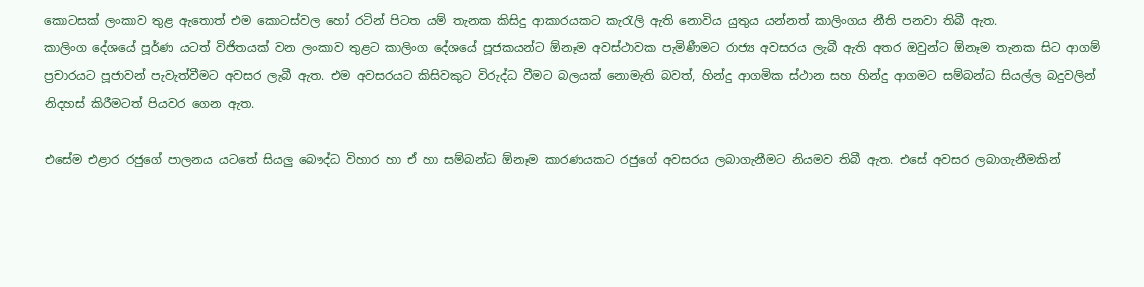කොටසක් ලංකාව තුළ ඇතොත් එම කොටස්වල හෝ රටින් පිටත යම් තැනක කිසිදු ආකාරයකට කැරැලි ඇති නොවිය යුතුය යන්නත් කාලිංගය නීති පනවා තිබී ඇත.
කාලිංග දේශයේ පූර්ණ යටත් විජිතයක් වන ලංකාව තුළට කාලිංග දේශයේ පූජකයන්ට ඕනෑම අවස්ථාවක පැමිණීමට රාජ්‍ය අවසරය ලැබී ඇති අතර ඔවුන්ට ඕනෑම තැනක සිට ආගම් ප්‍රචාරයට පූජාවන් පැවැත්වීමට අවසර ලැබී ඇත. එම අවසරයට කිසිවකුට විරුද්ධ වීමට බලයක් නොමැති බවත්, හින්දු ආගමික ස්ථාන සහ හින්දු ආගමට සම්බන්ධ සියල්ල බදුවලින් නිදහස් කිරීමටත් පියවර ගෙන ඇත.

එසේම එළාර රජුගේ පාලනය යටතේ සියලු බෞද්ධ විහාර හා ඒ හා සම්බන්ධ ඕනෑම කාරණයකට රජුගේ අවසරය ලබාගැනීමට නියමව තිබී ඇත. එසේ අවසර ලබාගැනීමකින්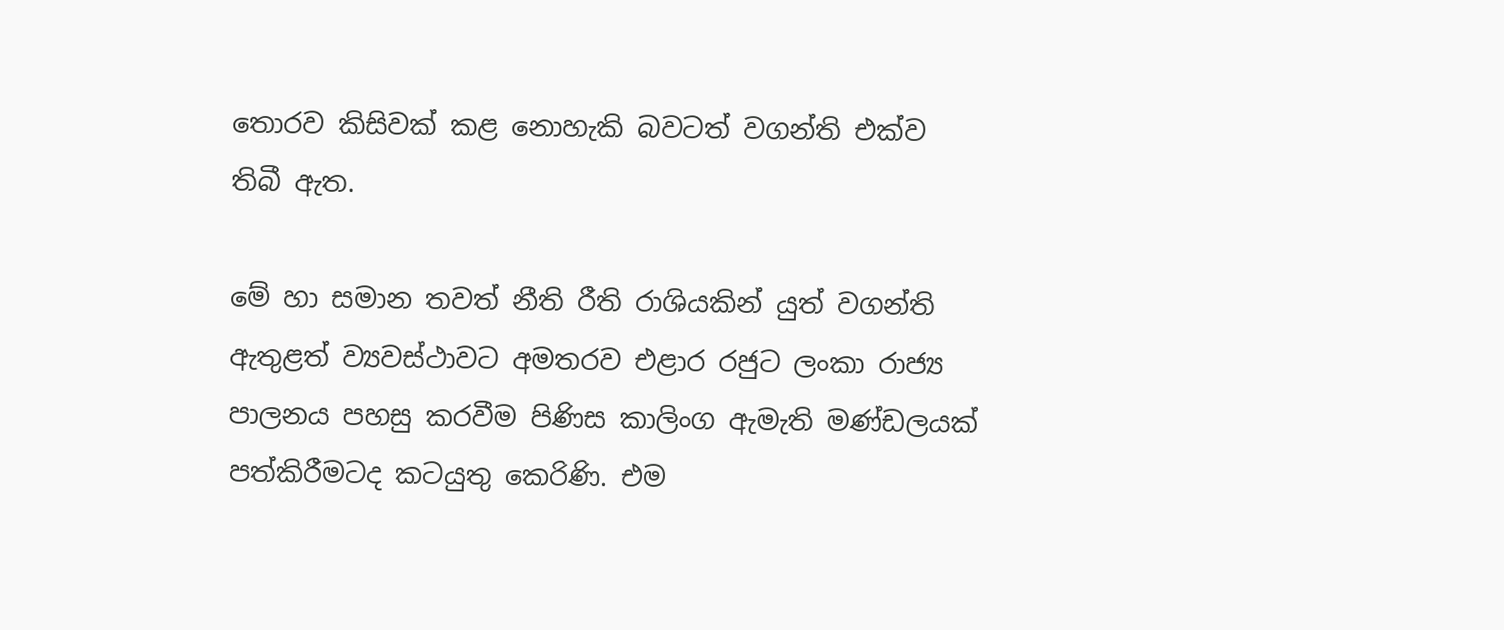තොරව කිසිවක් කළ නොහැකි බවටත් වගන්ති එක්ව තිබී ඇත.

මේ හා සමාන තවත් නීති රීති රාශියකින් යුත් වගන්ති ඇතුළත් ව්‍යවස්ථාවට අමතරව එළාර රජුට ලංකා රාජ්‍ය පාලනය පහසු කරවීම පිණිස කාලිංග ඇමැති මණ්ඩලයක් පත්කිරීමටද කටයුතු කෙරිණි. එම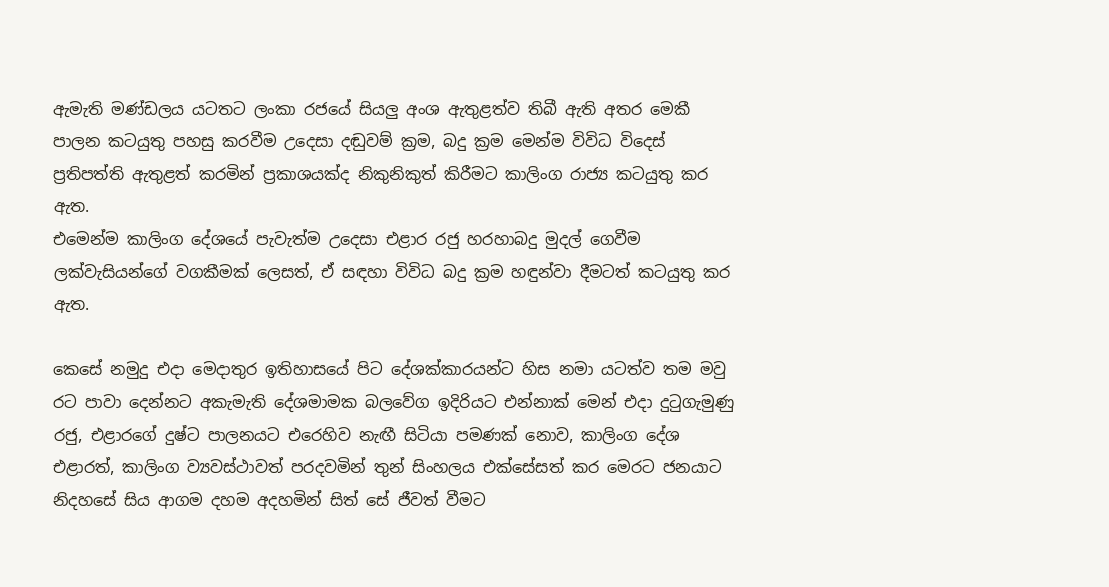ඇමැති මණ්ඩලය යටතට ලංකා රජයේ සියලු අංශ ඇතුළත්ව තිබී ඇති අතර මෙකී පාලන කටයුතු පහසු කරවීම උදෙසා දඬුවම් ක්‍රම, බදු ක්‍රම මෙන්ම විවිධ විදෙස් ප්‍රතිපත්ති ඇතුළත් කරමින් ප්‍රකාශයක්ද නිකුනිකුත් කිරීමට කාලිංග රාජ්‍ය කටයුතු කර ඇත.
එමෙන්ම කාලිංග දේශයේ පැවැත්ම උදෙසා එළාර රජු හරහාබදු මුදල් ගෙවීම ලක්වැසියන්ගේ වගකීමක් ලෙසත්, ඒ සඳහා විවිධ බදු ක්‍රම හඳුන්වා දීමටත් කටයුතු කර ඇත.

කෙසේ නමුදු එදා මෙදාතුර ඉතිහාසයේ පිට දේශක්කාරයන්ට හිස නමා යටත්ව තම මවු රට පාවා දෙන්නට අකැමැති දේශමාමක බලවේග ඉදිරියට එන්නාක් මෙන් එදා දුටුගැමුණු රජු, එළාරගේ දුෂ්ට පාලනයට එරෙහිව නැඟී සිටියා පමණක් නොව, කාලිංග දේශ එළාරත්, කාලිංග ව්‍යවස්ථාවත් පරදවමින් තුන් සිංහලය එක්සේසත් කර මෙරට ජනයාට නිදහසේ සිය ආගම දහම අදහමින් සිත් සේ ජීවත් වීමට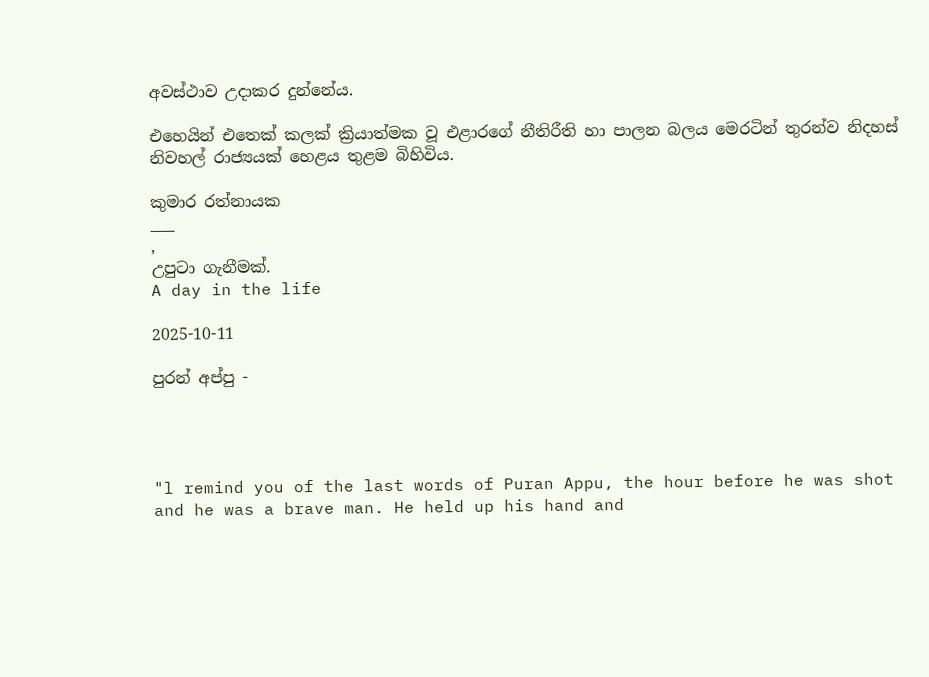අවස්ථාව උදාකර දුන්නේය.

එහෙයින් එතෙක් කලක් ක්‍රියාත්මක වූ එළාරගේ නීතිරීති හා පාලන බලය මෙරටින් තුරන්ව නිදහස් නිවහල් රාජ්‍යයක් හෙළය තුළම බිහිවිය.

කුමාර රත්නායක
___
,
උපුටා ගැනීමක්.
A day in the life

2025-10-11

පුරන් අප්පු -




"l remind you of the last words of Puran Appu, the hour before he was shot and he was a brave man. He held up his hand and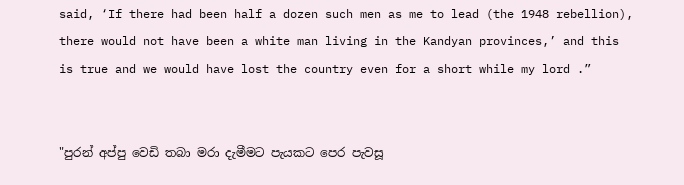said, ‘If there had been half a dozen such men as me to lead (the 1948 rebellion), there would not have been a white man living in the Kandyan provinces,’ and this is true and we would have lost the country even for a short while my lord .”


"පුරන් අප්පු වෙඩි තබා මරා දැමීමට පැයකට පෙර පැවසූ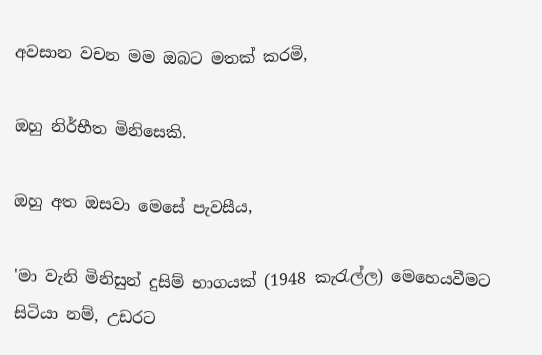අවසාන වචන මම ඔබට මතක් කරමි,

ඔහු නිර්භීත මිනිසෙකි.

ඔහු අත ඔසවා මෙසේ පැවසීය,

'මා වැනි මිනිසුන් දුසිම් භාගයක් (1948 කැරැල්ල) මෙහෙයවීමට සිටියා නම්, උඩරට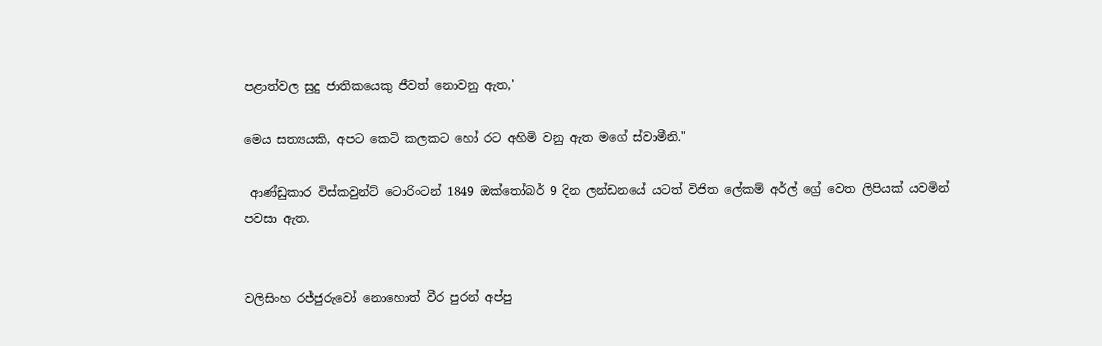පළාත්වල සුදු ජාතිකයෙකු ජීවත් නොවනු ඇත,'

මෙය සත්‍යයකි, අපට කෙටි කලකට හෝ රට අහිමි වනු ඇත මගේ ස්වාමීනි."

 ආණ්ඩුකාර විස්කවුන්ට් ටොරිංටන් 1849 ඔක්තෝබර් 9 දින ලන්ඩනයේ යටත් විජිත ලේකම් අර්ල් ග්‍රේ වෙත ලිපියක් යවමින් පවසා ඇත.


වලිසිංහ රජ්ජුරුවෝ නොහොත් වීර පුරන් අප්පු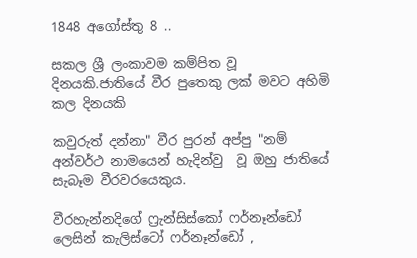1848 අගෝස්තු 8 ..

සකල ශ්‍රී ලංකාවම කම්පිත වූ දිනයකි.ජාතියේ වීර පුතෙකු ලක් මවට අහිමි කල දිනයකි

කවුරුත් දන්නා" වීර පුරන් අප්පු "නම් අන්වර්ථ නාමයෙන් හැදින්වු  වූ ඔහු ජාතියේ සැබෑම වීරවරයෙකුය.

වීරහැන්නදිගේ ෆ්‍රැන්සිස්කෝ ෆර්නෑන්ඩෝ ලෙසින් කැලිස්ටෝ ෆර්නෑන්ඩෝ ,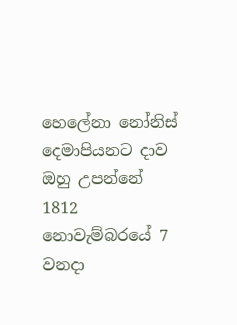හෙලේනා නෝනිස් දෙමාපියනට දාව  ඔහු උපන්නේ 1812 නොවැම්බරයේ 7 වනදා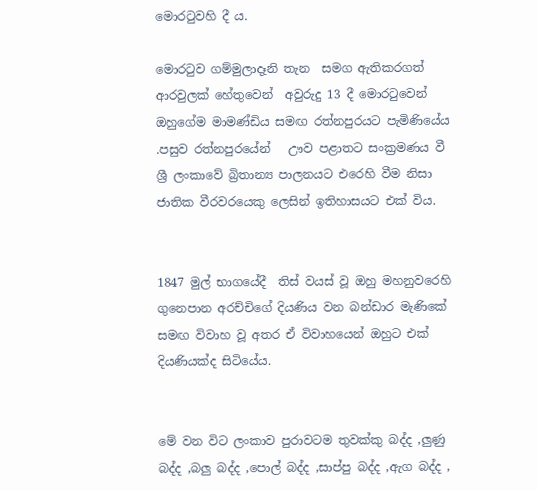මොරටුවහි දී ය.

මොරටුව ගම්මුලාදෑනි තැන  සමග ඇතිකරගත් ආරවුලක් හේතුවෙන්  අවුරුදු 13 දී මොරටුවෙන්  ඔහුගේම මාමණ්ඩිය සමඟ රත්නපුරයට පැමිණියේය .පසුව රත්නපුරයේන්   ඌව පළාතට සංක්‍රමණය වී ශ්‍රී ලංකාවේ බ්‍රිතාන්‍ය පාලනයට එරෙහි වීම නිසා ජාතික වීරවරයෙකු ලෙසින් ඉතිහාසයට එක් විය.


1847 මුල් භාගයේදී  තිස් වයස් වූ ඔහු මහනුවරෙහි ගුනෙපාන අරච්චිගේ දියණිය වන බන්ඩාර මැණිකේ සමඟ විවාහ වූ අතර ඒ විවාහයෙන් ඔහුට එක් දියණියක්ද සිටියේය.


මේ වන විට ලංකාව පුරාවටම තුවක්කු බද්ද ,ලුණු බද්ද ,බලු බද්ද ,පොල් බද්ද ,සාප්පු බද්ද ,ඇග බද්ද ,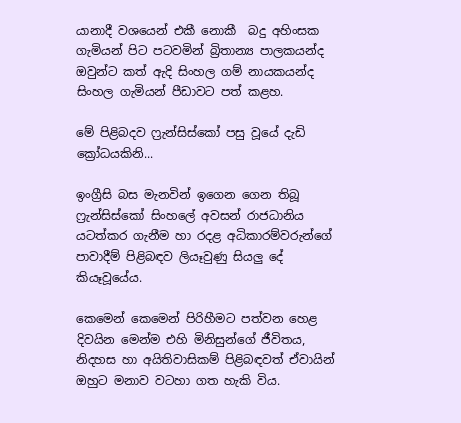යානාදී වශයෙන් එකී නොකී  බදු අහිංසක ගැමියන් පිට පටවමින් බ්‍රිතාන්‍ය පාලකයන්ද ඔවුන්ට කත් ඇදි සිංහල ගම් නායකයන්ද සිංහල ගැමියන් පීඩාවට පත් කළහ.

මේ පිළිබදව ෆ්‍රැන්සිස්කෝ පසු වූයේ දැඩි ක්‍රෝධයකිනි...

ඉංග්‍රීසි බස මැනවින් ඉගෙන ගෙන තිබූ ෆ්‍රැන්සිස්කෝ සිංහලේ අවසන් රාජධානිය යටත්කර ගැනීම හා රදළ අධිකාරම්වරුන්ගේ පාවාදීම් පිළිබඳව ලියෑවුණු සියලු දේ කියෑවූයේය.

කෙමෙන් කෙමෙන් පිරිහීමට පත්වන හෙළ දිවයින මෙන්ම එහි මිනිසුන්ගේ ජීවිතය, නිදහස හා අයිතිවාසිකම් පිළිබඳවත් ඒවායින් ඔහුට මනාව වටහා ගත හැකි විය.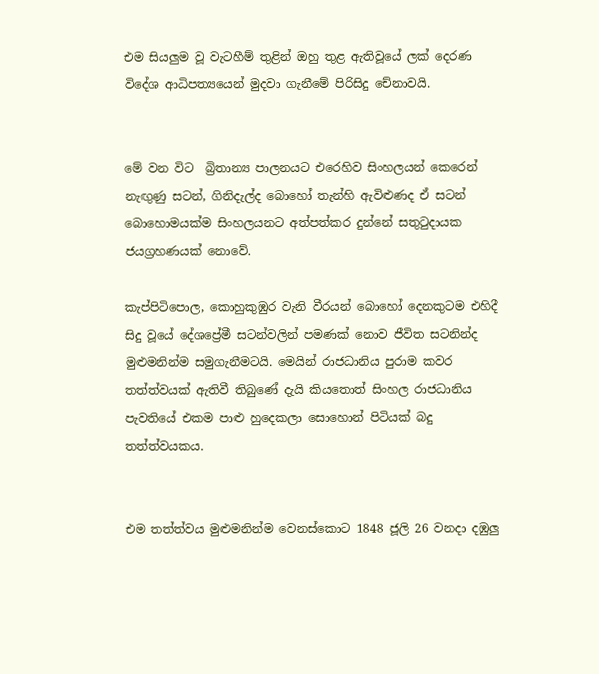එම සියලුම වූ වැටහීම් තුළින් ඔහු තුළ ඇතිවූයේ ලක්‌ දෙරණ විදේශ ආධිපත්‍යයෙන් මුදවා ගැනීමේ පිරිසිදු චේනාවයි.


මේ වන විට  බ්‍රිතාන්‍ය පාලනයට එරෙහිව සිංහලයන් කෙරෙන් නැඟුණු සටන්, ගිනිදැල්ද බොහෝ තැන්හි ඇවිළුණද ඒ සටන් බොහොමයක්‌ම සිංහලයනට අත්පත්කර දුන්නේ සතුටුදායක ජයග්‍රහණයක්‌ නොවේ.

කැප්පිටිපොල, කොහුකුඹුර වැනි වීරයන් බොහෝ දෙනකුටම එහිදී සිදු වූයේ දේශප්‍රේමී සටන්වලින් පමණක්‌ නොව ජීවිත සටනින්ද මුළුමනින්ම සමුගැනීමටයි. මෙයින් රාජධානිය පුරාම කවර තත්ත්වයක්‌ ඇතිවී තිබුණේ දැයි කියතොත් සිංහල රාජධානිය පැවතියේ එකම පාළු හුදෙකලා සොහොන් පිටියක් බදු තත්ත්වයකය.


එම තත්ත්වය මුළුමනින්ම වෙනස්‌කොට 1848 ජූලි 26 වනදා දඹුලු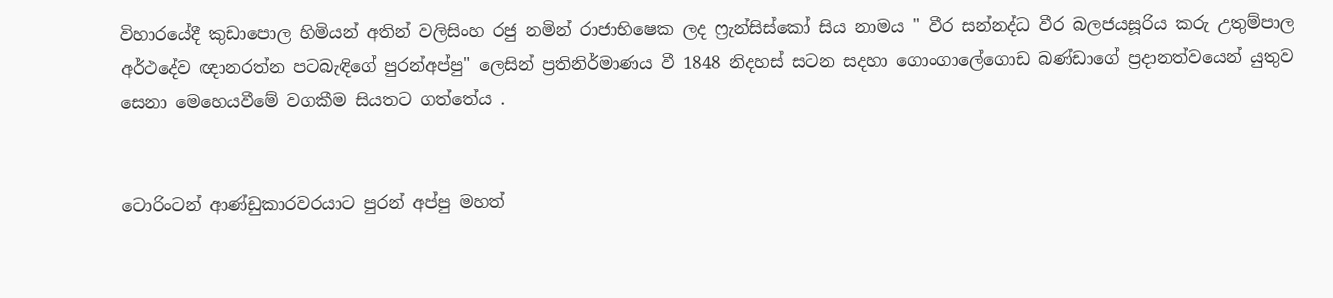විහාරයේදී කුඩාපොල හිමියන් අතින් වලිසිංහ රජු නමින් ‍රාජාභිෂෙක ලද ෆ්‍රැන්සිස්කෝ සිය නාමය " වීර සන්නද්ධ වීර බලජයසූරිය කරු උතුම්පාල අර්ථදේව ඥානරත්න පටබැඳිගේ පුරන්අප්පු" ලෙසින් ප්‍රතිනිර්මාණය වී 1848 නිදහස් සටන සදහා ගොංගාලේගොඩ බණ්ඩාගේ ප්‍රදානත්වයෙන් යුතුව සෙනා මෙහෙයවීමේ වගකීම සියතට ගත්තේය .


ටොරිංටන් ආණ්ඩුකාරවරයාට පුරන් අප්පු මහත්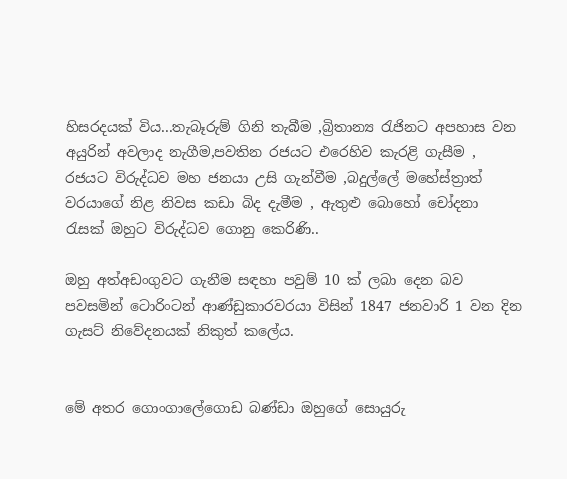හිසරදයක් විය...තැබෑරුම් ගිනි තැබීම ,බ්‍රිතාන්‍ය රැජිනට අපහාස වන අයුරින් අවලාද නැගීම,පවතින රජයට එරෙහිව කැරළි ගැසීම , රජයට විරුද්ධව මහ ජනයා උසි ගැන්වීම ,බදුල්ලේ මහේස්ත්‍රාත් වරයාගේ නිළ නිවස කඩා බිද දැමීම , ඇතුළු බොහෝ චෝදනා රැසක් ඔහුට විරුද්ධව ගොනු කෙරිණි..

ඔහු අත්අඩංගුවට ගැනීම සඳහා පවුම් 10 ක් ලබා දෙන බව පවසමින් ටොරිංටන් ආණ්ඩුකාරවරයා විසින් 1847 ජනවාරි 1 වන දින ගැසට් නිවේදනයක් නිකුත් කලේය.


මේ අතර ගොංගාලේගොඩ බණ්ඩා ඔහුගේ සොයුරු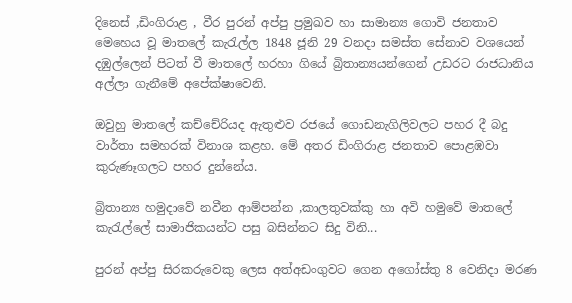දිනෙස් ,ඩිංගිරාළ , වීර පුරන් අප්පු ප්‍රමුඛව හා සාමාන්‍ය ගොවි ජනතාව මෙහෙය වූ මාතලේ කැරැල්ල 1848 ජූනි 29 වනදා සමස්ත සේනාව වශයෙන් දඹුල්ලෙන් පිටත් වී මාතලේ හරහා ගියේ බ්‍රිතාන්‍යයන්ගෙන් උඩරට රාජධානිය අල්ලා ගැනීමේ අපේක්ෂාවෙනි.

ඔවුහු මාතලේ කච්චේරියද ඇතුළුව රජයේ ගොඩනැගිලිවලට පහර දී බදු වාර්තා සමහරක් විනාශ කළහ. මේ අතර ඩිංගිරාළ ජනතාව පොළඹවා කුරුණෑගලට පහර දුන්නේය.

බ්‍රිතාන්‍ය හමුදාවේ නවීන ආම්පන්න ,කාලතුවක්කු හා අවි හමුවේ මාතලේ කැරැල්ලේ සාමාජිකයන්ට පසු බසින්නට සිදු විනි...

පුරන් අප්පු සිරකරුවෙකු ලෙස අත්අඩංගුවට ගෙන අගෝස්තු 8 වෙනිදා මරණ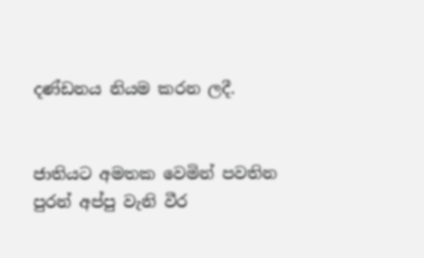දණ්ඩනය නියම කරන ලදී.


ජාතියට අමතක වෙමින් පවතින පුරන් අප්පු වැනි වීර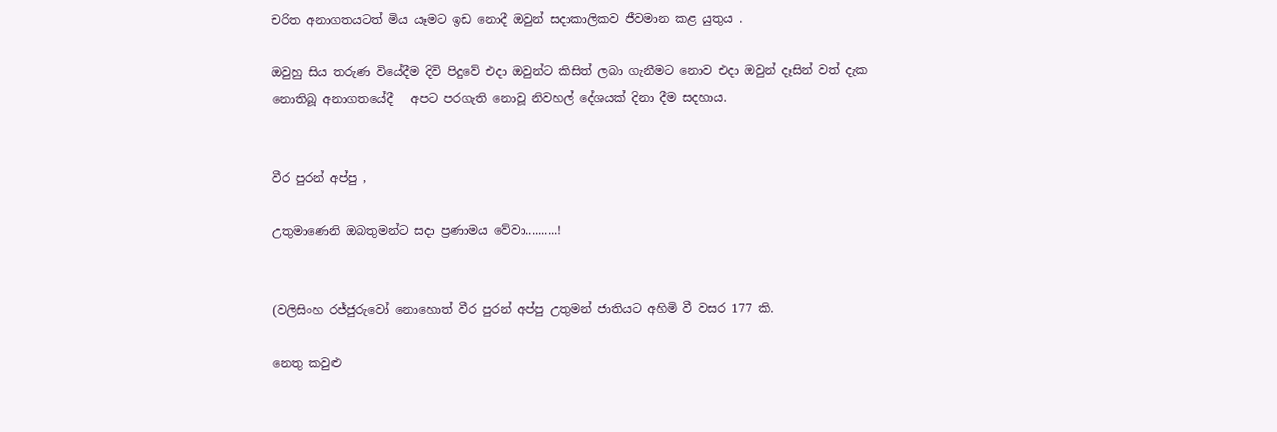චරිත අනාගතයටත් මිය යෑමට ඉඩ නොදී ඔවුන් සදාකාලිකව ජීවමාන කළ යුතුය .

ඔවුහු සිය තරුණ වියේදීම දිවි පිදුවේ එදා ඔවුන්ට කිසිත් ලබා ගැනීමට නොව එදා ඔවුන් දෑසින් වත් දැක නොතිබූ අනාගතයේදී   අපට පරගැති නොවූ නිවහල් දේශයක් දිනා දීම සදහාය.


වීර පුරන් අප්පු ,

උතුමාණෙනි ඔබතුමන්ට සදා ප්‍රණාමය වේවා..........!


(වලිසිංහ රජ්ජුරුවෝ නොහොත් වීර පුරන් අප්පු උතුමන් ජාතියට අහිමි වී වසර 177 කි.

නෙතු කවුළු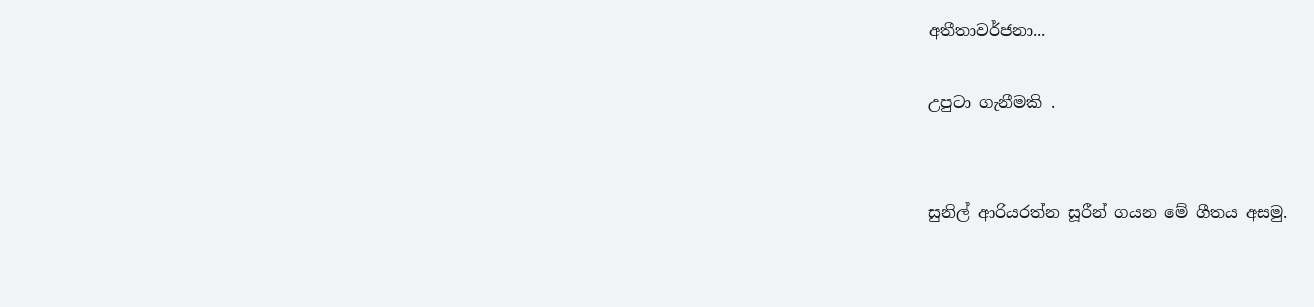අතීතාවර්ජනා...

උපුටා ගැනීමකි .


සුනිල් ආරියරත්න සූරීන් ගයන මේ ගීතය අසමු.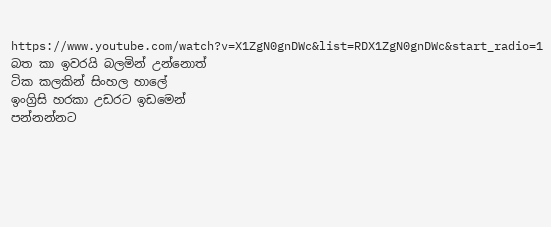https://www.youtube.com/watch?v=X1ZgN0gnDWc&list=RDX1ZgN0gnDWc&start_radio=1
බත කා ඉවරයි බලමින් උන්නොත්
ටික කලකින් සිංහල හාලේ
ඉංග්‍රිසි හරකා උඩරට ඉඩමෙන්
පන්නන්නට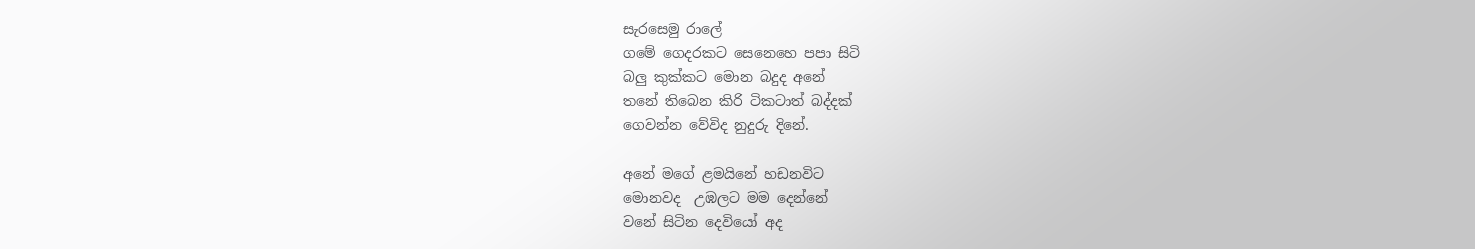සැරසෙමු රාලේ
ගමේ ගෙදරකට සෙනෙහෙ පපා සිටි
බලු කුක්කට මොන බදුද අනේ
තනේ තිබෙන කිරි ටිකටාත් බද්දක්
ගෙවන්න වේවිද නුදුරු දිනේ.

අනේ මගේ ළමයිනේ හඩනවිට
මොනවද  උඹලට මම දෙන්නේ
වනේ සිටින දෙවියෝ අද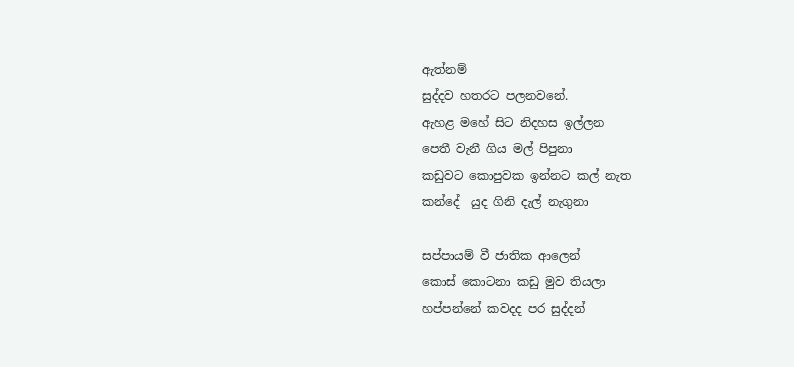ඇත්නම්
සුද්දව හතරට පලනවනේ.
ඇහළ මහේ සිට නිදහස ඉල්ලන
පෙතී වැනී ගිය මල් පිපුනා
කඩුවට කොපුවක ඉන්නට කල් නැත
කන්දේ  යුද ගිනි දැල් නැගුනා

සප්පායම් වී ජාතික ආලෙන්
කොස් කොටනා කඩු මුව තියලා
හප්පන්නේ කවදද පර සුද්දන්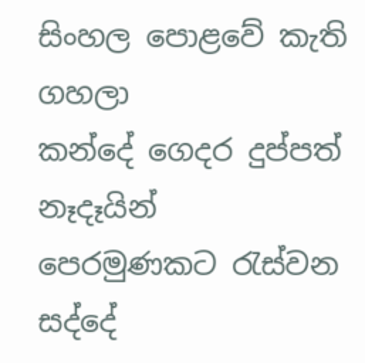සිංහල පොළවේ කැති ගහලා
කන්දේ ගෙදර දුප්පත් නෑදෑයින්
පෙරමුණකට රැස්වන සද්දේ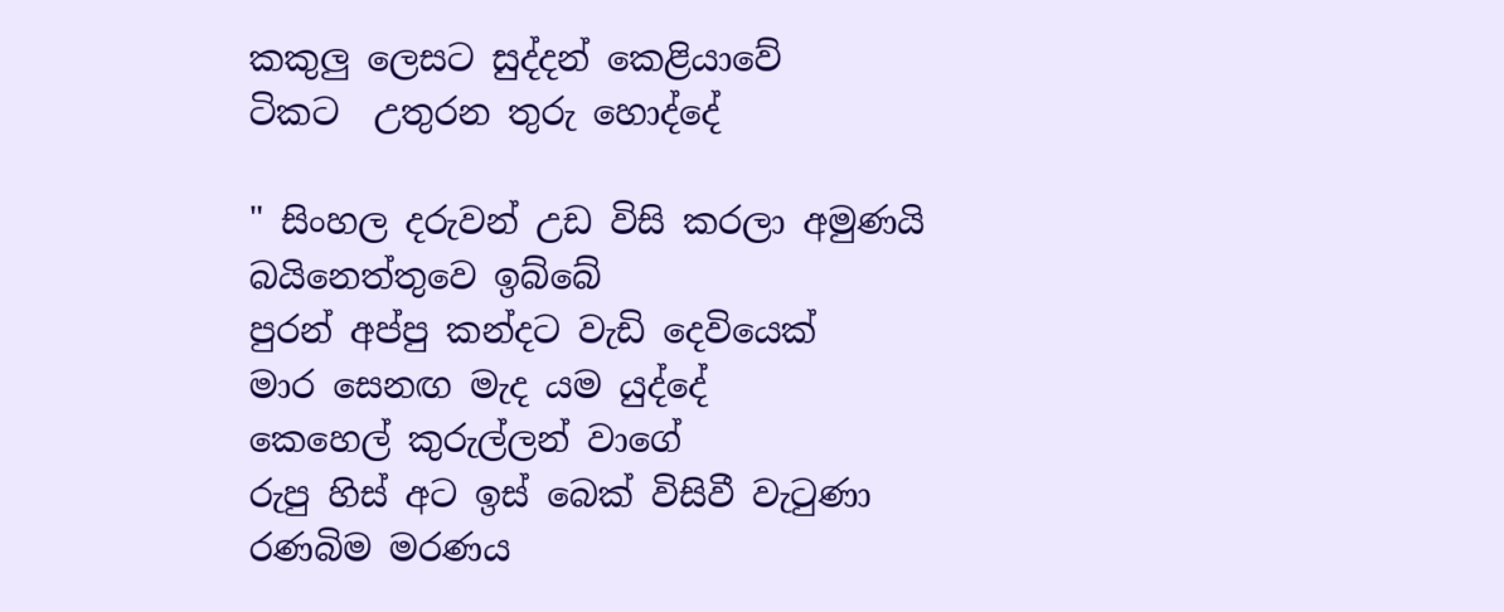කකුලු ලෙසට සුද්දන් කෙළියාවේ
ටිකට  උතුරන තුරු හොද්දේ

" සිංහල දරුවන් උඩ විසි කරලා අමුණයි
බයිනෙත්තුවෙ ඉබ්බේ
පුරන් අප්පු කන්දට වැඩි දෙවියෙක්
මාර සෙනඟ මැද යම යුද්දේ
කෙහෙල් කුරුල්ලන් වාගේ
රුපු හිස් අට ඉස් බෙක් විසිවී වැටුණා
රණබිම මරණය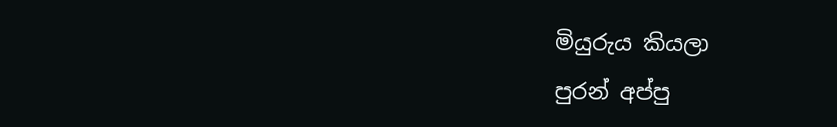මියුරුය කියලා
පුරන් අප්පු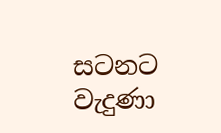සටනට වැදුණා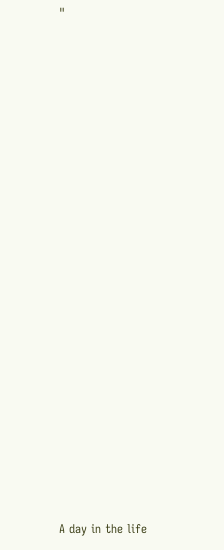"



















A day in the life